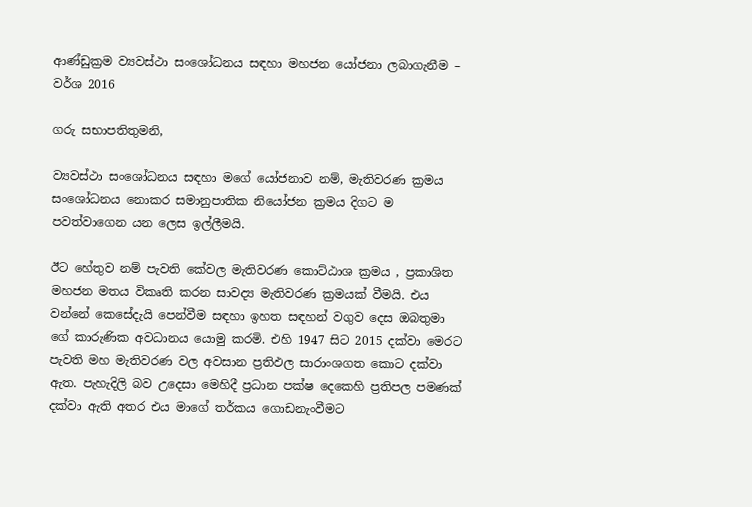ආණ්ඩුක්‍රම ව්‍යවස්ථා සංශෝධනය සඳහා මහජන යෝජනා ලබාගැනීම – වර්ශ 2016

ගරු සභාපතිතුමනි,

ව්‍යවස්ථා සංශෝධනය සඳහා මගේ යෝජනාව නම්, මැතිවරණ ක්‍රමය සංශෝධනය නොකර සමානුපාතික නියෝජන ක්‍රමය දිගට ම පවත්වාගෙන යන ලෙස ඉල්ලීමයි.

ඊට හේතුව නම් පැවති කේවල මැතිවරණ කොට්ඨාශ ක්‍රමය , ප්‍රකාශිත මහජන මතය විකෘති කරන සාවද්‍ය මැතිවරණ ක්‍රමයක් වීමයි. එය වන්නේ කෙසේදැයි පෙන්වීම සඳහා ඉහත සඳහන් වගුව දෙස ඔබතුමා ගේ කාරුණික අවධානය යොමු කරමි. එහි 1947 සිට 2015 දක්වා මෙරට පැවති මහ මැතිවරණ වල අවසාන ප්‍රතිඵල සාරාංශගත කොට දක්වා ඇත. පැහැදිලි බව උදෙසා මෙහිදී ප්‍රධාන පක්ෂ දෙකෙහි ප්‍රතිපල පමණක් දක්වා ඇති අතර එය මාගේ තර්කය ගොඩනැංවීමට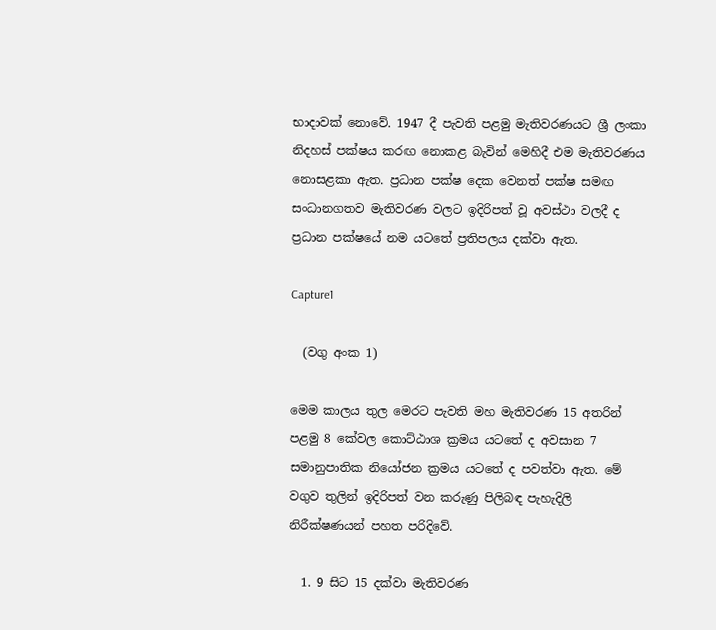භාදාවක් නොවේ. 1947 දී පැවති පළමු මැතිවරණයට ශ්‍රී ලංකා නිදහස් පක්ෂය කරඟ නොකළ බැවින් මෙහිදී එම මැතිවරණය නොසළකා ඇත. ප්‍රධාන පක්ෂ දෙක වෙනත් පක්ෂ සමඟ සංධානගතව මැතිවරණ වලට ඉදිරිපත් වූ අවස්ථා වලදී ද ප්‍රධාන පක්ෂයේ නම යටතේ ප්‍රතිපලය දක්වා ඇත.

Capture1

  (වගු අංක 1)

මෙම කාලය තුල මෙරට පැවති මහ මැතිවරණ 15 අතරින් පළමු 8 කේවල කොට්ඨාශ ක්‍රමය යටතේ ද අවසාන 7 සමානුපාතික නියෝජන ක්‍රමය යටතේ ද පවත්වා ඇත. මේ වගුව තුලින් ඉදිරිපත් වන කරුණු පිලිබඳ පැහැදිලි නිරීක්ෂණයන් පහත පරිදිවේ.

  1. 9 සිට 15 දක්වා මැතිවරණ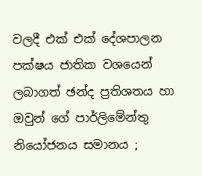වලදී එක් එක් දේශපාලන පක්ෂය ජාතික වශයෙන් ලබාගත් ඡන්ද ප්‍රතිශතය හා ඔවුන් ගේ පාර්ලිමේන්තු නියෝජනය සමානය ;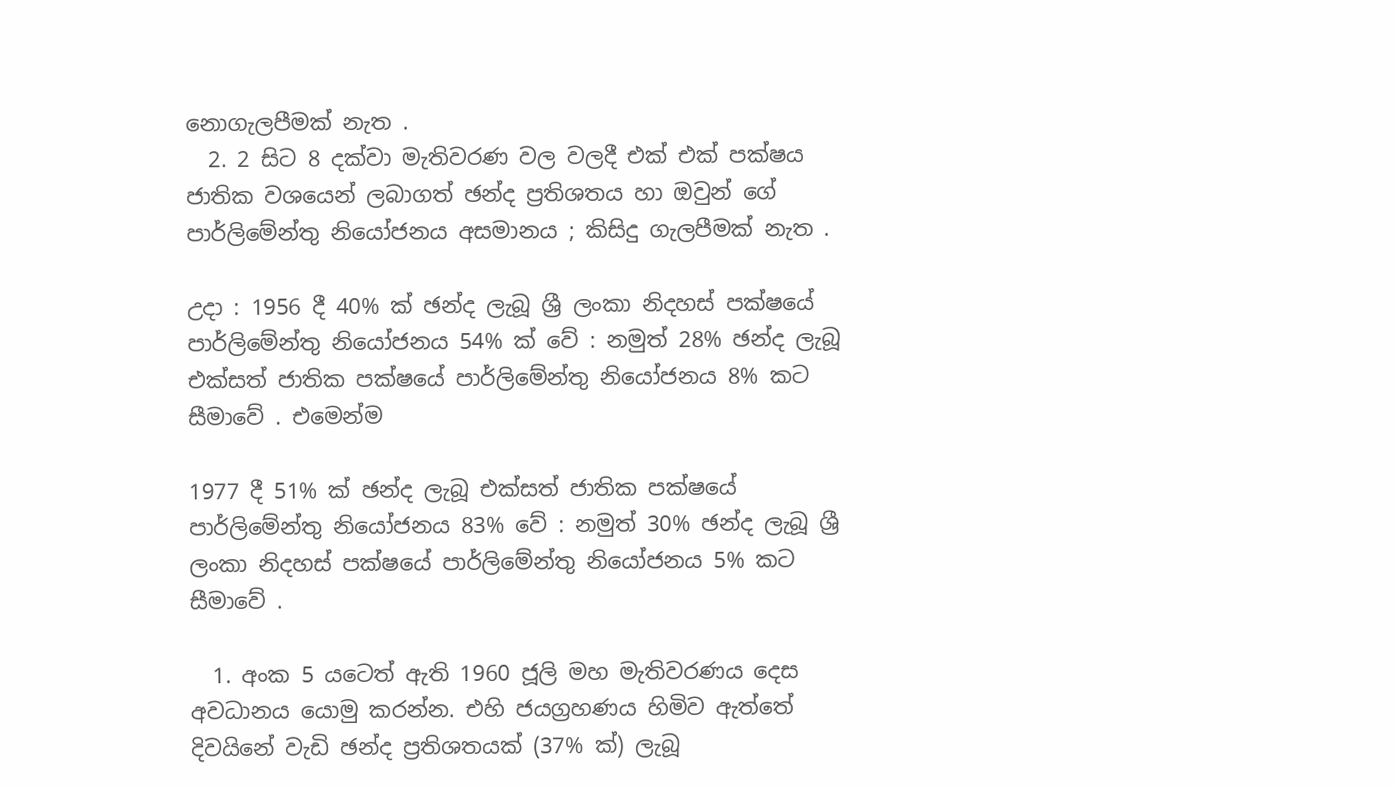නොගැලපීමක් නැත .
  2. 2 සිට 8 දක්වා මැතිවරණ වල වලදී එක් එක් පක්ෂය ජාතික වශයෙන් ලබාගත් ඡන්ද ප්‍රතිශතය හා ඔවුන් ගේ පාර්ලිමේන්තු නියෝජනය අසමානය ; කිසිදු ගැලපීමක් නැත .

උදා : 1956 දී 40% ක් ඡන්ද ලැබූ ශ්‍රී ලංකා නිදහස් පක්ෂයේ පාර්ලිමේන්තු නියෝජනය 54% ක් වේ : නමුත් 28% ඡන්ද ලැබූ එක්සත් ජාතික පක්ෂයේ පාර්ලිමේන්තු නියෝජනය 8% කට සීමාවේ . එමෙන්ම

1977 දී 51% ක් ඡන්ද ලැබූ එක්සත් ජාතික පක්ෂයේ පාර්ලිමේන්තු නියෝජනය 83% වේ : නමුත් 30% ඡන්ද ලැබූ ශ්‍රී ලංකා නිදහස් පක්ෂයේ පාර්ලිමේන්තු නියෝජනය 5% කට සීමාවේ .

  1. අංක 5 යටෙත් ඇති 1960 ජූලි මහ මැතිවරණය දෙස අවධානය යොමු කරන්න. එහි ජයග්‍රහණය හිමිව ඇත්තේ දිවයිනේ වැඩි ඡන්ද ප්‍රතිශතයක් (37% ක්) ලැබූ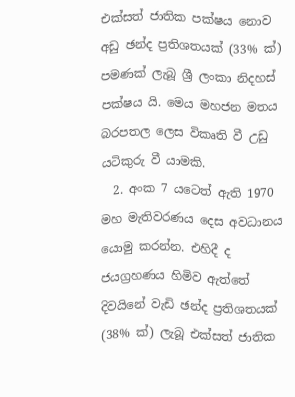එක්සත් ජාතික පක්ෂය නොව අඩු ඡන්ද ප්‍රතිශතයක් (33% ක්) පමණක් ලැබූ ශ්‍රී ලංකා නිදහස් පක්ෂය යි. මෙය මහජන මතය බරපතල ලෙස විකෘති වී උඩු යටිකුරු වී යාමකි.
  2. අංක 7 යටෙත් ඇති 1970 මහ මැතිවරණය දෙස අවධානය යොමු කරන්න. එහිදී ද ජයග්‍රහණය හිමිව ඇත්තේ දිවයිනේ වැඩි ඡන්ද ප්‍රතිශතයක් (38% ක්) ලැබූ එක්සත් ජාතික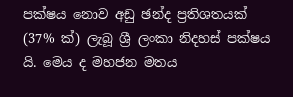පක්ෂය නොව අඩු ඡන්ද ප්‍රතිශතයක් (37% ක්) ලැබූ ශ්‍රී ලංකා නිදහස් පක්ෂය යි. මෙය ද මහජන මතය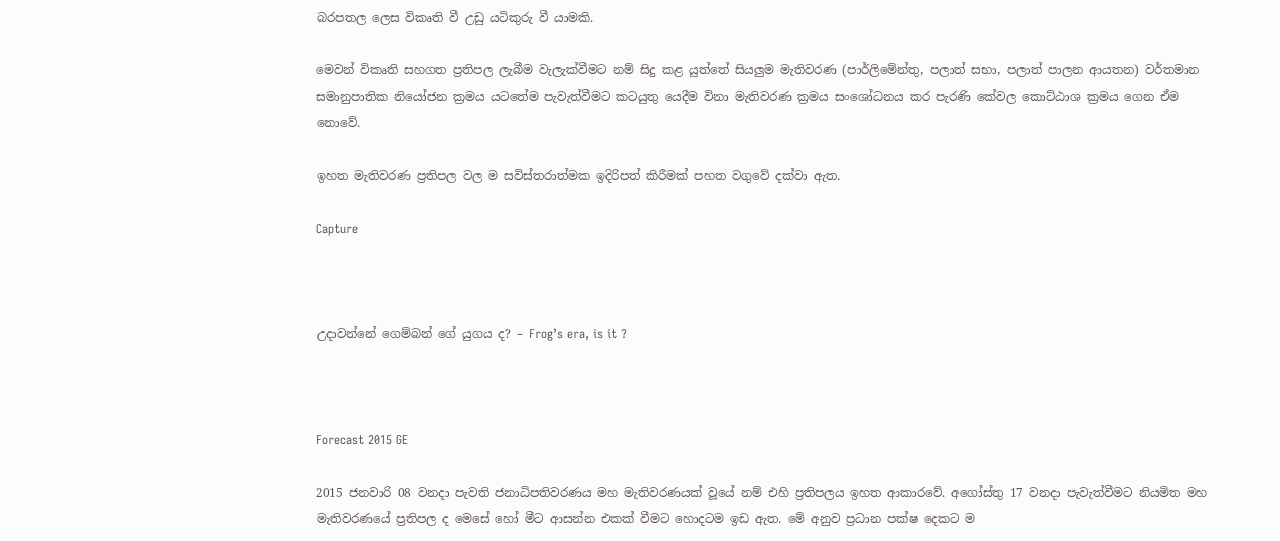බරපතල ලෙස විකෘති වී උඩු යටිකුරු වී යාමකි.

මෙවන් විකෘති සහගත ප්‍රතිපල ලැබීම වැලැක්වීමට නම් සිදු කළ යුත්තේ සියලුම මැතිවරණ (පාර්ලිමේන්තු, පලාත් සභා, පලාත් පාලන ආයතන) වර්තමාන සමානුපාතික නියෝජන ක්‍රමය යටතේම පැවැත්වීමට කටයුතු යෙදීම විනා මැතිවරණ ක්‍රමය සංශෝධනය කර පැරණි කේවල කොට්ඨාශ ක්‍රමය ගෙන ඒම නොවේ.

ඉහත මැතිවරණ ප්‍රතිපල වල ම සවිස්තරාත්මක ඉදිරිපත් කිරීමක් පහත වගුවේ දක්වා ඇත.

Capture



උදාවන්නේ ගෙම්බන් ගේ යුගය ද? – Frog’s era, is it ?



Forecast 2015 GE

2015 ජනවාරි 08 වනදා පැවති ජනාධිපතිවරණය මහ මැතිවරණයක් වූයේ නම් එහි ප්‍රතිපලය ඉහත ආකාරවේ. අගෝස්තු 17 වනදා පැවැත්වීමට නියමිත මහ මැතිවරණයේ ප්‍රතිපල ද මෙසේ හෝ මීට ආසන්න එකක් වීමට හොදටම ඉඩ ඇත. මේ අනුව ප්‍රධාන පක්ෂ දෙකට ම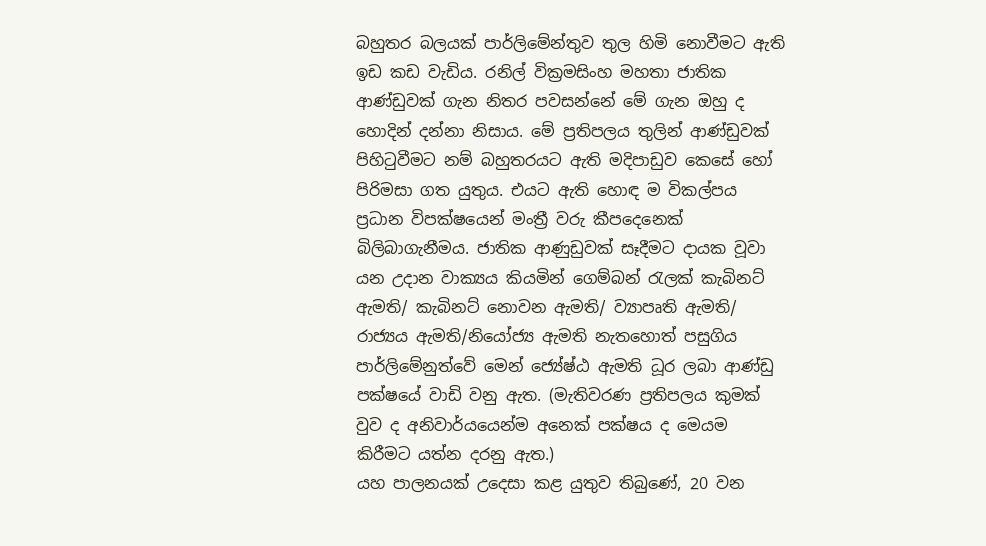බහුතර බලයක් පාර්ලිමේන්තුව තුල හිමි නොවීමට ඇති ඉඩ කඩ වැඩිය. රනිල් වික්‍රමසිංහ මහතා ජාතික ආණ්ඩුවක් ගැන නිතර පවසන්නේ මේ ගැන ඔහු ද හොදින් දන්නා නිසාය. මේ ප්‍රතිපලය තුලින් ආණ්ඩුවක් පිහිටුවීමට නම් බහුතරයට ඇති මදිපාඩුව කෙසේ හෝ පිරිමසා ගත යුතුය. එයට ඇති හොඳ ම විකල්පය ප්‍රධාන විපක්ෂයෙන් මංත්‍රී වරු කීපදෙනෙක් බිලිබාගැනීමය. ජාතික ආණුඩුවක් සෑදීමට දායක වූවා යන උදාන වාක්‍යය කියමින් ගෙම්බන් රැලක් කැබිනට් ඇමති/ කැබිනට් නොවන ඇමති/ ව්‍යාපෘති ඇමති/ රාජ්‍යය ඇමති/නියෝජ්‍ය ඇමති නැතහොත් පසුගිය පාර්ලිමේනුත්වේ මෙන් ජ්‍යේෂ්ඨ ඇමති ධූර ලබා ආණ්ඩු පක්ෂයේ වාඩි වනු ඇත. (මැතිවරණ ප්‍රතිපලය කුමක් වුව ද අනිවාර්යයෙන්ම අනෙක් පක්ෂය ද මෙයම කිරීමට යත්න දරනු ඇත.)
යහ පාලනයක් උදෙසා කළ යුතුව තිබුණේ, 20 වන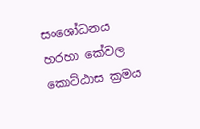සංශෝධනය හරහා කේවල කොට්ඨාස ක්‍රමය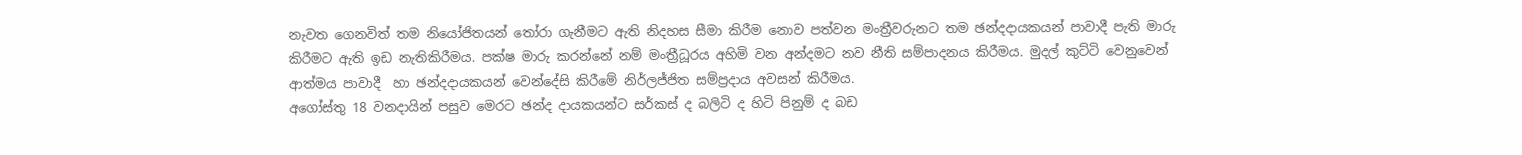නැවත ගෙනවිත් තම නියෝජිතයන් තෝරා ගැනීමට ඇති නිදහස සීමා කිරීම නොව පත්වන මංත්‍රීවරුනට තම ඡන්දදායකයන් පාවාදී පැති මාරු කිරීමට ඇති ඉඩ නැතිකිරීමය. පක්ෂ මාරු කරන්නේ නම් මංත්‍රීධූරය අහිමි වන අන්දමට නව නීති සම්පාදනය කිරීමය. මුදල් කුට්ටි වෙනුවෙන් ආත්මය පාවාදී  හා ඡන්දදායකයන් වෙන්දේසි කිරීමේ නිර්ලජ්ජිත සම්ප්‍රදාය අවසන් කිරීමය.
අගෝස්තු 18 වනදායින් පසුව මෙරට ඡන්ද දායකයන්ට සර්කස් ද බලිටි ද හිටි පිනුම් ද බඩ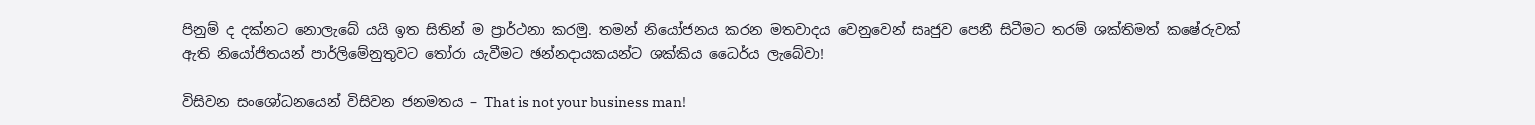පිනුම් ද දක්නට නොලැබේ යයි ඉත සිතින් ම ප්‍රාර්ථන‍ා කරමු. තමන් නියෝජනය කරන මතවාදය වෙනුවෙන් සෘජුව පෙනී සිටීමට තරම් ශක්තිමත් කෂේරුවක් ඇති නියෝජිතයන් පාර්ලිමේනුතුවට තෝරා යැවීමට ඡන්නදායකයන්ට ශක්කිය ධෛර්ය ලැබේවා!

විසිවන සංශෝධනයෙන් විසිවන ජනමතය – That is not your business man!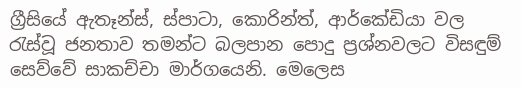ග්‍රීසියේ ඇතෑන්ස්, ස්පාටා, කොරින්ත්, ආර්කේඩියා වල රැස්වූ ජනතාව තමන්ට බලපාන පොදු ප්‍රශ්නවලට විසඳුම් සෙව්වේ සාකච්චා මාර්ගයෙනි. මෙලෙස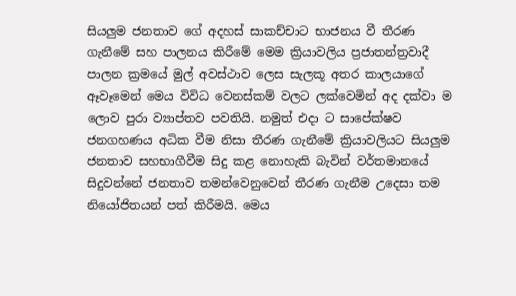සියලුම ජනතාව ගේ අදහස් සාකච්චාට භාජනය වී තීරණ ගැනීමේ සහ පාලනය කිරීමේ මෙම ක්‍රියාවලිය ප්‍රජාතන්ත්‍රවාදී පාලන ක්‍රමයේ මුල් අවස්ථාව ලෙස සැලකූ අතර කාලයාගේ ඈවෑමෙන් මෙය විවිධ වෙනස්කම් වලට ලක්වෙමින් අද දක්වා ම ලොව පුරා ව්‍යාප්තව පවතියි. නමුත් එදා ට සාපේක්ෂව ජනගහණය අධික වීම නිසා තීරණ ගැනීමේ ක්‍රියාවලියට සියලුම ජනතාව සහභාගීවීම සිදු කළ නොහැකි බැවින් වර්තමානයේ සිදුවන්නේ ජනතාව තමන්වෙනුවෙන් තීරණ ගැනීම උදෙසා තම නියෝජිතයන් පත් කිරීමයි. මෙය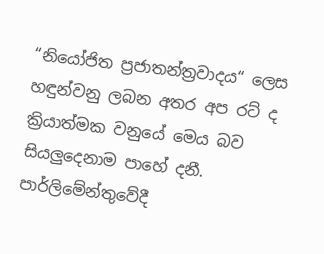“නියෝජිත ප්‍රජාතන්ත්‍රවාදය“ ලෙස හඳුන්වනු ලබන අතර අප රට් ද ක්‍රියාත්මක වනුයේ මෙය බව සියලුදෙනාම පාහේ දනී. පාර්ලිමේන්තුවේදී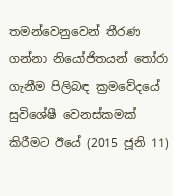තමන්වෙනුවෙන් තීරණ ගන්නා නියෝජිතයන් තෝරා ගැනීම පිලිබඳ ක්‍රමවේදයේ සුවිශේෂී වෙනස්කමක් කිරීමට ඊයේ (2015 ජූනි 11)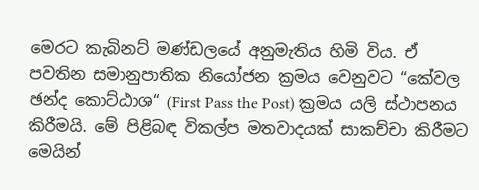මෙරට කැබිනට් මණ්ඩලයේ අනුමැතිය හිමි විය. ඒ පවතින සමානුපාතික නියෝජන ක්‍රමය වෙනුවට “කේවල ඡන්ද කොට්ඨාශ“ (First Pass the Post) ක්‍රමය යලි ස්ථාපනය කිරීමයි. මේ පිළිබඳ විකල්ප මතවාදයක් සාකච්චා කිරීමට මෙයින්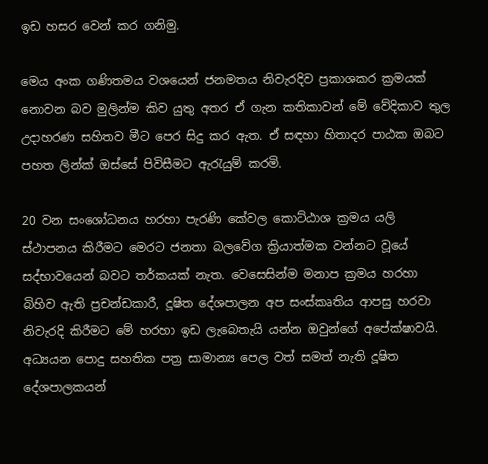ඉඩ හසර වෙන් කර ගනිමු.

මෙය අංක ගණිතමය වශයෙන් ජනමතය නිවැරදිව ප්‍රකාශකර ක්‍රමයක් නොවන බව මුලින්ම කිව යුතු අතර ඒ ගැන කතිකාවන් මේ වේදිකාව තුල උදාහරණ සහිතව මීට පෙර සිදු කර ඇත. ඒ සඳහා හිතාදර පාඨක ඔබට පහත ලින්ක් ඔස්සේ පිවිසීමට ඇරැයුම් කරමි.

20 වන සංශෝධනය හරහා පැරණි කේවල කොට්ඨාශ ක්‍රමය යලි ස්ථාපනය කිරීමට මෙරට ජනතා බලවේග ක්‍රියාත්මක වන්නට වූයේ සද්භාවයෙන් බවට තර්කයක් නැත. වෙසෙසින්ම මනාප ක්‍රමය හරහා බිහිව ඇති ප්‍රචන්ඩකාරී, දූෂිත දේශපාලන අප සංස්කෘතිය ආපසු හරවා නිවැරදි කිරීමට මේ හරහා ඉඩ ලැබෙතැයි යන්න ඔවුන්ගේ අපේක්ෂාවයි. අධ්‍යයන පොදු සහතික පත්‍ර සාමාන්‍ය පෙල වත් සමත් නැති දූෂිත දේශපාලකයන්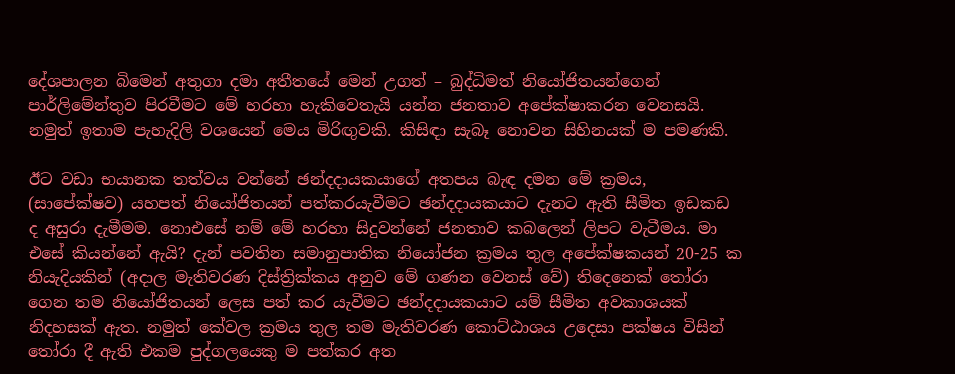දේශපාලන බිමෙන් අතුගා දමා අතීතයේ මෙන් උගත් – බුද්ධිමත් නියෝජිතයන්ගෙන් පාර්ලිමේන්තුව පිරවීමට මේ හරහා හැකිවෙතැයි යන්න ජනතාව අපේක්ෂාකරන වෙනසයි. නමුත් ඉතාම පැහැදිලි වශයෙන් මෙය මිරිඟුවකි. කිසිඳා සැබෑ නොවන සිහිනයක් ම පමණකි.

ඊට වඩා භයානක තත්වය වන්නේ ඡන්දදායකයාගේ අතපය බැඳ දමන මේ ක්‍රමය, (සාපේක්ෂව) යහපත් නියෝජිතයන් පත්කරයැවීමට ඡන්දදායකයාට දැනට ඇති සීමිත ඉඩකඩ ද අසුරා දැමීමම. නොඑසේ නම් මේ හරහා සිදුවන්නේ ජනතාව කබලෙන් ලිපට වැටීමය. මා එසේ කියන්නේ ඇයි? දැන් පවතින සමානුපාතික නියෝජන ක්‍රමය තුල අපේක්ෂකයන් 20-25 ක නියැදියකින් (අදාල මැතිවරණ දිස්ත්‍රික්කය අනුව මේ ගණන වෙනස් වේ) තිදෙනෙක් තෝරා ගෙන තම නියෝජිතයන් ලෙස පත් කර යැවීමට ඡන්දදායකයාට යම් සීමිත අවකාශයක් නිදහසක් ඇත. නමුත් කේවල ක්‍රමය තුල තම මැතිවරණ කොට්ඨාශය උදෙසා පක්ෂය විසින් තෝරා දී ඇති එකම පුද්ගලයෙකු ම පත්කර අත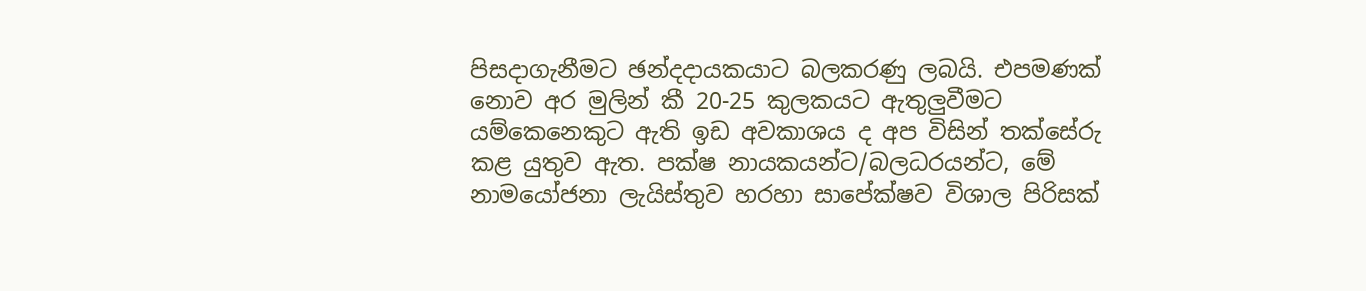පිසදාගැනීමට ඡන්දදායකයාට බලකරණු ලබයි. එපමණක් නොව අර මුලින් කී 20-25 කුලකයට ඇතුලුවීමට යම්කෙනෙකුට ඇති ඉඩ අවකාශය ද අප විසින් තක්සේරු කළ යුතුව ඇත. පක්ෂ නායකයන්ට/බලධරයන්ට, මේ නාමයෝජනා ලැයිස්තුව හරහා සාපේක්ෂව විශාල පිරිසක්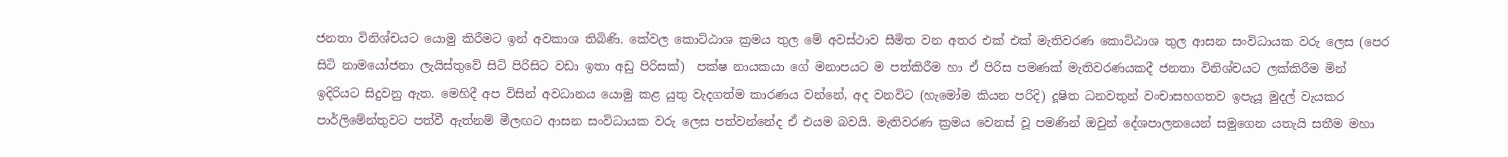ජනතා විනිශ්චයට යොමු කිරීමට ඉන් අවකාශ තිබිණි. කේවල කොට්ඨාශ ක්‍රමය තුල මේ අවස්ථාව සීමිත වන අතර එක් එක් මැතිවරණ කොට්ඨාශ තුල ආසන සංවිධායක වරු ලෙස (පෙර සිටි නාමයෝජනා ලැයිස්තුවේ සිටි පිරිසිට වඩා ඉතා අඩු පිරිසක්)  පක්ෂ නායකයා ගේ මනාපයට ම පත්කිරීම හා ඒ පිරිස පමණක් මැතිවරණයකදී ජනතා විනිශ්චයට ලක්කිරීම මින් ඉදිරියට සිදුවනු ඇත. මෙහිදී අප විසින් අවධානය යොමු කළ යුතු වැදගත්ම කාරණය වන්නේ, අද වනවිට (හැමෝම කියන පරිදි) දූෂිත ධනවතුන් වංචාසහගතව ඉපැයූ මුදල් වැයකර පාර්ලිමේන්තුවට පත්වී ඇත්නම් මීලඟට ආසන සංවිධායක වරු ලෙස පත්වන්නේද ඒ එයම බවයි. මැතිවරණ ක්‍රමය වෙනස් වූ පමණින් ඔවුන් දේශපාලනයෙන් සමුගෙන යතැයි සතීම මහා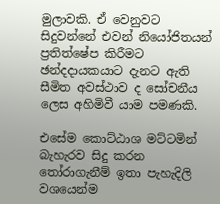මුලාවකි. ඒ වෙනුවට සිදුවන්නේ එවන් නියෝජිතයන් ප්‍රතිත්ෂේප කිරීමට ඡන්දදායකයාට දැනට ඇති සීමිත අවස්ථාව ද සෝචනීය ලෙස අහිමිවී යාම පමණකි.

එසේම කොට්ඨාශ මට්ටමින් බැහැරව සිදු කරන තෝරාගැනීම් ඉතා පැහැදිලි වශයෙන්ම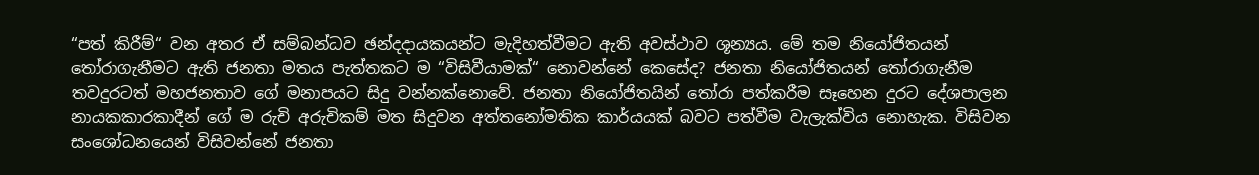“පත් කිරීම්“ වන අතර ඒ සම්බන්ධව ඡන්දදායකයන්ට මැදිහත්වීමට ඇති අවස්ථාව ශූන්‍යය. මේ තම නියෝජිතයන් තෝරාගැනීමට ඇති ජනතා මතය පැත්තකට ම “විසිවීයාමක්“ නොවන්නේ කෙසේද? ජනතා නියෝජිතයන් තෝරාගැනීම තවදුරටත් මහජනතාව ගේ මනාපයට සිදු වන්නක්නොවේ. ජනතා නියෝජිතයින් තෝරා පත්කරීම සෑහෙන දුරට දේශපාලන නායකකාරකාදීන් ගේ ම රුචි අරුචිකම් මත සිදුවන අත්තනෝමතික කාර්යයක් බවට පත්වීම වැලැක්විය නොහැක. විසිවන සංශෝධනයෙන් විසිවන්නේ ජනතා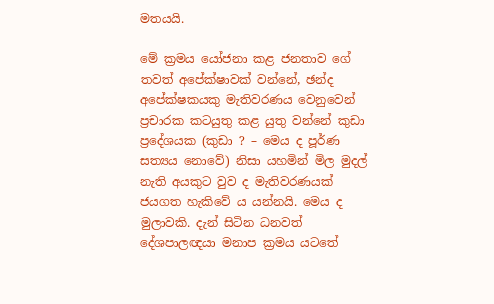මතයයි.

මේ ක්‍රමය යෝජනා කළ ජනතාව ගේ තවත් අපේක්ෂාවක් වන්නේ, ඡන්ද අපේක්ෂකයකු මැතිවරණය වෙනුවෙන් ප්‍රචාරක කටයුතු කළ යුතු වන්නේ කුඩා ප්‍රදේශයක (කුඩා ? – මෙය ද පූර්ණ සත්‍යය නොවේ) නිසා යහමින් මිල මුදල් නැති අයකුට වුව ද මැතිවරණයක් ජයගත හැකිවේ ය යන්නයි. මෙය ද මුලාවකි. දැන් සිටින ධනවත් දේශපාලඥයා මනාප ක්‍රමය යටතේ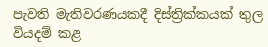පැවති මැතිවරණයකදී දිස්ත්‍රික්කයක් තුල වියදම් කළ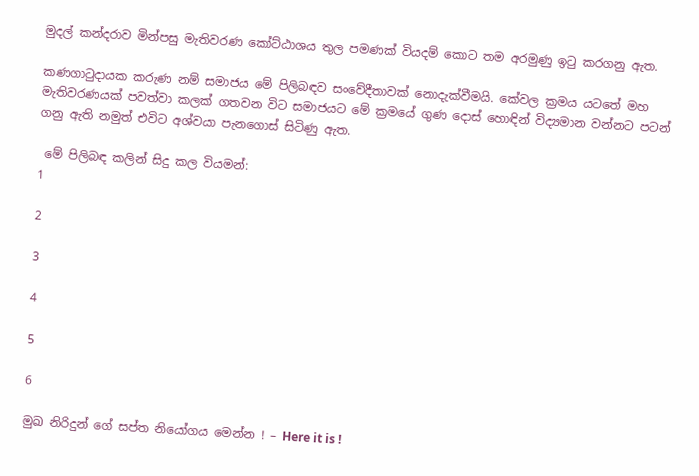මුදල් කන්දරාව මින්පසු මැතිවරණ කෝට්ඨාශය තුල පමණක් වියදම් කොට තම අරමුණු ඉටු කරගනු ඇත.

කණගාටුදායක කරුණ නම් සමාජය මේ පිලිබඳව සංවේදීතාවක් නොදැක්වීමයි. කේවල ක්‍රමය යටතේ මහ මැතිවරණයක් පවත්වා කලක් ගතවන විට සමාජයට මේ ක්‍රමයේ ගුණ දොස් හොඳින් විද්‍යමාන වන්නට පටන් ගනු ඇති නමුත් එවිට අශ්වයා පැනගොස් සිටිණු ඇත.

 මේ පිලිබඳ කලින් සිදු කල වියමන්:
1

2

3

4

5

6

මුඛ නිරිදුන් ගේ සප්ත නියෝගය මෙන්න ! – Here it is !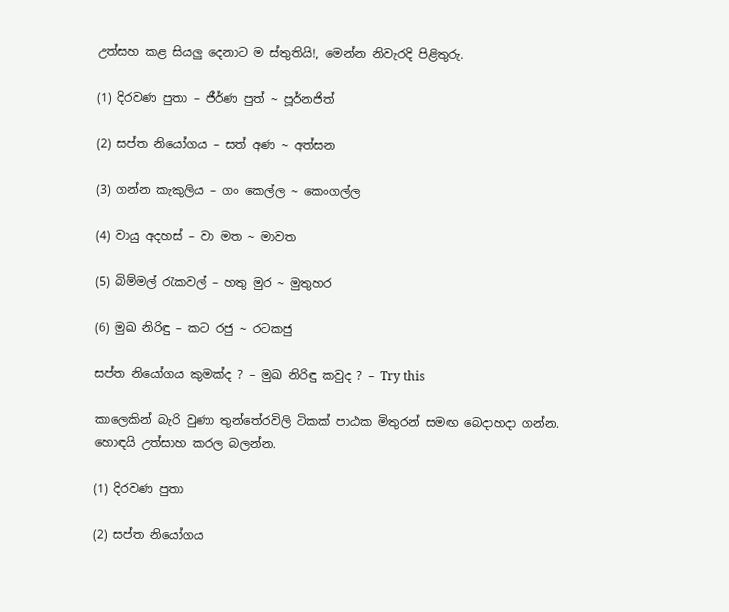උත්සහ කළ සියලු දෙනාට ම ස්තුතියි!, මෙන්න නිවැරදි පිළිතුරු.

(1) දිරවණ පුතා – ජීර්ණ පුත් ~ පූර්නජිත්

(2) සප්ත නියෝගය – සත් අණ ~ අත්සන

(3) ගන්න කැකුලිය – ගං කෙල්ල ~ කෙංගල්ල

(4) වායු අදහස් – වා මත ~ මාවත

(5) බිම්මල් රැකවල් – හතු මුර ~ මුතුහර

(6) මුඛ නිරිඳු – කට රජු ~ රටකජු

සප්ත නියෝගය කුමක්ද ? – මුඛ නිරිඳු කවුද ? – Try this

කාලෙකින් බැරි වුණා තුන්තේරවිලි ටිකක් පාඨක මිතුරන් සමඟ බෙදාහදා ගන්න. හොඳයි උත්සාහ කරල බලන්න.

(1) දිරවණ පුතා

(2) සප්ත නියෝගය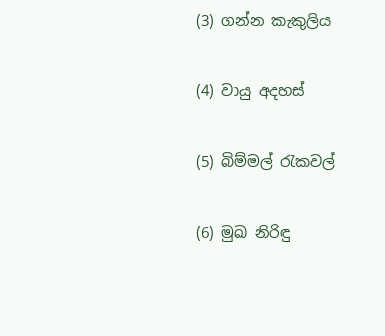(3) ගන්න කැකුලිය

(4) වායු අදහස්

(5) බිම්මල් රැකවල්

(6) මුඛ නිරිඳු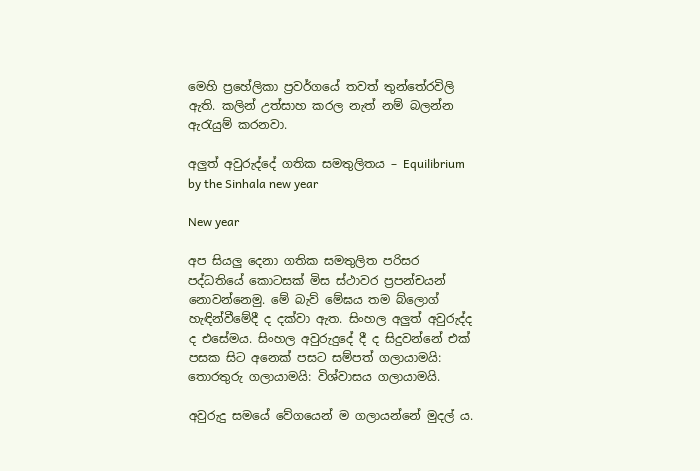මෙහි ප්‍රහේලිකා ප්‍රවර්ගයේ තවත් තුන්තේරවිලි ඇති. කලින් උත්සාහ කරල නැත් නම් බලන්න ඇරැයුම් කරනවා.

අලුත් අවුරුද්දේ ගතික සමතුලිතය – Equilibrium by the Sinhala new year

New year

අප සියලු දෙනා ගතික සමතුලිත පරිසර පද්ධතියේ කොටසක් මිස ස්ථාවර ප්‍රපන්චයන් නොවන්නෙමු. මේ බැව් මේඝය තම බ්ලොග් හැඳින්වීමේදී ද දක්වා ඇත. සිංහල අලුත් අවුරුද්ද ද එසේමය. සිංහල අවුරුදුදේ දී ද සිදුවන්නේ එක් පසක සිට අනෙක් පසට සම්පත් ගලායාමයි: තොරතුරු ගලායාමයි: විශ්වාසය ගලායාමයි.

අවුරුදු සමයේ වේගයෙන් ම ගලායන්නේ මුදල් ය.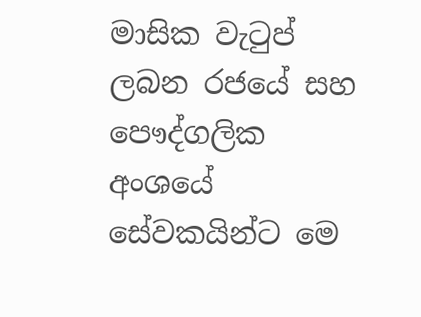මාසික වැටුප් ලබන රජයේ සහ පෞද්ගලික අංශයේ සේවකයින්ට මෙ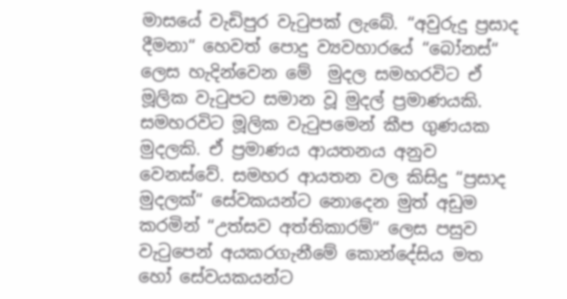මාසයේ වැඩිපුර වැටුපක් ලැබේ. “අවුරුදු ප්‍රසාද දීමනා“ හෙවත් පොදු ව්‍යවහාරයේ “බෝනස්“ ලෙස හැදින්වෙන මේ  මුදල සමහරවිට ඒ මූලික වැටුපට සමාන වූ මුදල් ප්‍රමාණයකි. සමහරවිට මූලික වැටුපමෙන් කීප ගුණයක මුදලකි. ඒ ප්‍රමාණය ආයතනය අනුව වෙනස්වේ. සමහර ආයතන වල කිසිදු “ප්‍රසාද මුදලක්“ සේවකයන්ට නොදෙන මුත් අඩුම කරමින් “උත්සව අත්තිකාරම්“ ලෙස පසුව වැටුපෙන් අයකරගැනීමේ කොන්දේසිය මත හෝ සේවයකයන්ට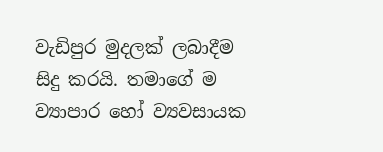වැඩිපුර මුදලක් ලබාදීම සිදු කරයි. තමාගේ ම ව්‍යාපාර හෝ ව්‍යවසායක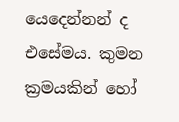යෙදෙන්නන් ද එසේමය. කුමන ක්‍රමයකින් හෝ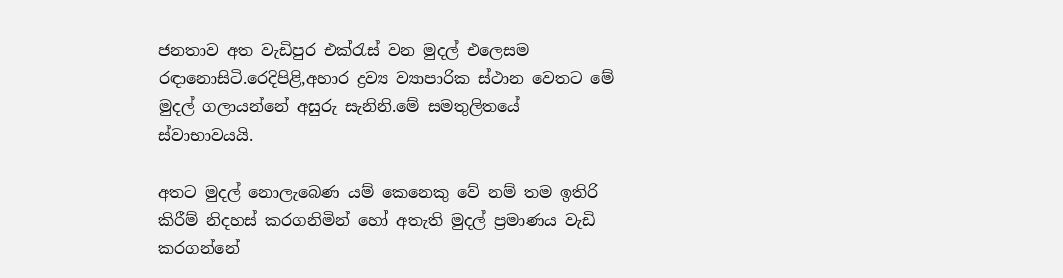ජනතාව අත වැඩිපුර එක්රැස් වන මුදල් එලෙසම රඳානොසිටි.රෙදිපිළි,අහාර ද්‍රව්‍ය ව්‍යාපාරික ස්ථාන වෙතට මේ මුදල් ගලායන්නේ අසුරු සැනිනි.මේ සමතුලිතයේ ස්වාභාවයයි.

අතට මුදල් නොලැබෙණ යම් කෙනෙකු වේ නම් තම ඉතිරි කිරීම් නිදහස් කරගනිමින් හෝ අතැති මුදල් ප්‍රමාණය වැඩි කරගන්නේ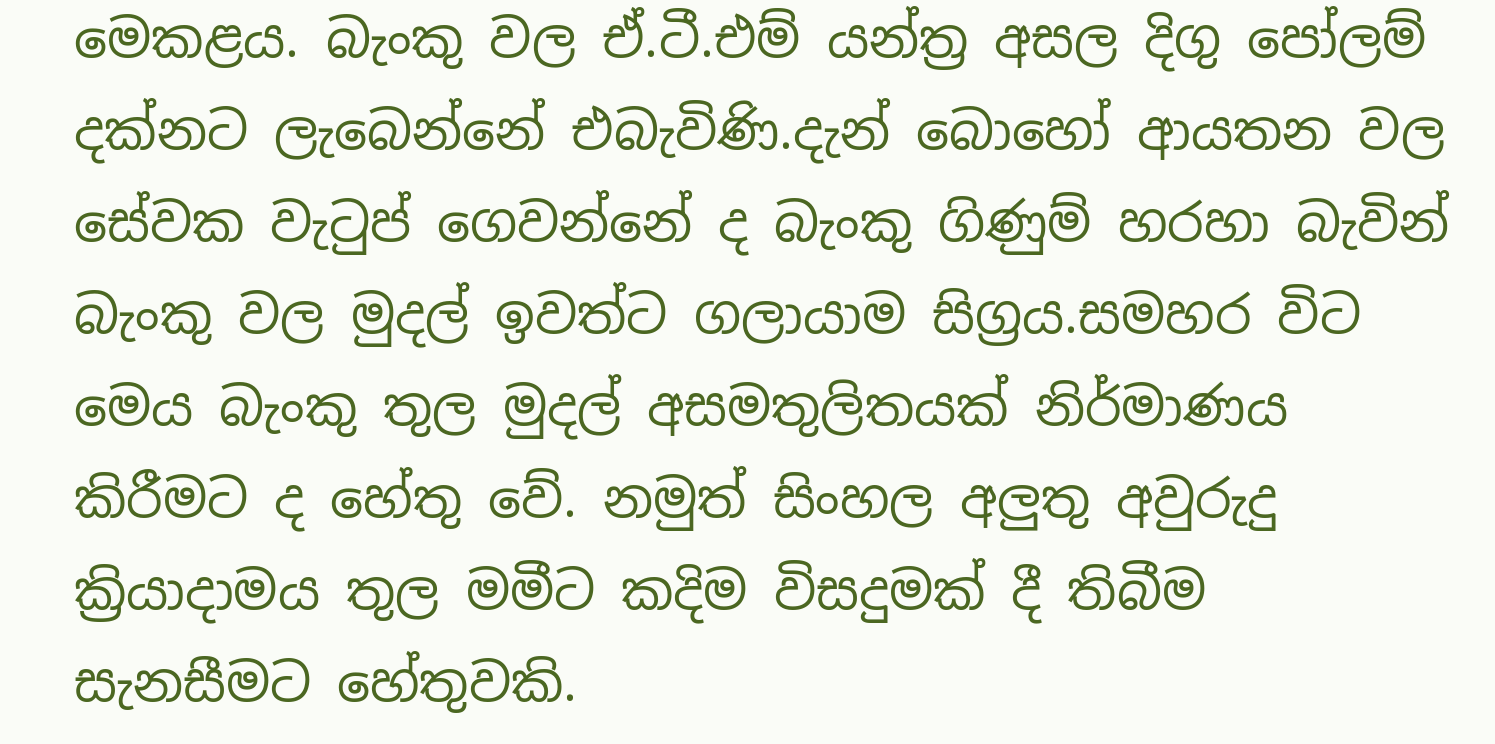මෙකළය. බැංකු වල ඒ.ටී.එම් යන්ත්‍ර අසල දිගු පෝලම් දක්නට ලැබෙන්නේ එබැවිණි.දැන් බොහෝ ආයතන වල සේවක වැටුප් ගෙවන්නේ ද බැංකු ගිණුම් හරහා බැවින් බැංකු වල මුදල් ඉවත්ට ගලායාම සිග්‍රය.සමහර විට මෙය බැංකු තුල මුදල් අසමතුලිතයක් නිර්මාණය කිරීමට ද හේතු වේ. නමුත් සිංහල අලුතු අවුරුදු ක්‍රියාදාමය තුල මමීට කදිම විසදුමක් දී තිබීම සැනසීමට හේතුවකි.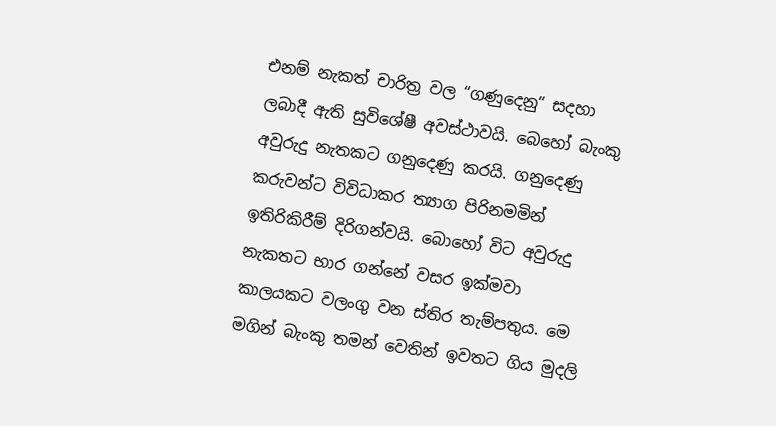එනම් නැකත් චාරිත්‍ර වල “ගණුදෙනු“ සදහා ලබාදී ඇති සුවිශේෂී අවස්ථාවයි. බෙහෝ බැංකු අවුරුදු නැතකට ගනුදෙණු කරයි. ගනුදෙණු කරුවන්ට විවිධාකර ත්‍යාග පිරිනමමින් ඉතිරිකිරීම් දිරිගන්වයි. බොහෝ විට අවුරුදු නැකතට භාර ගන්නේ වසර ඉක්මවා කාලයකට වලංගු වන ස්තිර තැම්පතුය. මෙ මගින් බැංකු තමන් වෙතින් ඉවතට ගිය මුදලි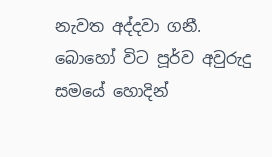නැවත අද්දවා ගනී. බොහෝ විට පූර්ව අවුරුදු සමයේ හොදින්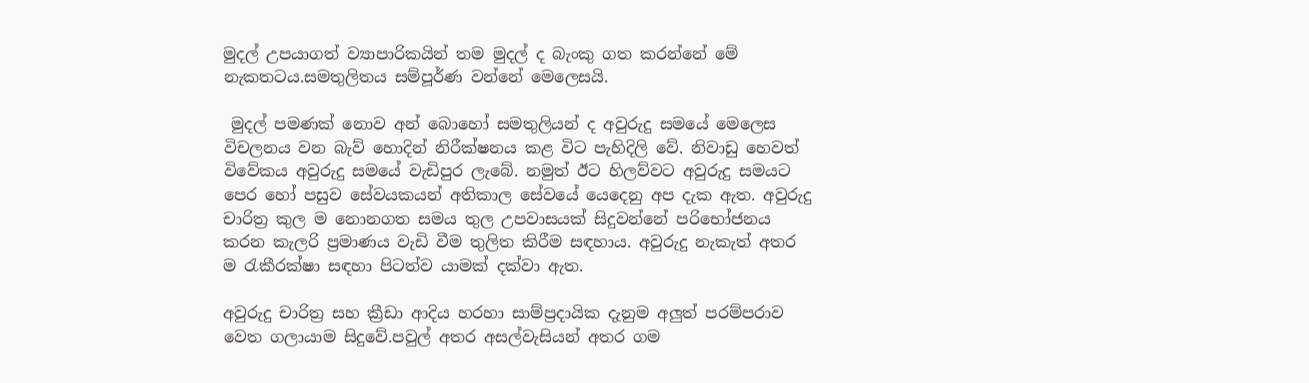මුදල් උපයාගත් ව්‍යාපාරිකයින් තම මුදල් ද බැංකු ගත කරන්නේ මේ නැකතටය.සමතුලිතය සම්පූර්ණ වන්නේ මෙලෙසයි.

 මුදල් පමණක් නොව අන් බොහෝ සමතුලියන් ද අවුරුදු සමයේ මෙලෙස විචලනය වන බැව් හොදින් නිරීක්ෂනය කළ විට පැහිදිලි වේ. නිවාඩු හෙවත් විවේකය අවුරුදු සමයේ වැඩිපුර ලැබේ. නමුත් ඊට හිලව්වට අවුරුදු සමයට පෙර හෝ පසුව සේවයකයන් අතිකාල සේවයේ යෙදෙනු අප දැක ඇත. අවුරුදු චාරිත්‍ර කුල ම නොනගත සමය තුල උපවාසයක් සිදුවන්නේ පරිභෝජනය කරන කැලරි ප්‍රමාණය වැඩි වීම තුලිත කිරීම සඳහාය. අවුරුදු නැකැත් අතර ම රැකීරක්ෂා සඳහා පිටත්ව යාමක් දක්වා ඇත.

අවුරුදු චාරිත්‍ර සහ ක්‍රීඩා ආදිය හරහා සාම්ප්‍රදායික දැනුම අලුත් පරම්පරාව වෙත ගලායාම සිදුවේ.පවුල් අතර අසල්වැසියන් අතර ගම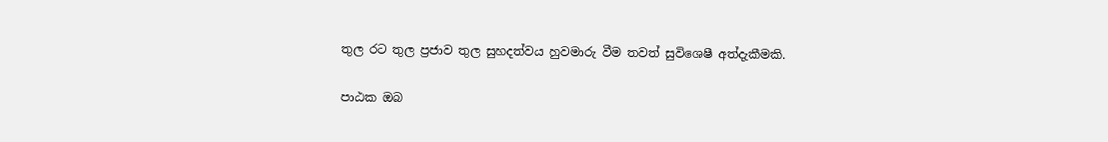තුල රට තුල ප්‍රජාව තුල සුහදත්වය හුවමාරු වීම තවත් සුවිශෙෂී අත්දැකීමකි.

පාඨක ඔබ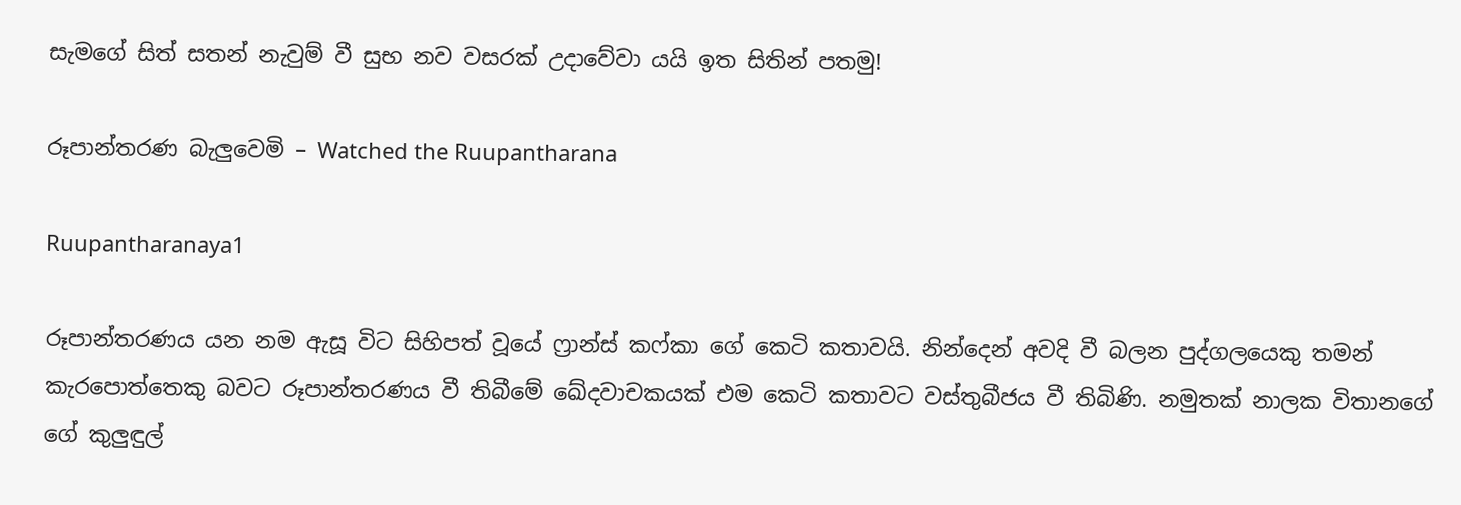සැමගේ සිත් සතන් නැවුම් වී සුභ නව වසරක් උදාවේවා යයි ඉත සිතින් පතමු!

රූපාන්තරණ බැලුවෙමි – Watched the Ruupantharana

Ruupantharanaya1

රූපාන්තරණය යන නම ඇසූ විට සිහිපත් වූයේ ෆ්‍රාන්ස් කෆ්කා ගේ කෙටි කතාවයි. නින්දෙන් අවදි වී බලන පුද්ගලයෙකු තමන් කැරපොත්තෙකු බවට රූපාන්තරණය වී තිබීමේ ඛේදවාචකයක් එම කෙටි කතාවට වස්තුබීජය වී තිබිණි. නමුතක් නාලක විතානගේ ගේ කුලුඳුල්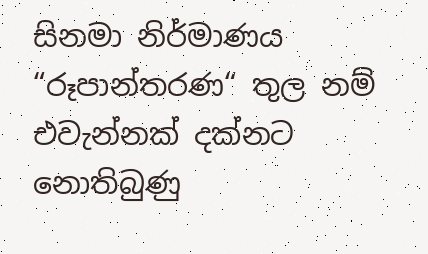සිනමා නිර්මාණය “රූපාන්තරණ“ තුල නම් එවැන්නක් දක්නට නොතිබුණු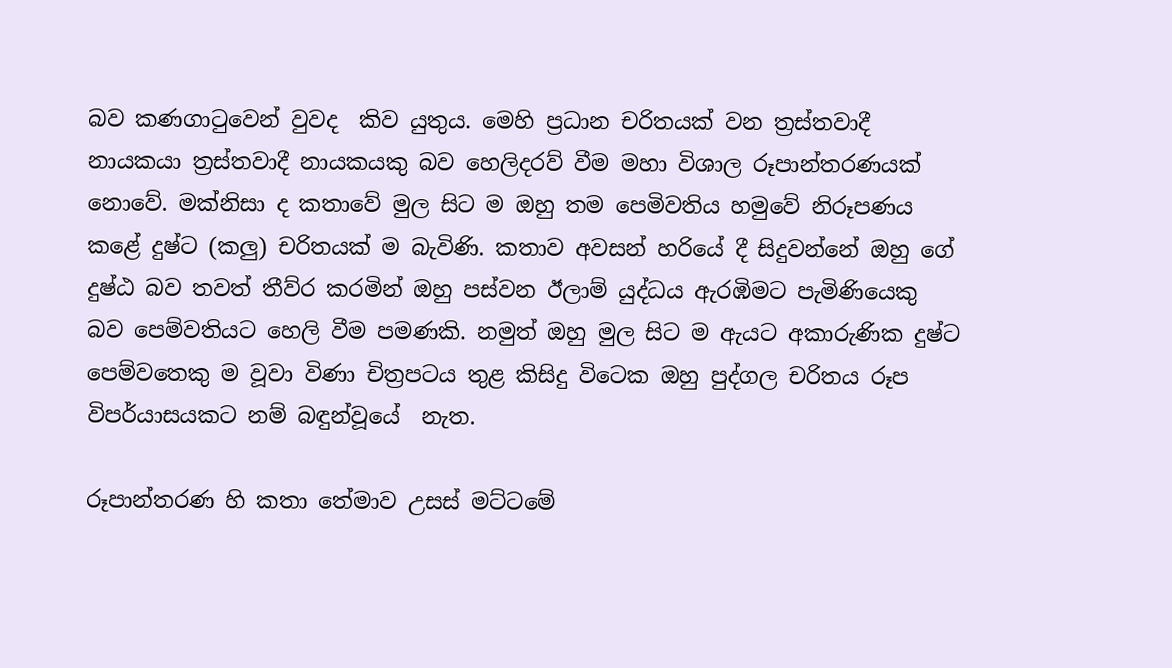බව කණගාටුවෙන් වුවද  කිව යුතුය. මෙහි ප්‍රධාන චරිතයක් වන ත්‍රස්තවාදී නායකයා ත්‍රස්තවාදී නායකයකු බව හෙලිදරව් වීම මහා විශාල රූපාන්තරණයක් නොවේ. මක්නිසා ද කතාවේ මුල සිට ම ඔහු තම පෙමිවතිය හමුවේ නිරූපණය කළේ දුෂ්ට (කලු) චරිතයක් ම බැවිණි. කතාව අවසන් හරියේ දී සිදුවන්නේ ඔහු ගේ දුෂ්ඨ බව තවත් තීව්ර කරමින් ඔහු පස්වන ඊලාම් යුද්ධය ඇරඹිමට පැමිණියෙකු බව පෙම්වතියට හෙලි වීම පමණකි. නමුත් ඔහු මුල සිට ම ඇයට අකාරුණික දුෂ්ට පෙම්වතෙකු ම වූවා විණා චිත්‍රපටය තුළ කිසිදු විටෙක ඔහු පුද්ගල චරිතය රූප විපර්යාසයකට නම් බඳුන්වූයේ  නැත.

රූපාන්තරණ හි කතා තේමාව උසස් මට්ටමේ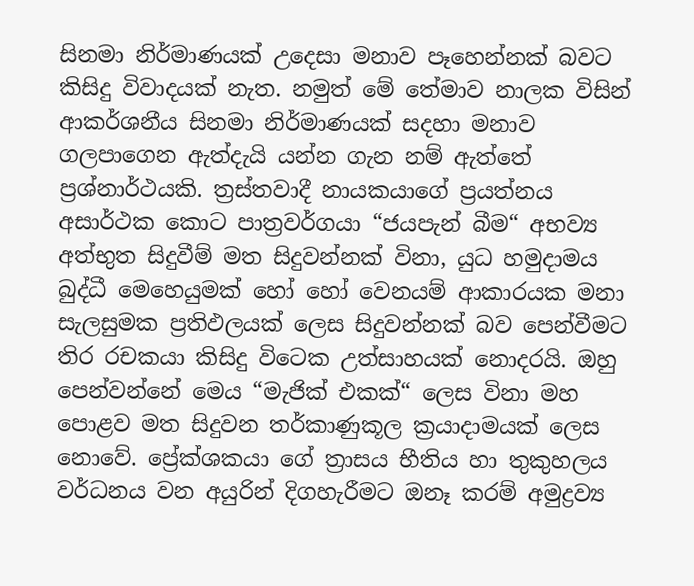සිනමා නිර්මාණයක් උදෙසා මනාව පෑහෙන්නක් බවට කිසිදු විවාදයක් නැත. නමුත් මේ තේමාව නාලක විසින් ආකර්ශනීය සිනමා නිර්මාණයක් සදහා මනාව ගලපාගෙන ඇත්දැයි යන්න ගැන නම් ඇත්තේ ප්‍රශ්නාර්ථයකි. ත්‍රස්තවාදී නායකයාගේ ප්‍රයත්නය අසාර්ථක කොට පාත්‍රවර්ගයා “ජයපැන් බීම“ අභව්‍ය අත්භුත සිදුවීම් මත සිදුවන්නක් විනා, යුධ හමුදාමය බුද්ධී මෙහෙයුමක් හෝ හෝ වෙනයම් ආකාරයක මනා සැලසුමක ප්‍රතිඵලයක් ලෙස සිදුවන්නක් බව පෙන්වීමට තිර රචකයා කිසිදු විටෙක උත්සාහයක් නොදරයි. ඔහු පෙන්වන්නේ මෙය “මැජික් එකක්“ ලෙස විනා මහ පොළව මත සිදුවන තර්කාණුකූල ක්‍රයාදාමයක් ලෙස නොවේ. ප්‍රේක්ශකයා ගේ ත්‍රාසය භීතිය හා තුකුහලය වර්ධනය වන අයුරින් දිගහැරීමට ඔනෑ කරම් අමුද්‍රව්‍ය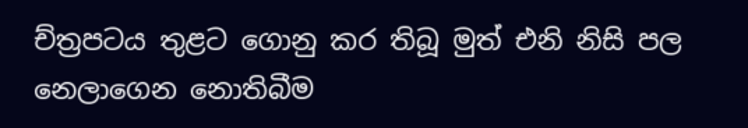ච්ත්‍රපටය තුළට ගොනු කර තිබූ මුත් එනි නිසි පල නෙලාගෙන නොතිබීම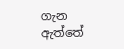ගැන ඇත්තේ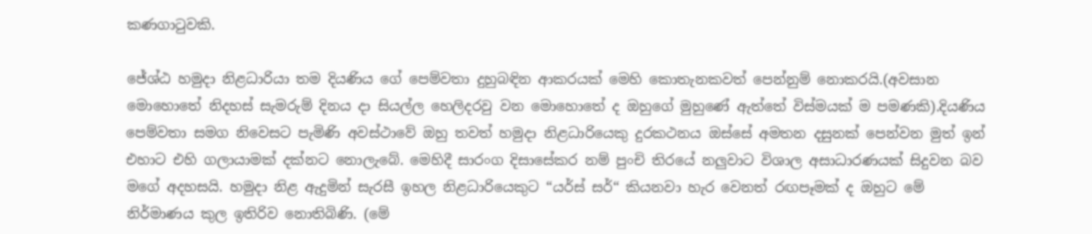කණගාටුවකි.

ජේශ්ඨ හමුදා නිළධාරියා තම දියණිය ගේ පෙම්වතා දුහුබඳින ආකරයක් මෙහි කොතැනකවත් පෙන්නුම් නොකරයි.(අවසාන මොහොතේ නිදහස් සැමරුම් දිනය දා සියල්ල හෙලිදරවු වන මොහොතේ ද ඔහුගේ මුහුණේ ඇත්තේ විස්මයක් ම පමණකි).දියණිය පෙම්වතා සමග නිවෙසට පැමිණි අවස්ථාවේ ඔහු තවත් හමුදා නිළධාරියෙකු දුරකථනය ඔස්සේ අමතන දසුනක් පෙන්වන මුත් ඉන් එහාට එහි ගලායාමක් දක්නට නොලැබේ. මෙහිදී සාරංග දිසාසේකර නම් පුංචි තිරයේ නලුවාට විශාල අසාධාරණයක් සිදුවන බව මගේ අදහසයි. හමුදා නිළ ඇදුමින් සැරසී ඉහල නිළධාරියෙකුට “යර්ස් සර්“ කියනවා හැර වෙනත් රඟපෑමක් ද ඔහුට මේ නිර්මාණය කුල ඉතිරිව නොතිබිණි. (මේ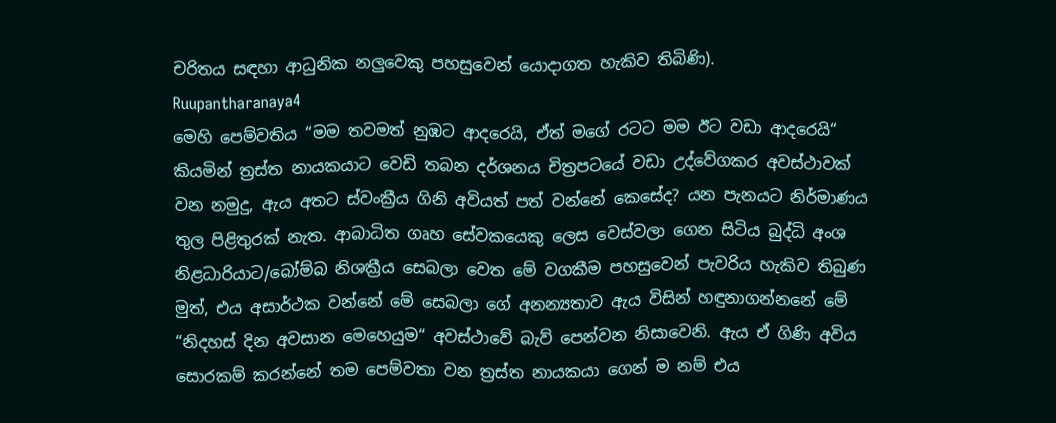චරිතය සඳහා ආධුනික නලුවෙකු පහසුවෙන් යොදාගත හැකිව තිබිණි).
Ruupantharanaya4
මෙහි පෙම්වතිය “මම තවමත් නුඹට ආදරෙයි, ඒත් මගේ රටට මම ඊට වඩා ආදරෙයි“ කියමින් ත්‍රස්ත නායකයාට වෙඩි තබන දර්ශනය චිත්‍රපටයේ වඩා උද්වේගකර අවස්ථාවක් වන නමුදු, ඇය අතට ස්වංක්‍රීය ගිනි අවියත් පත් වන්නේ කෙසේද? යන පැනයට නිර්මාණය තුල පිළිතුරක් නැත. ආබාධිත ගෘහ සේවකයෙකු ලෙස වෙස්වලා ගෙන සිටිය බුද්ධි අංශ නිළධාරියාට/බෝම්බ නිශක්‍රීය සෙබලා වෙත මේ වගකීම පහසුවෙන් පැවරිය හැකිව තිබුණ මුත්, එය අසාර්ථක වන්නේ මේ සෙබලා ගේ අනන්‍යතාව ඇය විසින් හඳුනාගන්නනේ මේ “නිදහස් දින අවසාන මෙහෙයුම“ අවස්ථාවේ බැව් පෙන්වන නිසාවෙනි. ඇය ඒ ගිණි අවිය සොරකම් කරන්නේ තම පෙම්වතා වන ත්‍රස්ත නායකයා ගෙන් ම නම් එය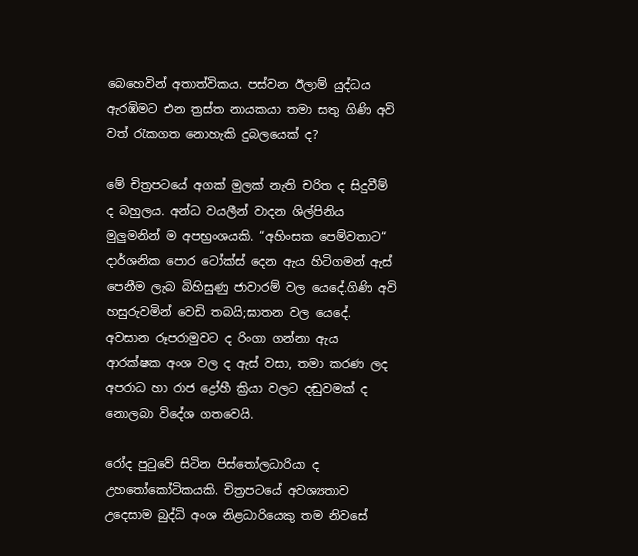බෙහෙවින් අතාත්විකය. පස්වන ඊලාම් යුද්ධය ඇරඹිමට එන ත්‍රස්ත නායකයා තමා සතු ගිණි අවි වත් රැකගත නොහැකි දුබලයෙක් ද?

මේ චිත්‍රපටයේ අගක් මුලක් නැති චරිත ද සිදුවීම් ද බහුලය. අන්ධ වයලීන් වාදන ශිල්පිනිය මුලුමනින් ම අපභ්‍රංශයකි. “අහිංසක පෙම්වතාට“ දාර්ශනික පොර ටෝක්ස් දෙන ඇය හිටිගමන් ඇස් පෙනීම ලැබ බිහිසුණු ජාවාරම් වල යෙදේ.ගිණි අවි හසුරුවමින් වෙඩි තබයි;ඝාතන වල යෙදේ. අවසාන රූපරාමුවට ද රිංගා ගන්නා ඇය ආරක්ෂක අංශ වල ද ඇස් වසා, තමා කරණ ලද අපරාධ හා රාජ ද්‍රෝහී ක්‍රියා වලට දඬුවමක් ද නොලබා විදේශ ගතවෙයි.

රෝද පුටුවේ සිටින පිස්තෝලධාරියා ද උහතෝකෝටිකයකි. චිත්‍රපටයේ අවශ්‍යතාව උදෙසාම බුද්ධි අංශ නිළධාරියෙකු තම නිවසේ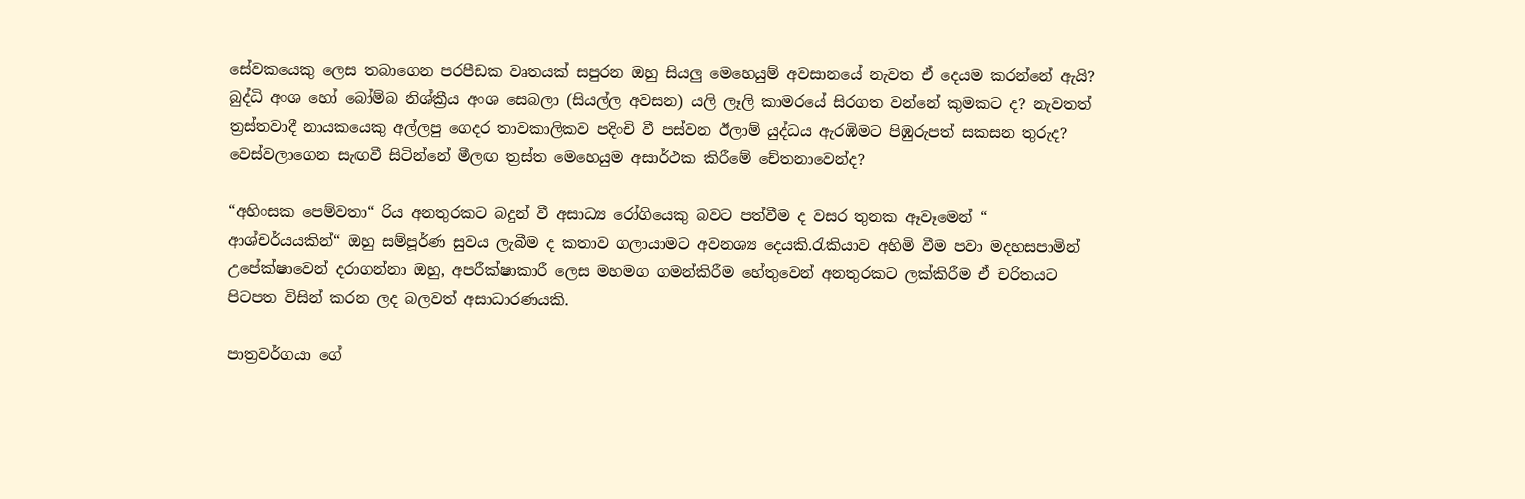සේවකයෙකු ලෙස තබාගෙන පරපීඩක වෘතයක් සපුරන ඔහු සියලු මෙහෙයුම් අවසානයේ නැවත ඒ දෙයම කරන්නේ ඇයි? බුද්ධි අංශ හෝ බෝම්බ නිශ්ක්‍රීය අංශ සෙබලා (සියල්ල අවසන) යලි ලෑලි කාමරයේ සිරගත වන්නේ කුමකට ද? නැවතත් ත්‍රස්තවාදී නායකයෙකු අල්ලපු ගෙදර තාවකාලිකව පදිංචි වී පස්වන ඊලාම් යුද්ධය ඇරඹිමට පිඹුරුපත් සකසන තුරුද? වෙස්වලාගෙන සැඟවී සිටින්නේ මීලඟ ත්‍රස්ත මෙහෙයුම අසාර්ථක කිරීමේ චේතනාවෙන්ද?

“අහිංසක පෙම්වතා“ රිය අනතුරකට බදුන් වී අසාධ්‍ය රෝගියෙකු බවට පත්වීම ද වසර තුනක ඈවෑමෙන් “ ආශ්චර්යයකින්“ ඔහු සම්පූර්ණ සුවය ලැබීම ද කතාව ගලායාමට අවනශ්‍ය දෙයකි.රැකියාව අහිමි වීම පවා මදහසපාමින් උපේක්ෂාවෙන් දරාගන්නා ඔහු, අපරීක්ෂාකාරී ලෙස මහමග ගමන්කිරීම හේතුවෙන් අනතුරකට ලක්කිරීම ඒ චරිතයට පිටපත විසින් කරන ලද බලවත් අසාධාරණයකි.

පාත්‍රවර්ගයා ගේ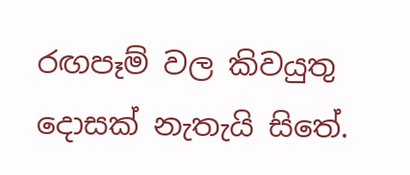රඟපෑම් වල කිවයුතු දොසක් නැතැයි සිතේ.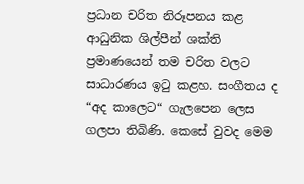ප්‍රධාන චරිත නිරූපනය කළ ආධුනික ශිල්පීන් ශක්ති ප්‍රමාණයෙන් තම චරිත වලට සාධාරණය ඉටු කළහ. සංගීතය ද “අද කාලෙට“ ගැලපෙන ලෙස ගලපා තිබිණි. කෙසේ වුවද මෙම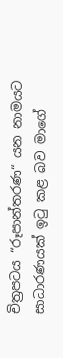චිත්‍රපටය “රූපාන්තරණ“ යන නාමයට සාධාරණයක් ඉටු කළ බව මාගේ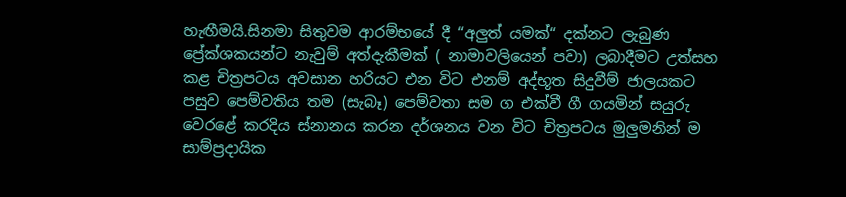හැඟීමයි.සිනමා සිතුවම ආරම්භයේ දී “අලුත් යමක්“ දක්නට ලැබුණ ප්‍රේක්ශකයන්ට නැවුම් අත්දැකීමක් ( නාමාවලියෙන් පවා) ලබාදීමට උත්සහ කළ චිත්‍රපටය අවසාන හරියට එන විට එනම් අද්භූත සිදුවීම් ජාලයකට පසුව පෙම්වතිය තම (සැබෑ) පෙම්වතා සම ග එක්වී ගී ගයමින් සයුරු වෙරළේ කරදිය ස්නානය කරන දර්ශනය වන විට චිත්‍රපටය මුලුමනින් ම සාම්ප්‍රදායික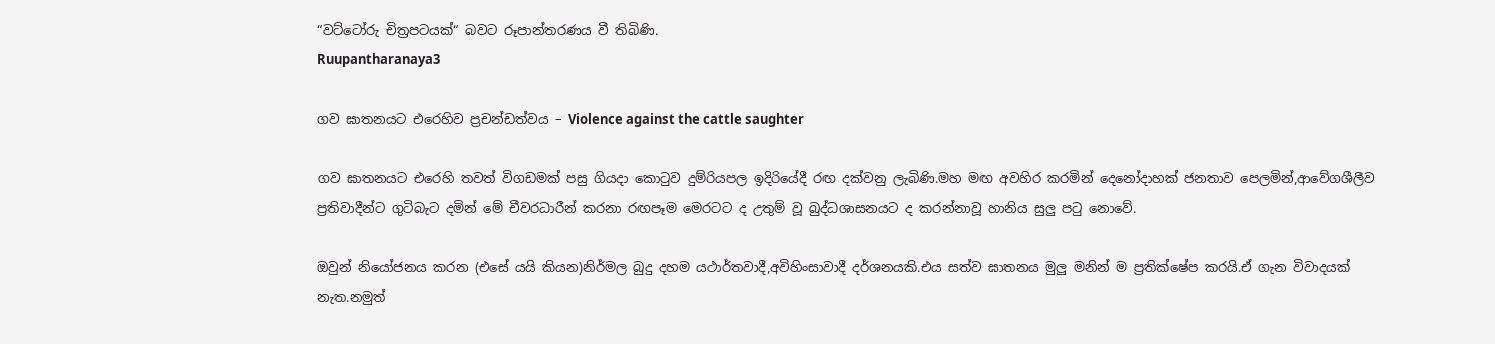“වට්ටෝරු චිත්‍රපටයක්“ බවට රූපාන්තරණය වී තිබිණි.
Ruupantharanaya3

ගව ඝාතනයට එරෙහිව ප්‍රචන්ඩත්වය – Violence against the cattle saughter

ගව ඝාතනයට එරෙහි තවත් විගඩමක් පසු ගියදා කොටුව දුම්රියපල ඉදිරියේදී රඟ දක්වනු ලැබිණි.මහ මඟ අවහිර කරමින් දෙනෝදාහක් ජනතාව පෙලමින්,ආවේගශීලීව ප්‍රතිවාදීන්ට ගුටිබැට දමින් මේ චීවරධාරීන් කරනා රඟපෑම මෙරටට ද උතුම් වූ බුද්ධශාසනයට ද කරන්නාවූ හානිය සුලු පටු නොවේ.

ඔවුන් නියෝජනය කරන (එසේ යයි කියන)නිර්මල බුදු දහම යථාර්තවාදී,අවිහිංසාවාදී දර්ශනයකි.එය සත්ව ඝාතනය මුලු මනින් ම ප්‍රතික්ෂේප කරයි.ඒ ගැන විවාදයක් නැත.නමුත්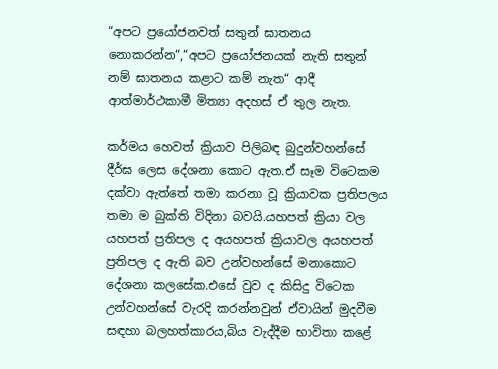“අපට ප්‍රයෝජනවත් සතුන් ඝාතනය නොකරන්න“,“අපට ප්‍රයෝජනයක් නැති සතුන් නම් ඝාතනය කළාට කම් නැත“ ආදී ආත්මාර්ථකාමී මිත්‍යා අදහස් ඒ තුල නැත.

කර්මය හෙවත් ක්‍රියාව පිලිබඳ බුදුන්වහන්සේ දීර්ඝ ලෙස දේශනා කොට ඇත.ඒ සෑම විටෙකම දක්වා ඇත්තේ තමා කරනා වූ ක්‍රියාවක ප්‍රතිපලය තමා ම බුක්ති විදිනා බවයි.යහපත් ක්‍රියා වල යහපත් ප්‍රතිපල ද අයහපත් ක්‍රියාවල අයහපත් ප්‍රතිපල ද ඇති බව උන්වහන්සේ මනාකොට දේශනා කලසේක.එසේ වුව ද කිසිදු විටෙක උන්වහන්සේ වැරදි කරන්නවුන් ඒවායින් මුදවීම සඳහා බලහත්කාරය,බිය වැද්දීම භාවිතා කළේ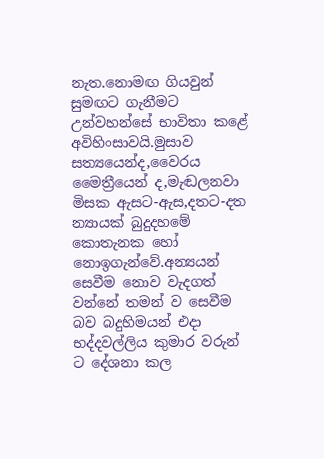නැත.නොමඟ ගියවුන් සුමඟට ගැනීමට උන්වහන්සේ භාවිතා කළේ අවිහිංසාවයි.මුසාව සත්‍යයෙන්ද,වෛරය මෛත්‍රීයෙන් ද,මැඬලනවා මිසක ඇසට-ඇස,දතට-දත න්‍යායක් බුදුදහමේ කොතැනක හෝ නොඉගැන්වේ.අන්‍යයන් සෙවීම නොව වැදගත් වන්නේ තමන් ව සෙවීම බව බදුහිමයන් එදා භද්දවල්ලිය කුමාර වරුන් ට දේශනා කල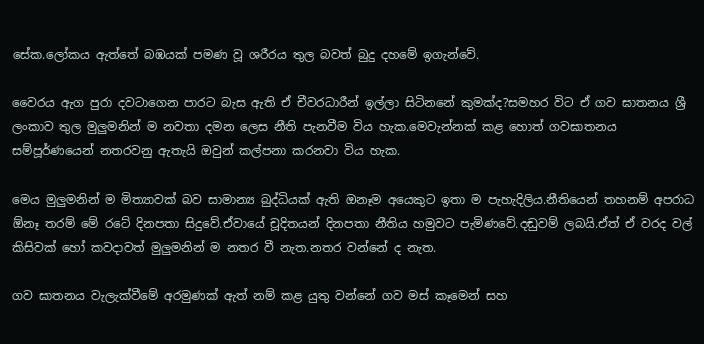සේක.ලෝකය ඇත්තේ බඹයක් පමණ වූ ශරීරය තුල බවත් බුදු දහමේ ඉගැන්වේ.

වෛරය ඇග පුරා දවටාගෙන පාරට බැස ඇති ඒ චීවරධාරීන් ඉල්ලා සිටිනනේ කුමක්ද?සමහර විට ඒ ගව ඝාතනය ශ්‍රී ලංකාව තුල මුලුමනින් ම නවතා දමන ලෙස නීති පැනවීම විය හැක.මෙවැන්නක් කළ හොත් ගවඝාතනය සම්පූර්ණයෙන් නතරවනු ඇතැයි ඔවුන් කල්පනා කරනවා විය හැක.

මෙය මුලුමනින් ම මිත්‍යාවක් බව සාමාන්‍ය බුද්ධියක් ඇති ඔනෑම අයෙකුට ඉතා ම පැහැදිලිය.නීතියෙන් තහනම් අපරාධ ඕනෑ තරම් මේ රටේ දිනපතා සිදුවේ.ඒවායේ චූදිතයන් දිනපතා නීතිය හමුවට පැමිණවේ.දඬුවම් ලබයි.ඒත් ඒ වරද වල් කිසිවක් හෝ කවදාවත් මුලුමනින් ම නතර වී නැත.නතර වන්නේ ද නැත.

ගව ඝාතනය වැලැක්වීමේ අරමුණක් ඇත් නම් කළ යුතු වන්නේ ගව මස් කෑමෙන් සහ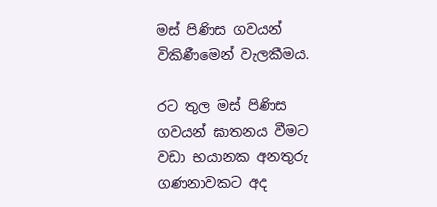මස් පිණිස ගවයන් විකිණීමෙන් වැලකීමය.

රට තුල මස් පිණිස ගවයන් ඝාතනය වීමට වඩා භයානක අනතුරු ගණනාවකට අද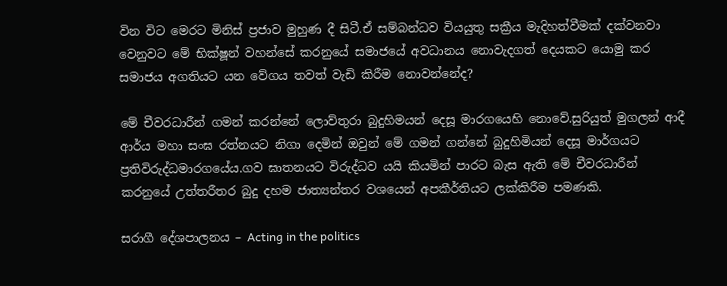වින විට මෙරට මිනිස් ප්‍රජාව මුහුණ දී සිටී.ඒ සම්බන්ධව වියයුතු සක්‍රීය මැදිහත්වීමක් දක්වනවා වෙනුවට මේ භික්ෂූන් වහන්සේ කරනුයේ සමාජයේ අවධානය නොවැදගත් දෙයකට යොමු කර සමාජය අගතියට යන වේගය තවත් වැඩි කිරීම නොවන්නේද?

මේ චීවරධාරීන් ගමන් කරන්නේ ලොව්තුරා බුදුහිමයන් දෙසූ මාරගයෙහි නොවේ.සුරියුත් මුගලන් ආදී ආර්ය මහා සංඝ රත්නයට නිගා දෙමින් ඔවුන් මේ ගමන් ගන්නේ බුදුහිමියන් දෙසූ මාර්ගයට ප්‍රතිවිරුද්ධමාරගයේය.ගව ඝාතනයට විරුද්ධව යයි කියමින් පාරට බැස ඇති මේ චීවරධාරීන් කරනුයේ උත්තරීතර බුදු දහම ජාත්‍යන්තර වශයෙන් අපකීර්තියට ලක්කිරීම පමණකි.

සරාගී දේශපාලනය – Acting in the politics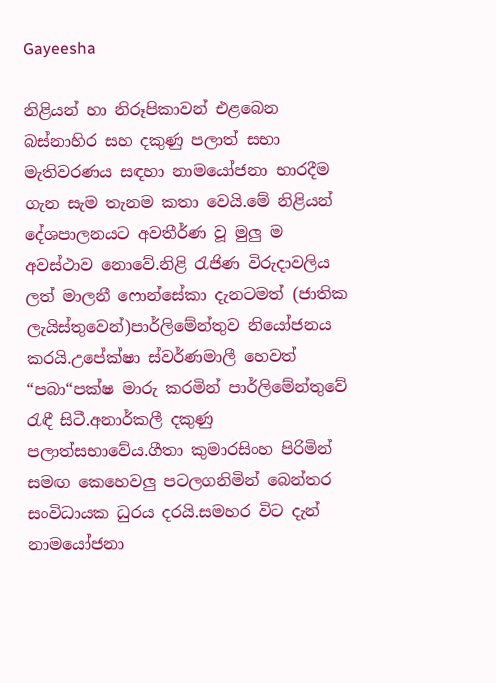Gayeesha

නිළියන් හා නිරූපිකාවන් එළබෙන බස්නාහිර සහ දකුණු පලාත් සභා මැතිවරණය සඳහා නාමයෝජනා භාරදීම ගැන සැම තැනම කතා වෙයි.මේ නිළියන් දේශපාලනයට අවතීර්ණ වූ මුලු ම අවස්ථාව නොවේ.නිළි රැජිණ විරුදාවලිය ලත් මාලනී ෆොන්සේකා දැනටමත් (ජාතික ලැයිස්තුවෙන්)පාර්ලිමේන්තුව නියෝජනය කරයි.උපේක්ෂා ස්වර්ණමාලී හෙවත් “පබා“පක්ෂ මාරු කරමින් පාර්ලිමේන්තුවේ රැඳී සිටී.අනාර්කලී දකුණු පලාත්සභාවේය.ගීතා කුමාරසිංහ පිරිමින් සමඟ කෙහෙවලු පටලගනිමින් බෙන්තර සංවිධායක ධුරය දරයි.සමහර විට දැන් නාමයෝජනා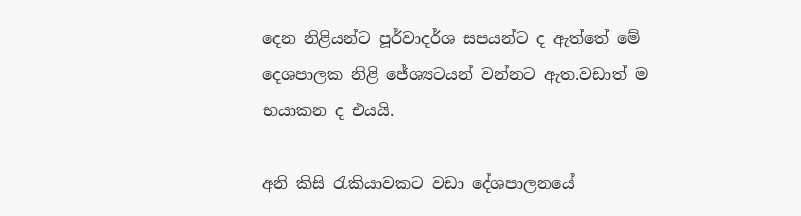දෙන නිළියන්ට පූර්වාදර්ශ සපයන්ට ද ඇත්තේ මේ දෙශපාලක නිළි ජේශ්‍යටයන් වන්නට ඇත.වඩාත් ම භයාකන ද එයයි.

අනි කිසි රැකියාවකට වඩා දේශපාලනයේ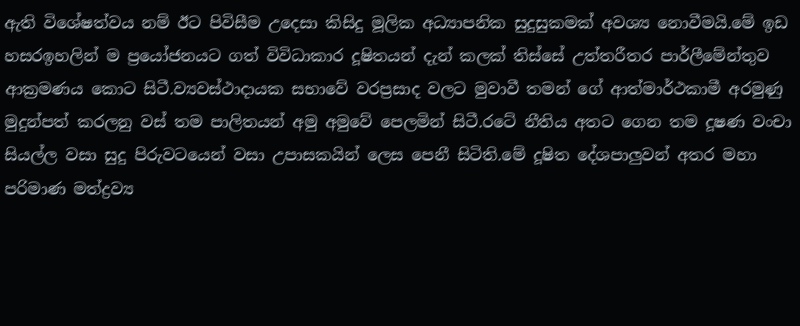ඇති විශේෂත්වය නම් ඊට පිවිසීම උදෙසා කිසිදු මූලික අධ්‍යාපනික සුදුසුකමක් අවශ්‍ය නොවීමයි.මේ ඉඩ හසරඉහලින් ම ප්‍රයෝජනයට ගත් විවිධාකාර දූෂිතයන් දැන් කලක් තිස්සේ උත්තරීතර පාර්ලීමේන්තුව ආක්‍රමණය කොට සිටී.ව්‍යවස්ථාදායක සභාවේ වරප්‍රසාද වලට මුවාවී තමන් ගේ ආත්මාර්ථකාමී අරමුණු මුදුන්පත් කරලනු වස් තම පාලිතයන් අමු අමුවේ පෙලමින් සිටී.රටේ නීතිය අතට ගෙන තම දූෂණ වංචා සියල්ල වසා සුදු පිරුවටයෙන් වසා උපාසකයින් ලෙස පෙනී සිටිති.මේ දූෂිත දේශපාලුවන් අතර මහා පරිමාණ මත්ද්‍රව්‍ය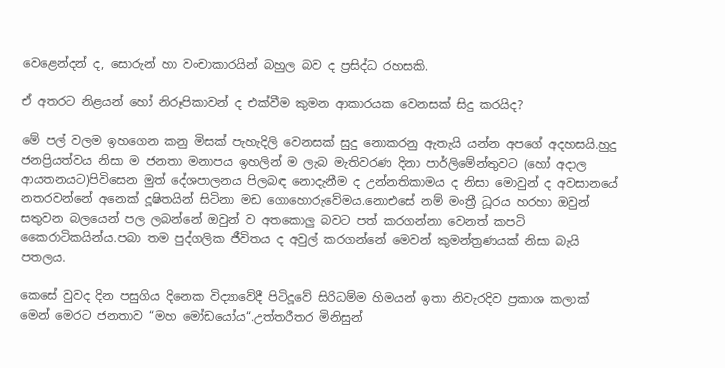වෙළෙන්දන් ද, සොරුන් හා වංචාකාරයින් බහුල බව ද ප්‍රසිද්ධ රහසකි.

ඒ අතරට නිළයන් හෝ නිරූපිකාවන් ද එක්වීම කුමන ආකාරයක වෙනසක් සිදු කරයිද?

මේ පල් වලම ඉහගෙන කනු මිසක් පැහැදිලි වෙනසක් සුදු නොකරනු ඇතැයි යන්න අපගේ අදහසයි.හුදු ජනප්‍රියත්වය නිසා ම ජනතා මනාපය ඉහලින් ම ලැබ මැතිවරණ දිනා පාර්ලිමේන්තුවට (හෝ අදාල ආයතනයට)පිවිසෙන මුත් දේශපාලනය පිලබඳ නොදැනීම ද උන්නතිකාමය ද නිසා මොවුන් ද අවසානයේ නතරවන්නේ අනෙක් දූෂිතයින් සිටිනා මඩ ගොහොරුවේමය.නොඑසේ නම් මංත්‍රී ධූරය හරහා ඔවුන් සතුවන බලයෙන් පල ලබන්නේ ඔවුන් ව අතකොලු බවට පත් කරගන්නා වෙනත් කපටි කෛරාටිකයින්ය.පබා තම පුද්ගලික ජීවිතය ද අවුල් කරගන්නේ මෙවන් කුමන්ත්‍රණයක් නිසා බැයි පතලය.

කෙසේ වුවද දින පසුගිය දිනෙක විද්‍යාවේදී පිටිදූවේ සිරිධම්ම හිමයන් ඉතා නිවැරදිව ප්‍රකාශ කලාක් මෙන් මෙරට ජනතාව “මහ මෝඩයෝය“.උත්තරීතර මිනිසුන්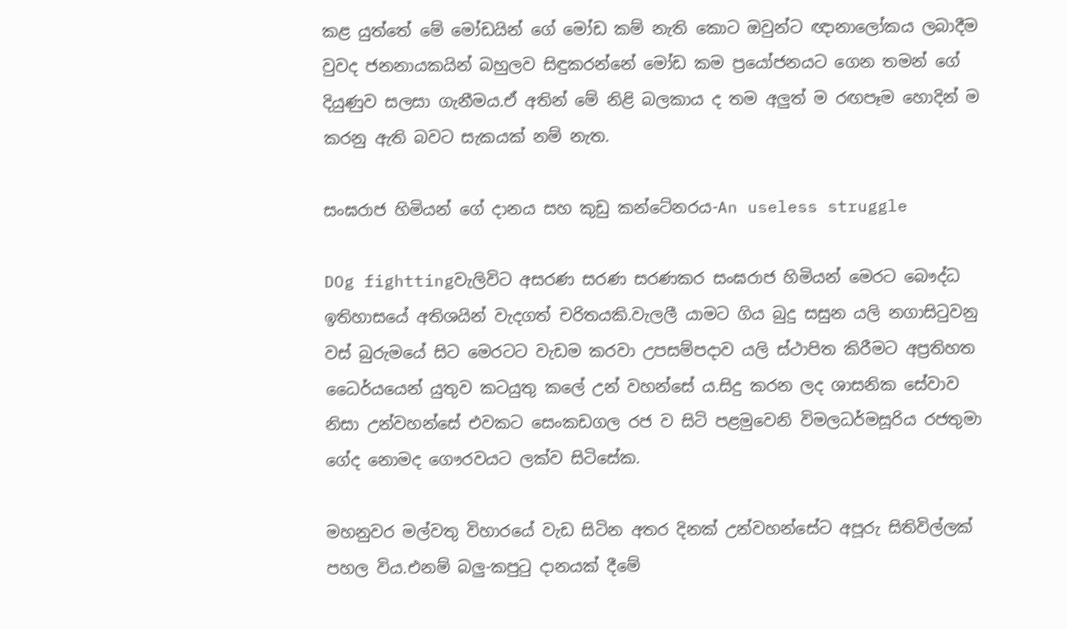කළ යුත්තේ මේ මෝඩයින් ගේ මෝඩ කම් නැති කොට ඔවුන්ට ඥානාලෝකය ලබාදීම වුවද ජනනායකයින් බහුලව සිඳුකරන්නේ මෝඩ කම ප්‍රයෝජනයට ගෙන තමන් ගේ දියුණුව සලසා ගැනීමය.ඒ අතින් මේ නිළි බලකාය ද තම අලුත් ම රඟපෑම හොදින් ම කරනු ඇති බවට සැකයක් නම් නැත.

සංඝරාජ හිමියන් ගේ දානය සහ කුඩු කන්ටේනරය-An useless struggle

DOg fighttingවැලිවිට අසරණ සරණ සරණකර සංඝරාජ හිමියන් මෙරට බෞද්ධ ඉතිහාසයේ අතිශයින් වැදගත් චරිතයකි.වැලලී යාමට ගිය බුදු සසුන යලි නගාසිටුවනු වස් බුරුමයේ සිට මෙරටට වැඩම කරවා උපසම්පදාව යලි ස්ථාපිත කිරීමට අප්‍රතිහත ධෛර්යයෙන් යුතුව කටයුතු කලේ උන් වහන්සේ ය.සිදු කරන ලද ශාසනික සේවාව නිසා උන්වහන්සේ එවකට සෙංකඩගල රජ ව සිටි පළමුවෙනි විමලධර්මසූරිය රජතුමා ගේද නොමද ගෞරවයට ලක්ව සිටිසේක.

මහනුවර මල්වතු විහාරයේ වැඩ සිටින අතර දිනක් උන්වහන්සේට අපූරු සිතිවිල්ලක් පහල විය.එනම් බලු-කපුටු දානයක් දීමේ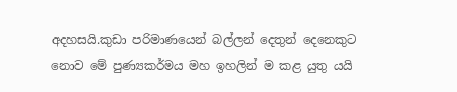අදහසයි.කුඩා පරිමාණයෙන් බල්ලන් දෙතුන් දෙනෙකුට නොව මේ පුණ්‍යකර්මය මහ ඉහලින් ම කළ යුතු යයි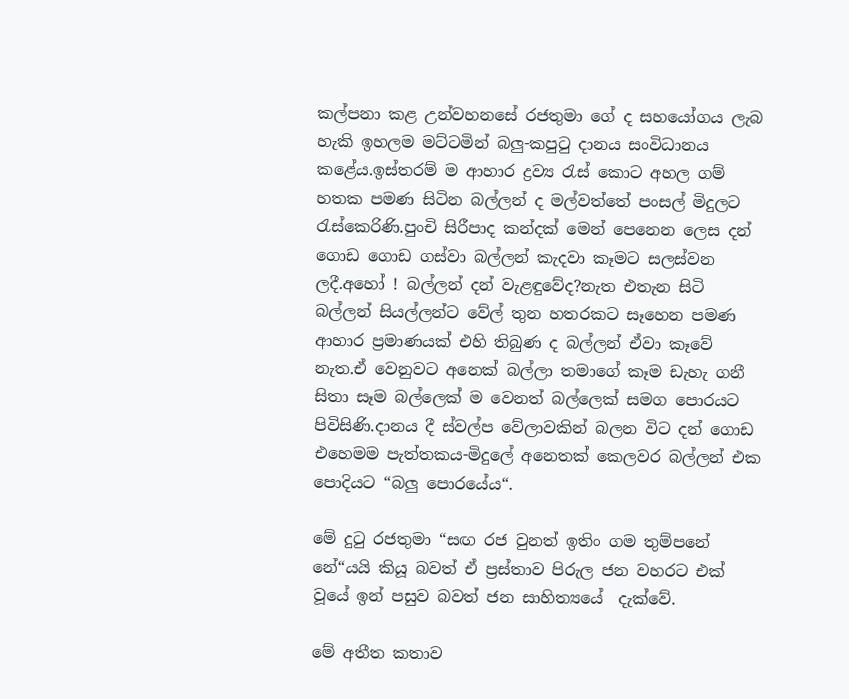කල්පනා කළ උන්වහනසේ රජතුමා ගේ ද සහයෝගය ලැබ හැකි ඉහලම මට්ටමින් බලු-කපුටු දානය සංවිධානය කළේය.ඉස්තරම් ම ආහාර ද්‍රව්‍ය රැස් කොට අහල ගම් හතක පමණ සිටින බල්ලන් ද මල්වත්තේ පංසල් මිදුලට රැස්කෙරිණි.පුංචි සිරීපාද කන්දක් මෙන් පෙනෙන ලෙස දන් ගොඩ ගොඩ ගස්වා බල්ලන් කැදවා කෑමට සලස්වන ලදී.අහෝ ! බල්ලන් දන් වැළඳුවේද?නැත එතැන සිටි බල්ලන් සියල්ලන්ට වේල් තුන හතරකට සෑහෙන පමණ ආහාර ප්‍රමාණයක් එහි තිබුණ ද බල්ලන් ඒවා කෑවේ නැත.ඒ වෙනුවට අනෙක් බල්ලා තමාගේ කෑම ඩැහැ ගනී සිතා සෑම බල්ලෙක් ම වෙනත් බල්ලෙක් සමග පොරයට පිවිසිණි.දානය දී ස්වල්ප වේලාවකින් බලන විට දන් ගොඩ එහෙමම පැත්තකය-මිදුලේ අනෙතක් කෙලවර බල්ලන් එක පොදියට “බලු පොරයේය“.

මේ දුටු රජතුමා “සඟ රජ වුනත් ඉතිං ගම තුම්පනේ නේ“යයි කියූ බවත් ඒ ප්‍රස්තාව පිරුල ජන වහරට එක් වූයේ ඉන් පසුව බවත් ජන සාහිත්‍යයේ  දැක්වේ.

මේ අතීත කතාව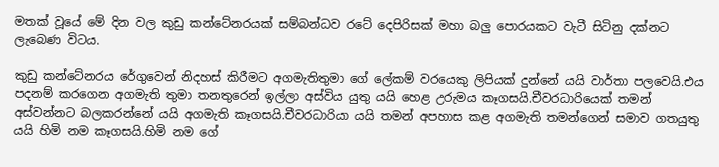මතක් වූයේ මේ දින වල කුඩු කන්ටේනරයක් සම්බන්ධව රටේ දෙපිරිසක් මහා බලු පොරයකට වැටී සිටිනු දක්නට ලැබෙණ විටය.

කුඩු කන්ටේනරය රේගුවෙන් නිදහස් කිරීමට අගමැතිතුමා ගේ ලේකම් වරයෙකු ලිපියක් දුන්නේ යයි වාර්තා පලවෙයි.එය පදනම් කරගෙන අගමැති තුමා තනතුරෙන් ඉල්ලා අස්විය යුතු යයි හෙළ උරුමය කෑගසයි.චීවරධාරියෙක් තමන් අස්වන්නට බලකරන්නේ යයි අගමැති කෑගසයි.චීවරධාරියා යයි තමන් අපහාස කළ අගමැති තමන්ගෙන් සමාව ගතයුතු යයි හිමි නම කෑගසයි.හිමි නම ගේ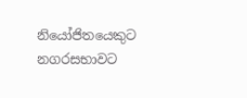නියෝජිතයෙකුට නගරසභාවට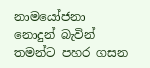නාමයෝජනා නොදුන් බැවින් තමන්ට පහර ගසන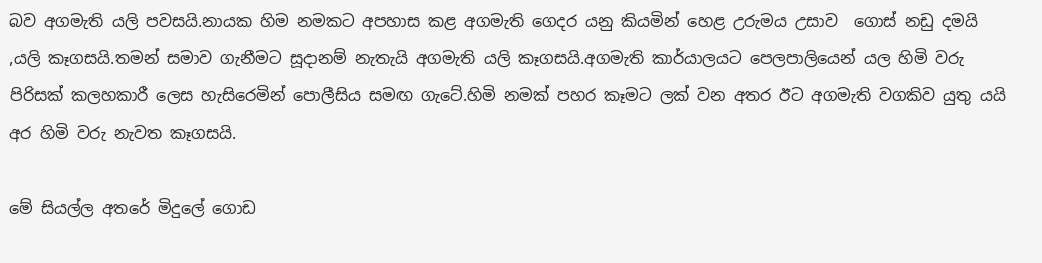බව අගමැති යලි පවසයි.නායක හිම නමකට අපහාස කළ අගමැති ගෙදර යනු කියමින් හෙළ උරුමය උසාව  ගොස් නඩු දමයි ,යලි කෑගසයි.තමන් සමාව ගැනීමට සූදානම් නැතැයි අගමැති යලි කෑගසයි.අගමැති කාර්යාලයට පෙලපාලියෙන් යල හිමි වරු පිරිසක් කලහකාරී ලෙස හැසිරෙමින් පොලීසිය සමඟ ගැටේ.හිමි නමක් පහර කෑමට ලක් වන අතර ඊට අගමැති වගකිව යුතු යයි අර හිමි වරු නැවත කෑගසයි.

මේ සියල්ල අතරේ මිදුලේ ගොඩ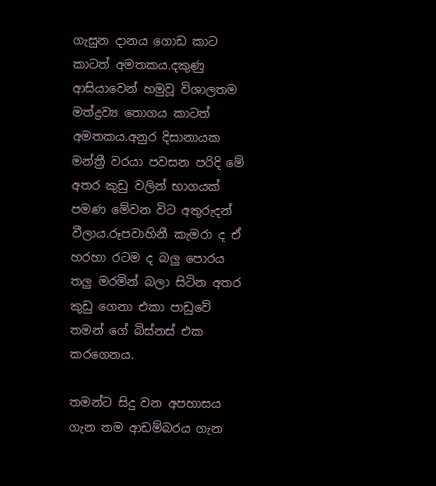ගැසුන දානය ගොඩ කාට කාටත් අමතකය.දකුණු ආසියාවෙන් හමුවූ විශාලතම මත්ද්‍රව්‍ය තොගය කාටත් අමතකය.අනුර දිසානායක මන්ත්‍රී වරයා පවසන පරිදි මේ අතර කුඩු වලින් භාගයක් පමණ මේවන විට අතුරුදන් වීලාය.රූපවාහිනී කැමරා ද ඒ හරහා රටම ද බලු පොරය තලු මරමින් බලා සිටින අතර කුඩු ගෙනා එකා පාඩුවේ තමන් ගේ බිස්නස් එක කරගෙනය.

තමන්ට සිදු වන අපහාසය ගැන තම ආඩම්බරය ගැන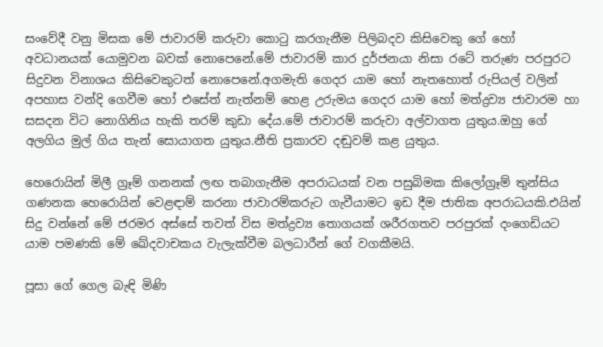සංවේදී වනු මිසක මේ ජාවාරම් කරුවා කොටු කරගැනීම පිලිබදව කිසිවෙකු ගේ හෝ අවධානයක් යොමුවන බවක් නොපෙනේ.මේ ජාවාරම් කාර දුර්ජනයා නිසා රටේ තරුණ පරපුරට සිදුවන විනාශය කිසිවෙකුටත් නොපෙනේ.අගමැති ගෙදර යාම හෝ නැතහොත් රුපියල් වලින් අපහාස වන්දි ගෙවීම හෝ එසේත් නැත්නම් හෙළ උරුමය ගෙදර යාම හෝ මත්ද්‍රව්‍ය ජාවාරම හා සසදන විට නොගිනිය හැකි තරම් කුඩා දේය.මේ ජාවාරම් කරුවා අල්වාගත යුතුය.ඔහු ගේ අලගිය මුල් ගිය තැන් සොයාගත යුතුය.නීති ප්‍රකාරව දඬුවම් කළ යුතුය.

හෙරොයින් මිලී ග්‍රෑම් ගනනක් ලඟ තබාගැනීම අපරාධයක් වන පසුබිමක කිලෝග්‍රෑම් තුන්සිය ගණනක හෙරොයින් වෙළඳාම් කරනා ජාවාරම්කරුට ගැවීයාමට ඉඩ දීම ජාතික අපරාධයකි.එයින් සිදු වන්නේ මේ ජරමර අස්සේ තවත් විස මත්ද්‍රව්‍ය තොගයක් ශරීරගතව පරපුරක් දංගෙඩියට යාම පමණකි මේ ඛේදවාචකය වැලැක්වීම බලධාරීන් ගේ වගකීමයි.

පූසා ගේ ගෙල බැඳි මිණි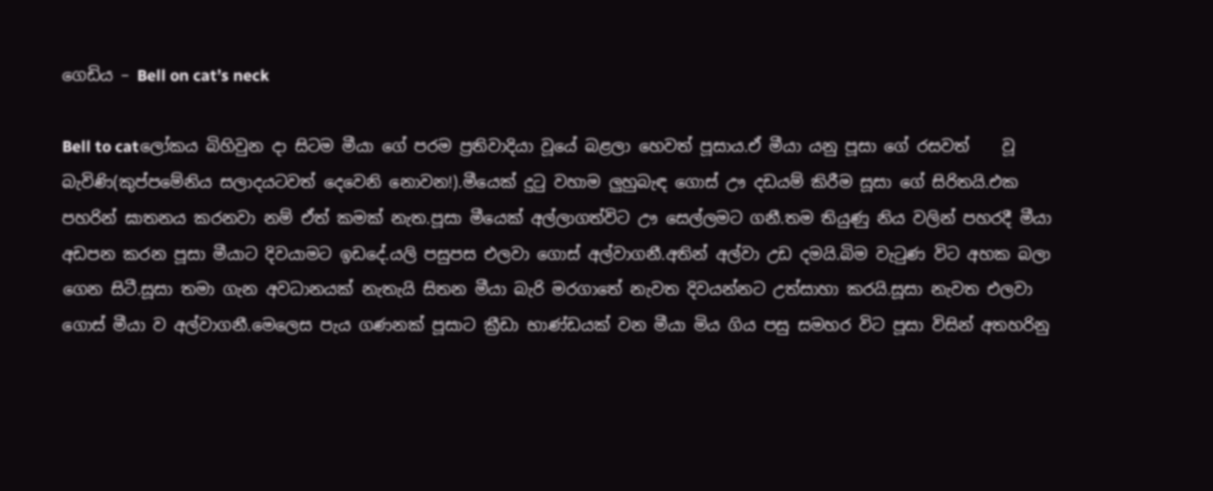ගෙඩිය – Bell on cat’s neck

Bell to catලෝකය බිහිවුන දා සිටම මීයා ගේ පරම ප්‍රතිවාදියා වූයේ බළලා හෙවත් පූසාය.ඒ මීයා යනු පූසා ගේ රසවත්    වූ බැවිණි(කුප්පමේනිය සලාදයටවත් දෙවෙනි නොවන!).මීයෙක් දුටු වහාම ලුහුබැඳ ගොස් ඌ දඩයම් කිරීම සූසා ගේ සිරිතයි.එක පහරින් ඝාතනය කරනවා නම් ඒත් කමක් නැත.පූසා මීයෙක් අල්ලාගත්විට ඌ සෙල්ලමට ගනී.තම තියුණු නිය වලින් පහරදී මීයා අඩපන කරන පූසා මීයාට දිවයාමට ඉඩදේ.යලි පසුපස එලවා ගොස් අල්වාගනී.අතින් අල්වා උඩ දමයි.බිම වැටුණ විට අහක බලා ගෙන සිටී.සූසා තමා ගැන අවධානයක් නැතැයි සිතන මීයා බැරි මරගාතේ නැවත දිවයන්නට උත්සාහා කරයි.සූසා නැවත එලවා ගොස් මීයා ව අල්වාගනී.මෙලෙස පැය ගණනක් පූසාට ක්‍රීඩා භාණ්ඩයක් වන මීයා මිය ගිය පසු සමහර විට පූසා විසින් අතහරිනු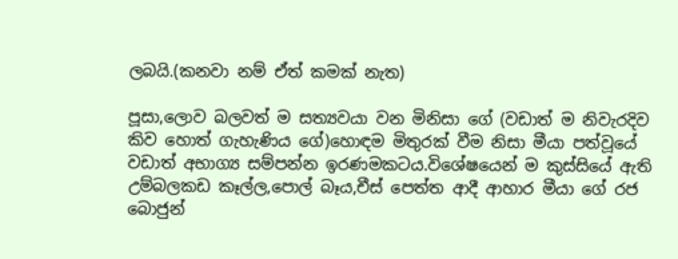ලබයි.(කනවා නම් ඒත් කමක් නැත)

පූසා,ලොව බලවත් ම සත්‍යවයා වන මිනිසා ගේ (වඩාත් ම නිවැරදිව කිව හොත් ගැහැණිය ගේ)හොඳම මිතුරක් වීම නිසා මීයා පත්වූයේ වඩාත් අභාග්‍ය සම්පන්න ඉරණමකටය.විශේෂයෙන් ම කුස්සියේ ඇති උම්බලකඩ කෑල්ල,පොල් බෑය,චීස් පෙත්ත ආදී ආහාර මීයා ගේ රජ බොජුන්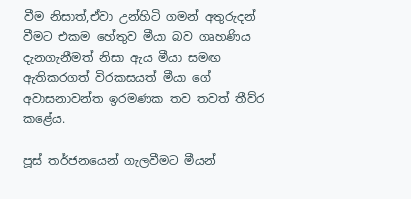වීම නිසාත්,ඒවා උන්හිටි ගමන් අතුරුදන් වීමට එකම හේතුව මීයා බව ගෘහණිය දැනගැනීමත් නිසා ඇය මීයා සමඟ ඇතිකරගත් විරකසයත් මීයා ගේ අවාසනාවන්ත ඉරමණක තව තවත් තීව්ර කළේය.

පූස් තර්ජනයෙන් ගැලවීමට මීයන්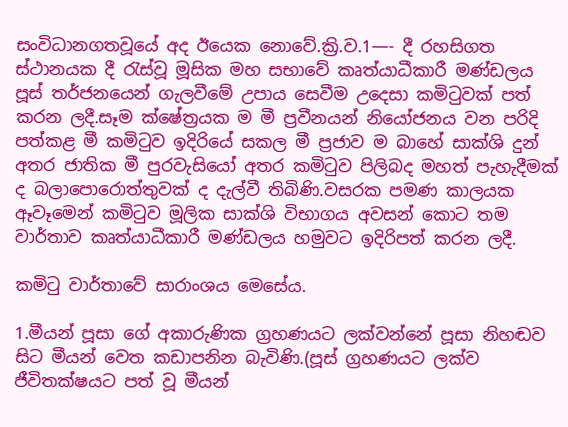සංවිධානගතවූයේ අද ඊයෙක නොවේ.ක්‍රි.ව.1—- දී රහසිගත ස්ථානයක දී රැස්වූ මූසික මහ සභාවේ කෘත්යාධීකාරී මණ්ඩලය පූස් තර්ජනයෙන් ගැලවීමේ උපාය සෙවීම උදෙසා කමිටුවක් පත් කරන ලදී.සෑම ක්ෂේත්‍රයක ම මී ප්‍රවීනයන් නියෝජනය වන පරිදි පත්කළ මී කමිටුව ඉදිරියේ සකල මී ප්‍රජාව ම බාහේ සාක්ශි දුන් අතර ජාතික මී පුරවැසියෝ අතර කමිටුව පිලිබද මහත් පැහැදීමක් ද බලාපොරොත්තුවක් ද දැල්වී තිබිණි.වසරක පමණ කාලයක ඈවෑමෙන් කමිටුව මූලික සාක්ශි විභාගය අවසන් කොට තම වාර්තාව කෘත්යාධීකාරී මණ්ඩලය හමුවට ඉදිරිපත් කරන ලදී.

කමිටු වාර්තාවේ සාරාංශය මෙසේය.

1.මීයන් පූසා ගේ අකාරුණික ග්‍රහණයට ලක්වන්නේ පූසා නිහඬව සිට මීයන් වෙත කඩාපනින බැවිණි.(පූස් ග්‍රහණයට ලක්ව ජීවිතක්ෂයට පත් වූ මීයන්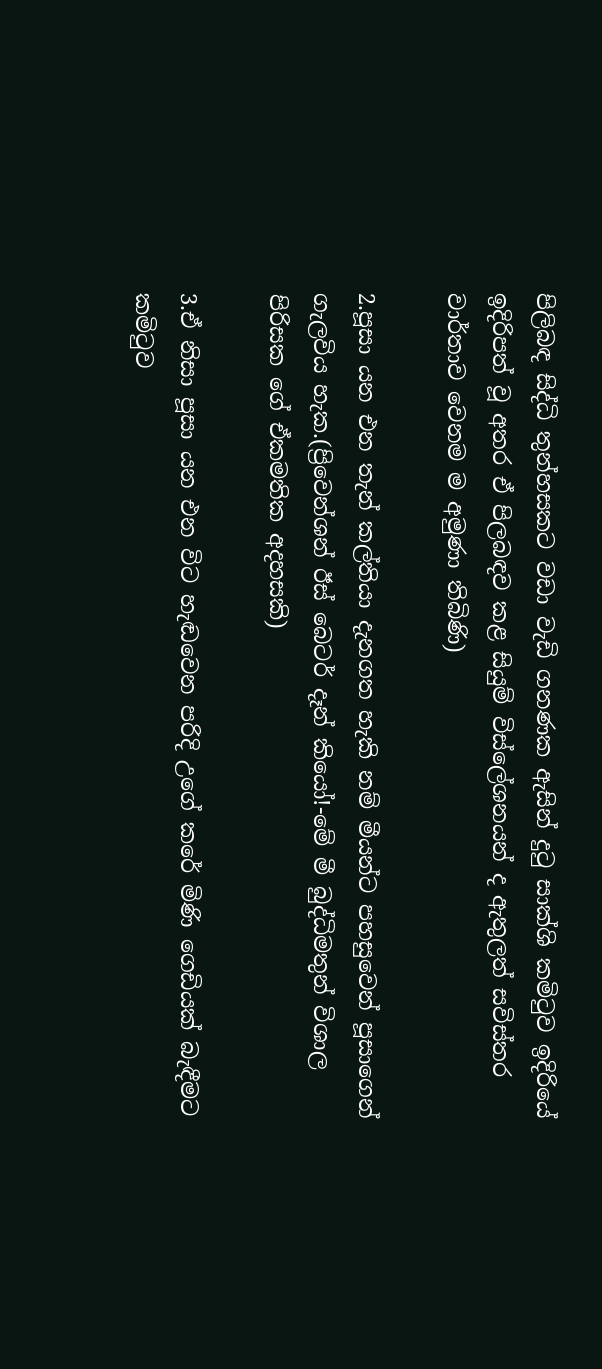පිලිබඳ සිද්ධි තුන්හසකට වඩා වැඩි ගනණක ඇසින් දුටු සාක්ශි කමිටුව ඉදිරියේ ඉදිරිපත් වූ අතර ඒ පිලබඳව කළ සියුම් විස්ලේශනයන් ද ඇතුලත් සවිස්තර වාර්තාව වෙනම ම අමුණා තිබිණි)

2.පූසා යන එන තැන් කල්තියා දැනගත හැකි නම් මීයන්ට පහසුවෙන් පූසාගෙන් ගැලවිය හැක.(ප්‍රිවෙන්ශන් ඊස් බෙටර් දෑන් කියෝ!-මේ මී බුද්ධිමතුන් විශාල පිරිසක ගේ ඒකමතික අදහසකි)

3.ඒ නිසා පූසා යන එන විට හැඬවෙන පරිදි උගේ කරේ මිණි ගෙඩියක් බැඳීමට කමිටුව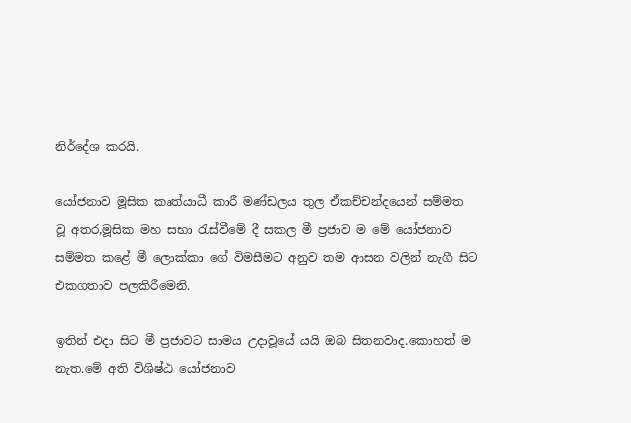නිර්දේශ කරයි.

යෝජනාව මූසික කෘත්යාධී කාරී මණ්ඩලය තුල ඒකච්චන්දයෙන් සම්මත වූ අතර,මූසික මහ සභා රැස්වීමේ දී සකල මී ප්‍රජාව ම මේ යෝජනාව සම්මත කළේ මී ලොක්කා ගේ විමසීමට අනුව තම ආසන වලින් නැගී සිට එකගතාව පලකිරීමෙනි.

ඉතින් එදා සිට මී ප්‍රජාවට සාමය උදාවූයේ යයි ඔබ සිතනවාද.කොහත් ම නැත.මේ අති විශිෂ්ඨ යෝජනාව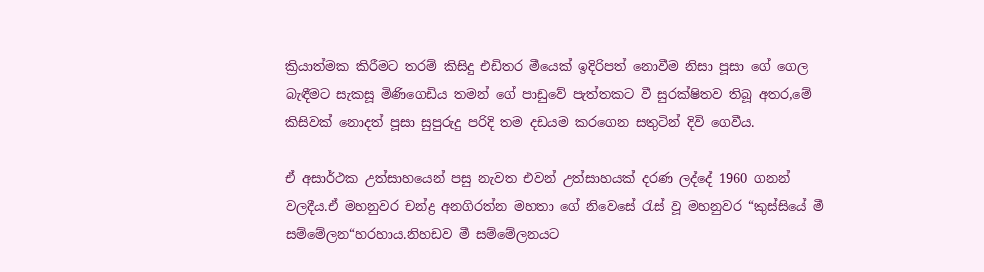ක්‍රියාත්මක කිරීමට තරම් කිසිදු එඩිතර මීයෙක් ඉදිරිපත් නොවීම නිසා පූසා ගේ ගෙල බැඳීමට සැකසූ මිණිගෙඩිය තමන් ගේ පාඩුවේ පැත්තකට වී සුරක්ෂිතව තිබූ අතර,මේ කිසිවක් නොදත් පූසා සුපුරුදු පරිදි තම දඩයම කරගෙන සතුටින් දිවි ගෙවීය.

ඒ අසාර්ථක උත්සාහයෙන් පසු නැවත එවන් උත්සාහයක් දරණ ලද්දේ 1960 ගනන් වලදීය.ඒ මහනුවර චන්ද්‍ර අනගිරත්න මහතා ගේ නිවෙසේ රැස් වූ මහනුවර “කුස්සියේ මී සම්මේලන“හරහාය.නිහඩව මී සම්මේලනයට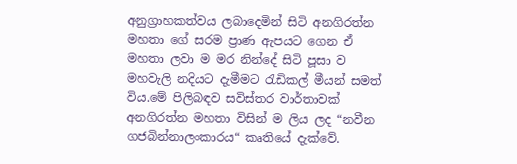අනුග්‍රාහකත්වය ලබාදෙමින් සිටි අනගිරත්න මහතා ගේ සරම ප්‍රාණ ඇපයට ගෙන ඒ මහතා ලවා ම මර නින්දේ සිටි පූසා ව මහවැලි නදියට දැමීමට රැඩිකල් මීයන් සමත් විය.මේ පිලිබඳව සවිස්තර වාර්තාවක් අනගිරත්න මහතා විසින් ම ලිය ලද “නවීන ගජබින්නාලංකාරය“ කෘතියේ දැක්වේ.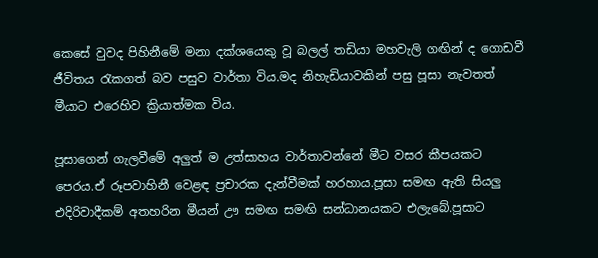කෙසේ වුවද පිහිනීමේ මනා දක්ශයෙකු වූ බලල් තඩියා මහවැලි ගඟින් ද ගොඩවී ජීවිතය රැකගත් බව පසුව වාර්තා විය.මද නිහැඩියාවකින් පසු පූසා නැවතත් මීයාට එරෙහිව ක්‍රියාත්මක විය.

පූසාගෙන් ගැලවීමේ අලුත් ම උත්සාහය වාර්තාවන්නේ මීට වසර කීපයකට පෙරය.ඒ රූපවාහිනී වෙළඳ ප්‍රචාරක දැන්වීමක් හරහාය.පූසා සමඟ ඇති සියලු එදිරිවාදීකම් අතහරින මීයන් ඌ සමඟ සමඟි සන්ධානයකට එලැබේ.පූසාට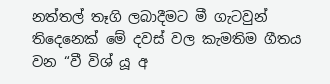නත්තල් තෑගි ලබාදීමට මී ගැටවුන් තිදෙනෙක් මේ දවස් වල කැමතිම ගීතය වන “වී විශ් යූ අ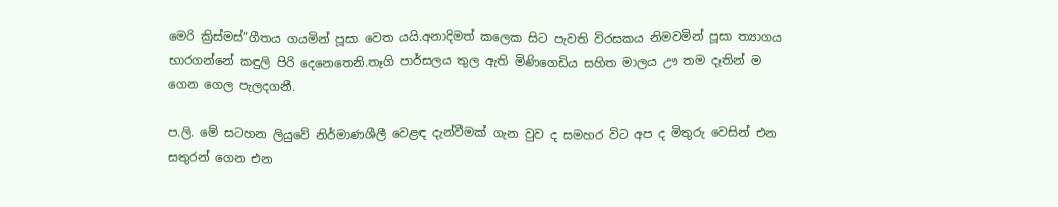මෙරි ක්‍රිස්මස්“ගීතය ගයමින් පූසා වෙත යයි.අනාදිමත් කලෙක සිට පැවති විරසකය නිමවමින් පූසා ත්‍යාගය භාරගන්නේ කඳුලි පිරි දෙනෙතෙනි.තෑගි පාර්සලය තුල ඇති මිණිගෙඩිය සහිත මාලය ඌ තම දෑතින් ම ගෙන ගෙල පැලදගනී.

ප.ලි. මේ සටහන ලියුවේ නිර්මාණශීලී වෙළඳ දැන්වීමක් ගැන වුව ද සමහර විට අප ද මිතුරු වෙසින් එන සතුරන් ගෙන එන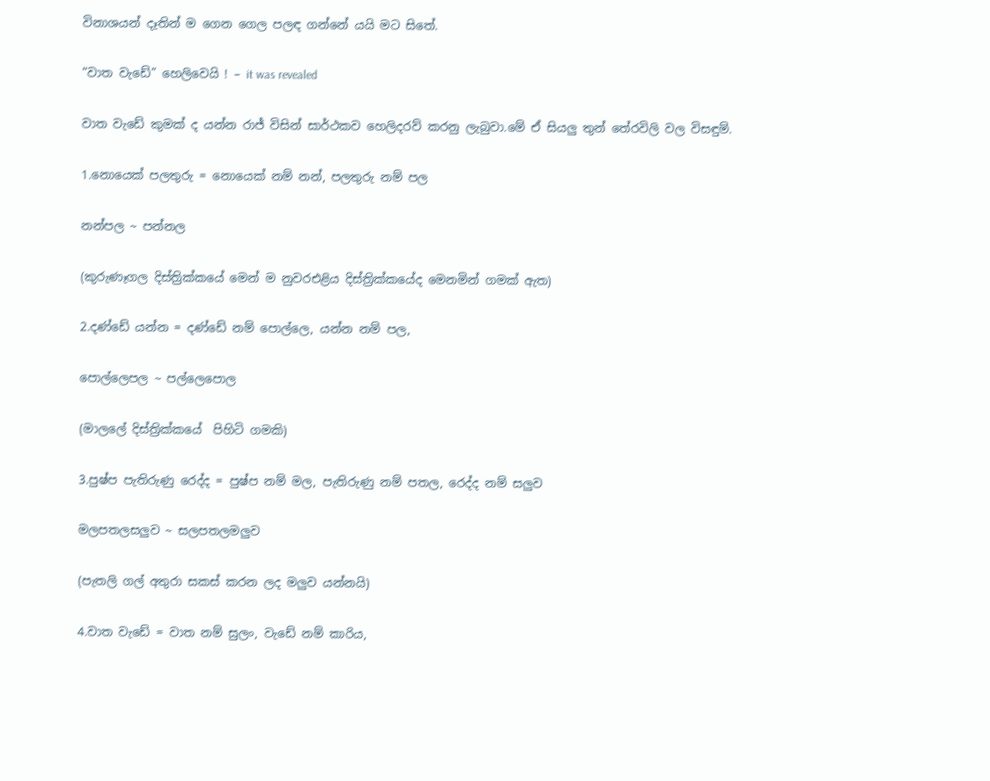විනාශයන් දෑතින් ම ගෙන ගෙල පලඳ ගන්නේ යයි මට සිතේ.

“වාත වැඩේ” හෙලිවෙයි ! – it was revealed

වාත වැඩේ කුමක් ද යන්න රාජ් විසින් සාර්ථකව හෙලිදරව් කරනු ලැබුවා.මේ ඒ සියලු තුන් තේරවිලි වල විසඳුම්.

1.නොයෙක් පලතුරු = නොයෙක් නම් නන්, පලතුරු නම් පල

නන්පල ~ පන්නල

(කුරුණෑගල දිස්ත්‍රික්කයේ මෙන් ම නුවරඑළිය දිස්ත්‍රික්කයේද මෙනමින් ගමක් ඇත)

2.දණ්ඩේ යන්න = දණ්ඩේ නම් පොල්ලෙ, යන්න නම් පල,

පොල්ලෙපල ~ පල්ලෙපොල

(මාලලේ දිස්ත්‍රික්කයේ  පිහිටි ගමකි)

3.පුෂ්ප පැතිරුණු රෙද්ද = පුෂ්ප නම් මල, පැතිරුණු නම් පතල, රෙද්ද නම් සලුව

මලපතලසලුව ~ සලපතලමලුව

(පැතලි ගල් අතුරා සකස් කරන ලද මලුව යන්නයි)

4.වාත වැඩේ = වාත නම් සුලං, වැඩේ නම් කාරිය,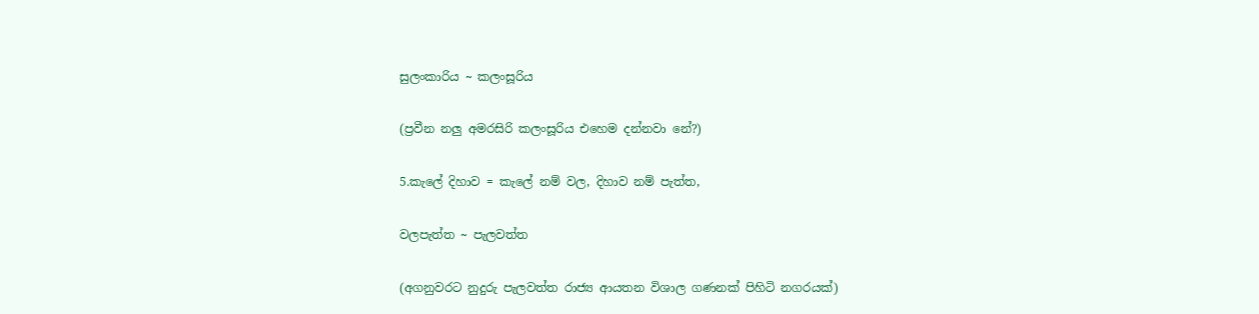සුලංකාරිය ~ කලංසූරිය

(ප්‍රවීන නලු අමරසිරි කලංසූරිය එහෙම දන්නවා නේ?)

5.කැලේ දිහාව = කැලේ නම් වල, දිහාව නම් පැත්ත,

වලපැත්ත ~ පැලවත්ත

(අගනුවරට නුදුරු පැලවත්ත රාජ්‍ය ආයතන විශාල ගණනක් පිහිටි නගරයක්)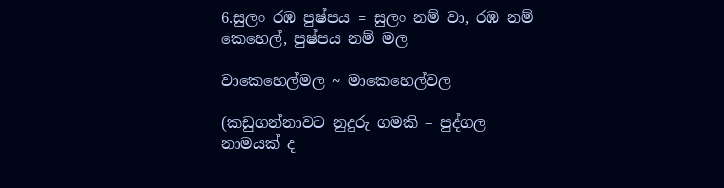6.සුලං රඹ පුෂ්පය = සුලං නම් වා, රඹ නම් කෙහෙල්, පුෂ්පය නම් මල

වාකෙහෙල්මල ~ මාකෙහෙල්වල

(කඩුගන්නාවට නුදුරු ගමකි – පුද්ගල නාමයක් ද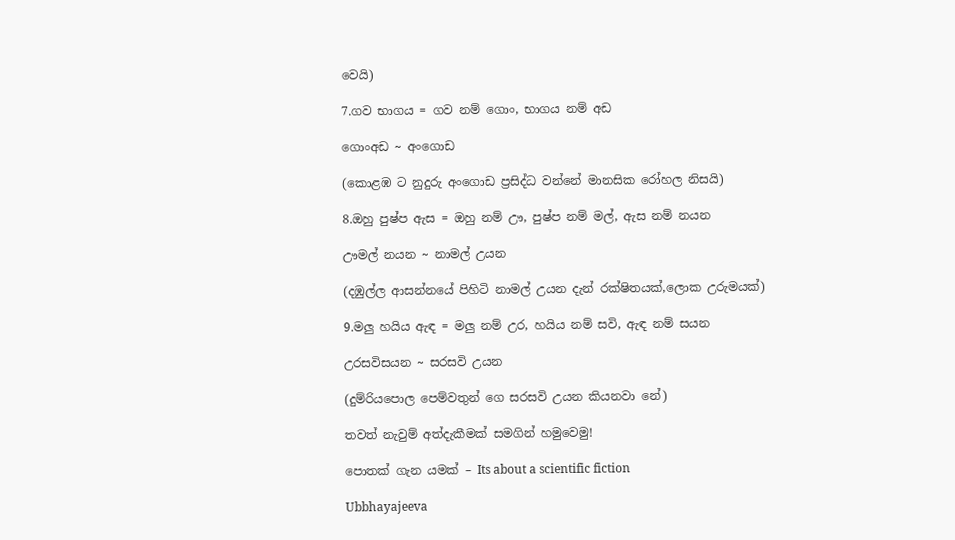වෙයි)

7.ගව භාගය = ගව නම් ගොං, භාගය නම් අඩ

ගොංඅඩ ~ අංගොඩ

(කොළඹ ට නුදුරු අංගොඩ ප්‍රසිද්ධ වන්නේ මානසික රෝහල නිසයි)

8.ඔහු පුෂ්ප ඇස = ඔහු නම් ඌ, පුෂ්ප නම් මල්, ඇස නම් නයන

ඌමල් නයන ~ නාමල් උයන

(දඹුල්ල ආසන්නයේ පිහිටි නාමල් උයන දැන් රක්ෂිතයක්,ලොක උරුමයක්)

9.මලු හයිය ඇඳ = මලු නම් උර, හයිය නම් සවි, ඇඳ නම් සයන

උරසවිසයන ~ සරසවි උයන

(දුම්රියපොල පෙම්වතුන් ගෙ සරසවි උයන කියනවා නේ)

තවත් නැවුම් අත්දැකීමක් සමගින් හමුවෙමු!

පොතක් ගැන යමක් – Its about a scientific fiction

Ubbhayajeeva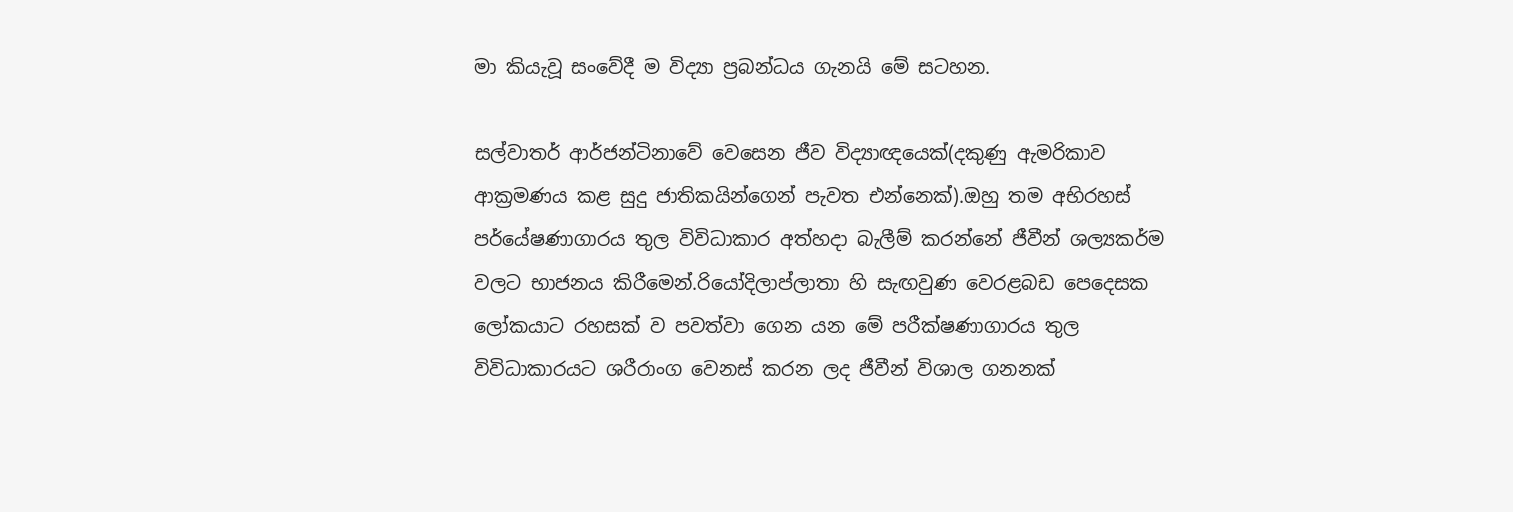මා කියැවූ සංවේදී ම විද්‍යා ප්‍රබන්ධය ගැනයි මේ සටහන.

සල්වාතර් ආර්ජන්ටිනාවේ වෙසෙන ජීව විද්‍යාඥයෙක්(දකුණු ඇමරිකාව ආක්‍රමණය කළ සුදු ජාතිකයින්ගෙන් පැවත එන්නෙක්).ඔහු තම අභිරහස් පර්යේෂණාගාරය තුල විවිධාකාර අත්හදා බැලීම් කරන්නේ ජීවීන් ශල්‍යකර්ම වලට භාජනය කිරීමෙන්.රියෝදිලාප්ලාතා හි සැඟවුණ වෙරළබඩ පෙදෙසක ලෝකයාට රහසක් ව පවත්වා ගෙන යන මේ පරීක්ෂණාගාරය තුල විවිධාකාරයට ශරීරාංග වෙනස් කරන ලද ජීවීන් විශාල ගනනක්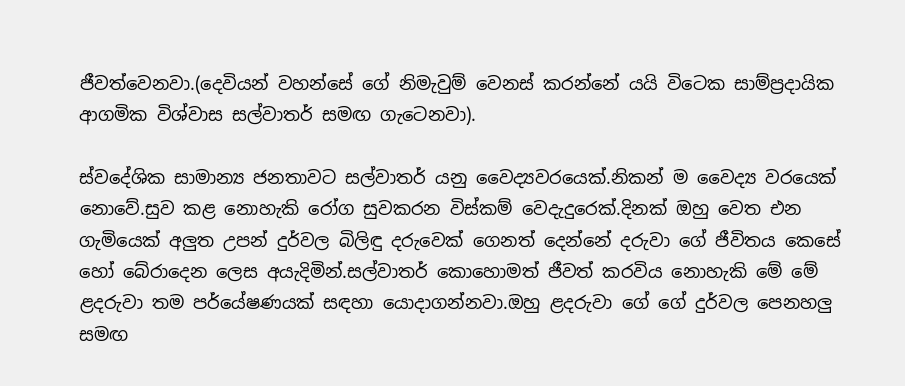ජීවත්වෙනවා.(දෙවියන් වහන්සේ ගේ නිමැවුම් වෙනස් කරන්නේ යයි විටෙක සාම්ප්‍රදායික ආගමික විශ්වාස සල්වාතර් සමඟ ගැටෙනවා).

ස්වදේශික සාමාන්‍ය ජනතාවට සල්වාතර් යනු වෛද්‍යවරයෙක්.නිකන් ම වෛද්‍ය වරයෙක් නොවේ.සුව කළ නොහැකි රෝග සුවකරන විස්කම් වෙදැදුරෙක්.දිනක් ඔහු වෙත එන ගැමියෙක් අලුත උපන් දුර්වල බිලිඳු දරුවෙක් ගෙනත් දෙන්නේ දරුවා ගේ ජීවිතය කෙසේ හෝ බේරාදෙන ලෙස අයැදිමින්.සල්වාතර් කොහොමත් ජීවත් කරවිය නොහැකි මේ මේ ළදරුවා තම පර්යේෂණයක් සඳහා යොදාගන්නවා.ඔහු ළදරුවා ගේ ගේ දුර්වල පෙනහලු සමඟ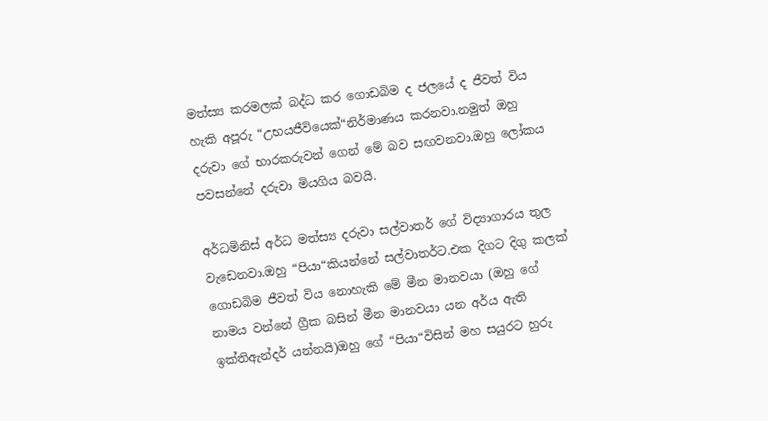මත්ස්‍ය කරමලක් බද්ධ කර ගොඩබිම ද ජලයේ ද ජීවත් විය හැකි අපූරු “උභයජීවියෙක්“නිර්මාණය කරනවා.නමුත් ඔහු දරුවා ගේ භාරකරුවන් ගෙන් මේ බව සඟවනවා.ඔහු ලෝකය පවසන්නේ දරුවා මියගිය බවයි.

අර්ධමිනිස් අර්ධ මත්ස්‍ය දරුවා සල්වාතර් ගේ විද්‍යාගාරය තුල වැඩෙනවා.ඔහු “පියා“කියන්නේ සල්වාතර්ට.එක දිගට දිගු කලක් ගොඩබිම ජීවත් විය නොහැකි මේ මීන මානවයා (ඔහු ගේ නාමය වන්නේ ග්‍රීක බසින් මීන මානවයා යන අර්ය ඇති ඉක්තිඇන්දර් යන්නයි)ඔහු ගේ “පියා“විසින් මහ සයුරට හුරු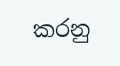කරනු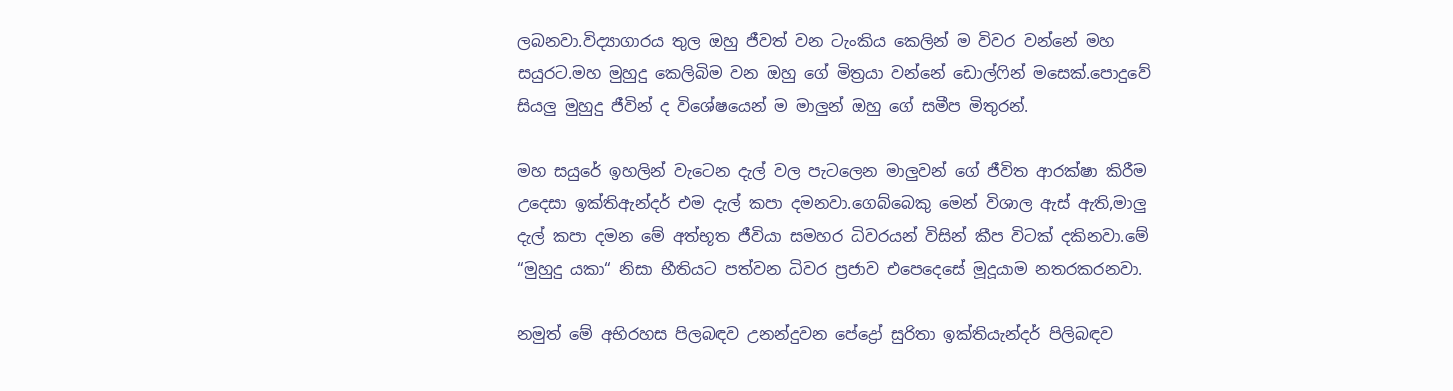ලබනවා.විද්‍යාගාරය තුල ඔහු ජීවත් වන ටැංකිය කෙලින් ම විවර වන්නේ මහ සයුරට.මහ මුහුදු කෙලිබිම වන ඔහු ගේ මිත්‍රයා වන්නේ ඩොල්ෆින් මසෙක්.පොදුවේ සියලු මුහුදු ජීවින් ද විශේෂයෙන් ම මාලුන් ඔහු ගේ සමීප මිතුරන්.

මහ සයුරේ ඉහලින් වැටෙන දැල් වල පැටලෙන මාලුවන් ගේ ජීවිත ආරක්ෂා කිරීම උදෙසා ඉක්තිඇන්දර් එම දැල් කපා දමනවා.ගෙබ්බෙකු මෙන් විශාල ඇස් ඇති,මාලු දැල් කපා දමන මේ අත්භූත ජීවියා සමහර ධිවරයන් විසින් කීප විටක් දකිනවා.මේ “මුහුදු යකා“ නිසා භීතියට පත්වන ධිවර ප්‍රජාව එපෙදෙසේ මූදූයාම නතරකරනවා.

නමුත් මේ අභිරහස පිලබඳව උනන්දුවන පේද්‍රෝ සුරිතා ඉක්තියැන්දර් පිලිබඳව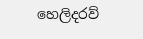හෙලිදරව්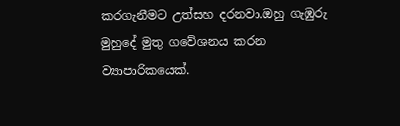කරගැනීමට උත්සහ දරනවා.ඔහු ගැඹුරු මුහුදේ මුතු ගවේශනය කරන ව්‍යාපාරිකයෙක්.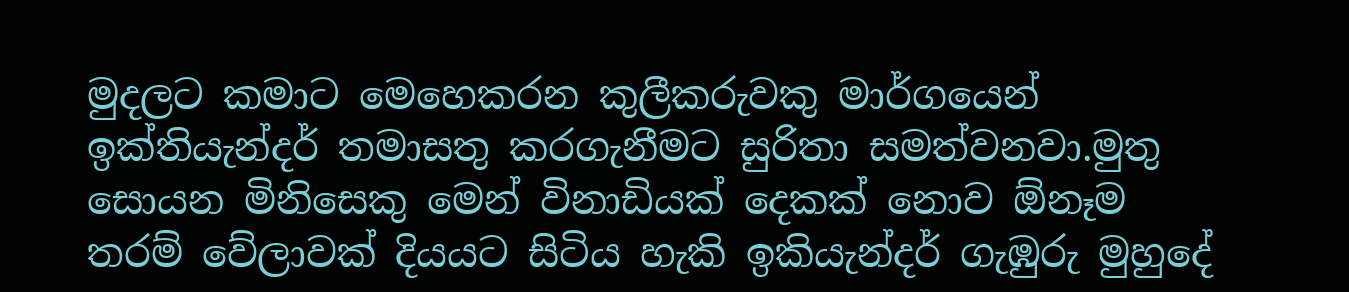මුදලට කමාට මෙහෙකරන කුලීකරුවකු මාර්ගයෙන් ඉක්තියැන්දර් තමාසතු කරගැනීමට සුරිතා සමත්වනවා.මුතු සොයන මිනිසෙකු මෙන් විනාඩියක් දෙකක් නොව ඕනෑම තරම් වේලාවක් දියයට සිටිය හැකි ඉකියැන්දර් ගැඹුරු මුහුදේ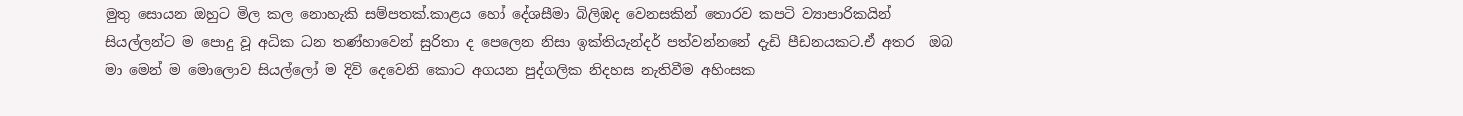මුතු සොයන ඔහුට මිල කල නොහැකි සම්පතක්.කාළය හෝ දේශසීමා බිලිඹද වෙනසකින් තොරව කපටි ව්‍යාපාරිකයින් සියල්ලන්ට ම පොදු වූ අධික ධන තණ්හාවෙන් සුරිතා ද පෙලෙන නිසා ඉක්තියැන්දර් පත්වන්නනේ දැඩි පීඩනයකට.ඒ අතර  ඔබ මා මෙන් ම මොලොව සියල්ලෝ ම දිවි දෙවෙනි කොට අගයන පුද්ගලික නිදහස නැතිවීම අහිංසක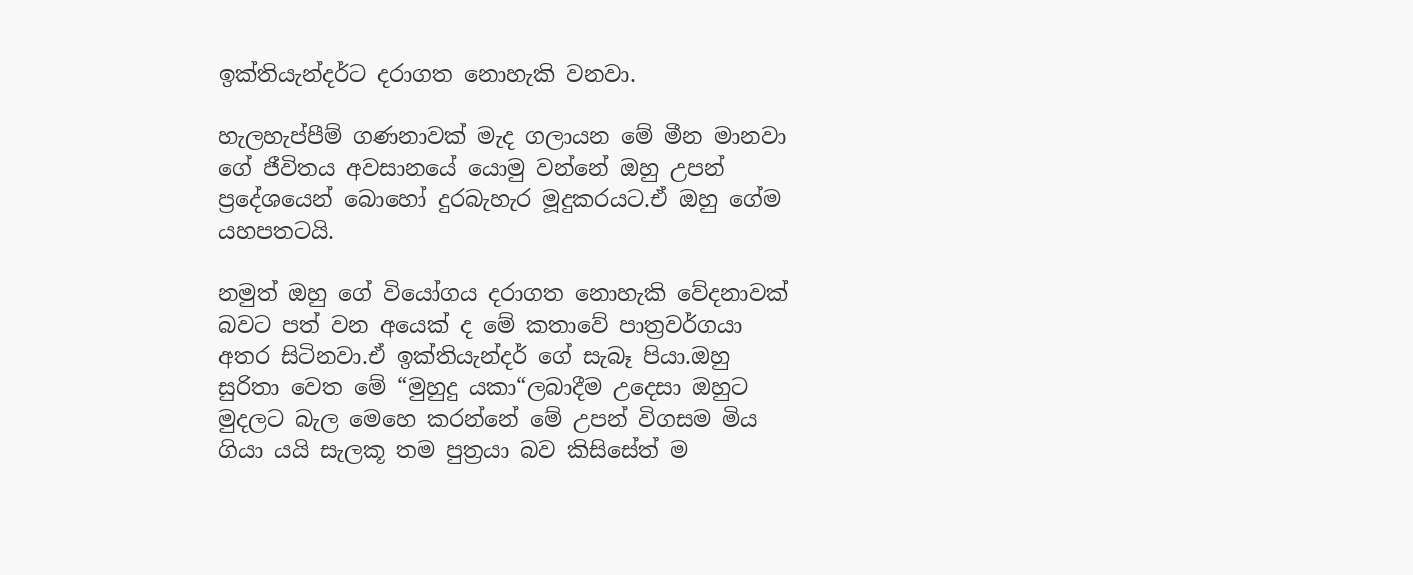ඉක්තියැන්දර්ට දරාගත නොහැකි වනවා.

හැලහැප්පීම් ගණනාවක් මැද ගලායන මේ මීන මානවා ගේ ජීවිතය අවසානයේ යොමු වන්නේ ඔහු උපන් ප්‍රදේශයෙන් බොහෝ දුරබැහැර මූදුකරයට.ඒ ඔහු ගේම යහපතටයි.

නමුත් ඔහු ගේ වියෝගය දරාගත නොහැකි වේදනාවක් බවට පත් වන අයෙක් ද මේ කතාවේ පාත්‍රවර්ගයා අතර සිටිනවා.ඒ ඉක්තියැන්දර් ගේ සැබෑ පියා.ඔහු සුරිතා වෙත මේ “මුහුදු යකා“ලබාදීම උදෙසා ඔහුට මුදලට බැල මෙහෙ කරන්නේ මේ උපන් විගසම මිය ගියා යයි සැලකූ තම පුත්‍රයා බව කිසිසේත් ම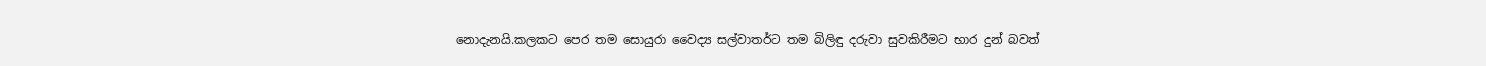නොදැනයි.කලකට පෙර තම සොයුරා වෛද්‍ය සල්වාතර්ට තම බිලිඳු දරුවා සුවකිරීමට භාර දුන් බවත්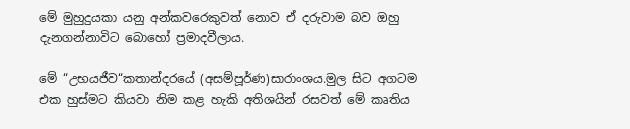මේ මුහුදුයකා යනු අන්කවරෙකුවත් නොව ඒ දරුවාම බව ඔහු දැනගන්නාවිට බොහෝ ප්‍රමාදවීලාය.

මේ “උභයජීව“කතාන්දරයේ (අසම්පූර්ණ)සාරාංශය.මුල සිට අගටම එක හුස්මට කියවා නිම කළ හැකි අතිශයින් රසවත් මේ කෘතිය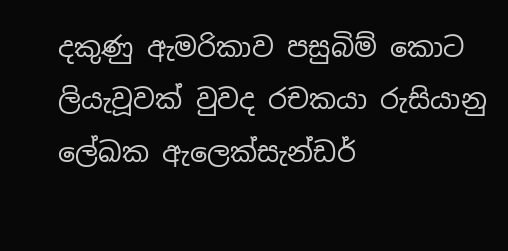දකුණු ඇමරිකාව පසුබිම් කොට ලියැවූවක් වුවද රචකයා රුසියානු ලේඛක ඇලෙක්සැන්ඩර්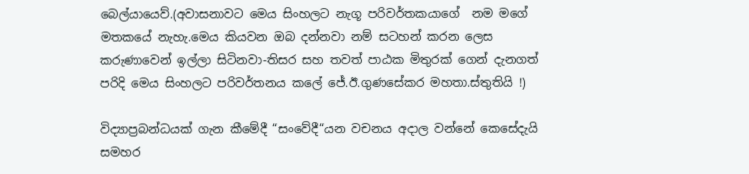බෙල්යායෙව්.(අවාසනාවට මෙය සිංහලට නැගූ පරිවර්තකයාගේ  නම මගේ මතකයේ නැහැ.මෙය කියවන ඔබ දන්නවා නම් සටහන් කරන ලෙස කරුණාවෙන් ඉල්ලා සිටිනවා-තිසර සහ තවත් පාඨක මිතුරක් ගෙන් දැනගත් පරිදි මෙය සිංහලට පරිවර්තනය කලේ ජේ.ඊ.ගුණසේකර මහතා.ස්තුතියි !)

විද්‍යාප්‍රබන්ධයක් ගැන කීමේදී “සංවේදී“යන වචනය අදාල වන්නේ කෙසේදැයි සමහර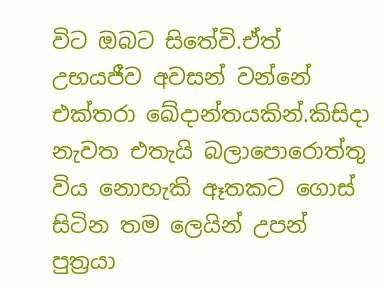විට ඔබට සිතේවි.ඒත් උභයජීව අවසන් වන්නේ එක්තරා ඛේදාන්තයකින්.කිසිදා නැවත එතැයි බලාපොරොත්තු විය නොහැකි ඈතකට ගොස් සිටින තම ලෙයින් උපන් පුත්‍රයා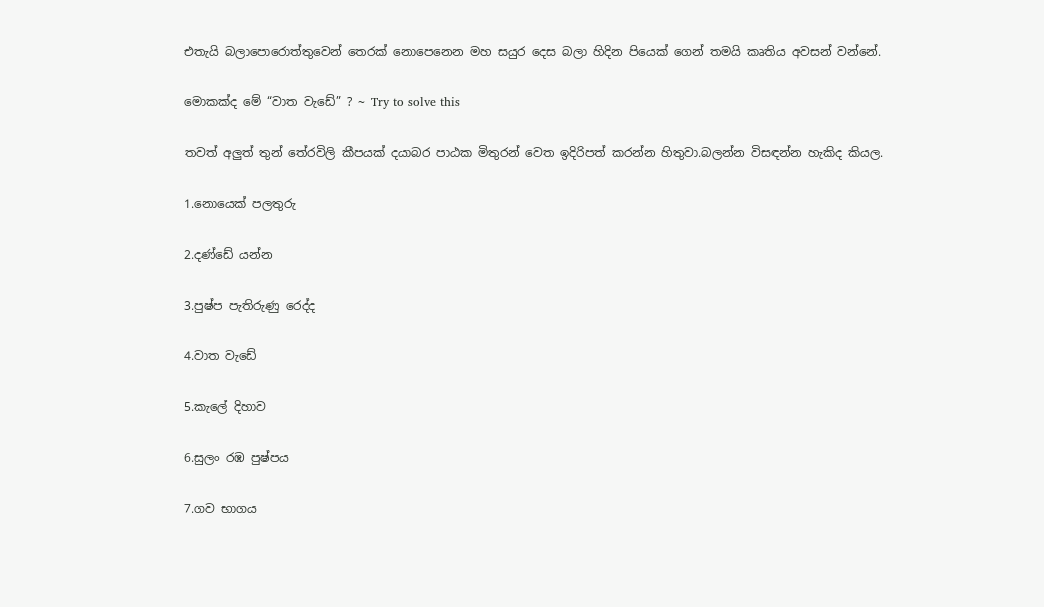එතැයි බලාපොරොත්තුවෙන් තෙරක් නොපෙනෙන මහ සයුර දෙස බලා හිදින පියෙක් ගෙන් තමයි කෘතිය අවසන් වන්නේ.

මොකක්ද මේ “වාත වැඩේ” ? ~ Try to solve this

තවත් අලුත් තුන් තේරවිලි කීපයක් දයාබර පාඨක මිතුරන් වෙත ඉදිරිපත් කරන්න හිතුවා.බලන්න විසඳන්න හැකිද කියල.

1.නොයෙක් පලතුරු

2.දණ්ඩේ යන්න

3.පුෂ්ප පැතිරුණු රෙද්ද

4.වාත වැඩේ

5.කැලේ දිහාව

6.සුලං රඹ පුෂ්පය

7.ගව භාගය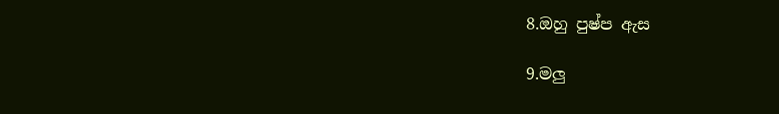8.ඔහු පුෂ්ප ඇස

9.මලු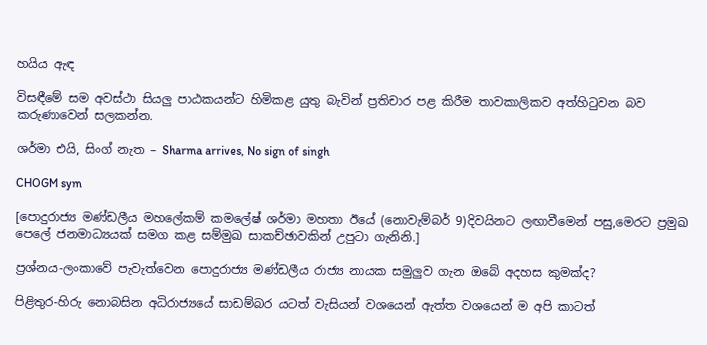හයිය ඇඳ

විසඳීමේ සම අවස්ථා සියලු පාඨකයන්ට හිමිකළ යුතු බැවින් ප්‍රතිචාර පළ කිරීම තාවකාලිකව අත්හිටුවන බව කරුණාවෙන් සලකන්න.

ශර්මා එයි, සිංග් නැත – Sharma arrives, No sign of singh

CHOGM sym

[පොදුරාජ්‍ය මණ්ඩලීය මහලේකම් කමලේෂ් ශර්මා මහතා ඊයේ (නොවැම්බර් 9)දිවයිනට ලඟාවීමෙන් පසු,මෙරට ප්‍රමුඛ පෙලේ ජනමාධ්‍යයක් සමග කළ සම්මුඛ සාකච්ඡාවකින් උපුටා ගැනිනි.]

ප්‍රශ්නය-ලංකාවේ පැවැත්වෙන පොදුරාජ්‍ය මණ්ඩලීය රාජ්‍ය නායක සමුලුව ගැන ඔබේ අදහස කුමක්ද?

පිළිතුර-හිරු නොබසින අධිරාජ්‍යයේ සාඩම්බර යටත් වැසියන් වශයෙන් ඇත්ත වශයෙන් ම අපි කාටත්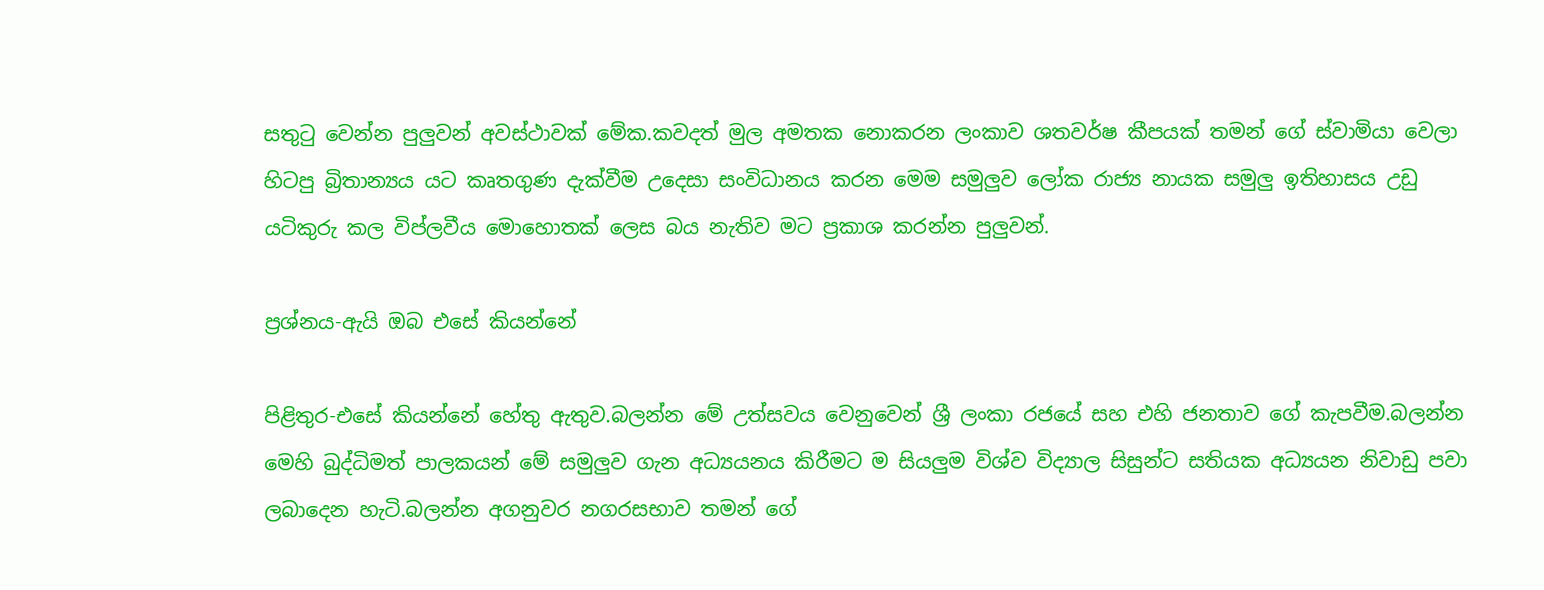සතුටු වෙන්න පුලුවන් අවස්ථාවක් මේක.කවදත් මුල අමතක නොකරන ලංකාව ශතවර්ෂ කීපයක් තමන් ගේ ස්වාමියා වෙලා හිටපු බ්‍රිතාන්‍යය යට කෘතගුණ දැක්වීම උදෙසා සංවිධානය කරන මෙම සමුලුව ලෝක රාජ්‍ය නායක සමුලු ඉතිහාසය උඩු යටිකුරු කල විප්ලවීය මොහොතක් ලෙස බය නැතිව මට ප්‍රකාශ කරන්න පුලුවන්.

ප්‍රශ්නය-ඇයි ඔබ එසේ කියන්නේ

පිළිතුර-එසේ කියන්නේ හේතු ඇතුව.බලන්න මේ උත්සවය වෙනුවෙන් ශ්‍රී ලංකා රජයේ සහ එහි ජනතාව ගේ කැපවීම.බලන්න මෙහි බුද්ධිමත් පාලකයන් මේ සමුලුව ගැන අධ්‍යයනය කිරීමට ම සියලුම විශ්ව විද්‍යාල සිසුන්ට සතියක අධ්‍යයන නිවාඩු පවා ලබාදෙන හැටි.බලන්න අගනුවර නගරසභාව තමන් ගේ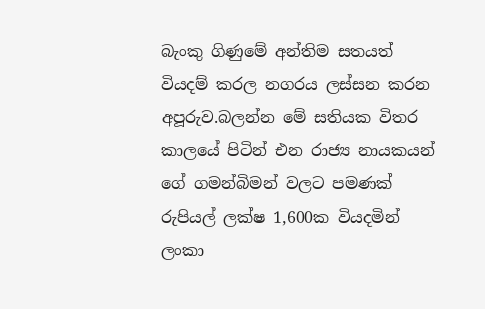බැංකු ගිණුමේ අන්තිම සතයත් වියදම් කරල නගරය ලස්සන කරන අපූරුව.බලන්න මේ සතියක විතර කාලයේ පිටින් එන රාජ්‍ය නායකයන් ගේ ගමන්බිමන් වලට පමණක් රුපියල් ලක්ෂ 1,600ක වියදමින් ලංකා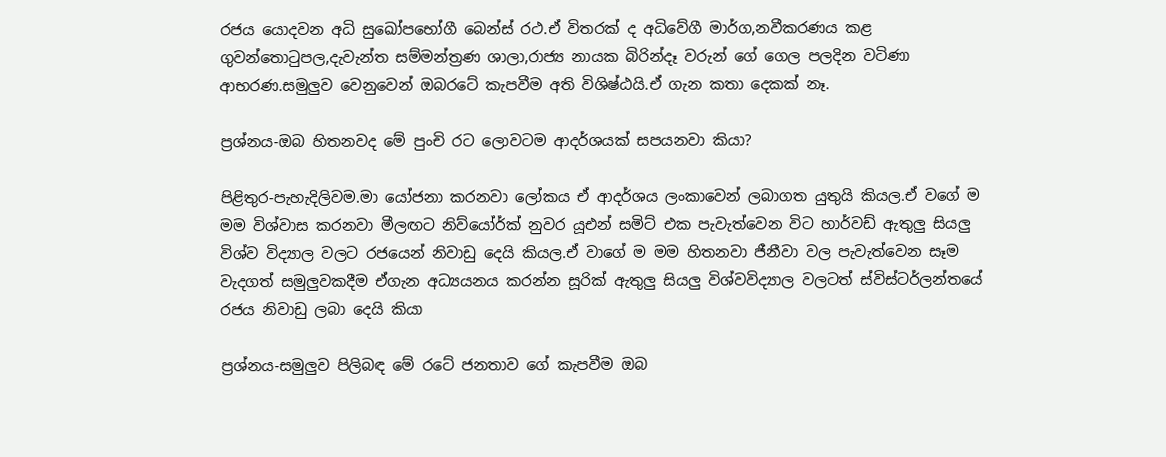රජය යොදවන අධි සුඛෝපභෝගී බෙන්ස් රථ.ඒ විතරක් ද අධිවේගී මාර්ග,නවීකරණය කළ ගුවන්තොටුපල,දැවැන්ත සම්මන්ත්‍රණ ශාලා,රාජ්‍ය නායක බිරින්දෑ වරුන් ගේ ගෙල පලදින වටිණා ආභරණ.සමුලුව වෙනුවෙන් ඔබරටේ කැපවීම අති විශිෂ්ඨයි.ඒ ගැන කතා දෙකක් නෑ.

ප්‍රශ්නය-ඔබ හිතනවද මේ පුංචි රට ලොවටම ආදර්ශයක් සපයනවා කියා?

පිළිතුර-පැහැදිලිවම.මා යෝජනා කරනවා ලෝකය ඒ ආදර්ශය ලංකාවෙන් ලබාගත යුතුයි කියල.ඒ වගේ ම  මම විශ්වාස කරනවා මීලඟට නිව්යෝර්ක් නුවර යූඑන් සමිට් එක පැවැත්වෙන විට හාර්වඩ් ඇතුලු සියලු විශ්ව විද්‍යාල වලට රජයෙන් නිවාඩු දෙයි කියල.ඒ වාගේ ම මම හිතනවා ජීනීවා වල පැවැත්වෙන සෑම වැදගත් සමුලුවකදීම ඒගැන අධ්‍යයනය කරන්න සූරික් ඇතුලු සියලු විශ්වවිද්‍යාල වලටත් ස්විස්ටර්ලන්තයේ රජය නිවාඩු ලබා දෙයි කියා

ප්‍රශ්නය-සමුලුව පිලිබඳ මේ රටේ ජනතාව ගේ කැපවීම ඔබ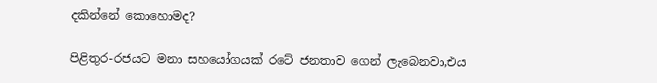දකින්නේ කොහොමද?

පිළිතුර-රජයට මනා සහයෝගයක් රටේ ජනතාව ගෙන් ලැබෙනවා,එය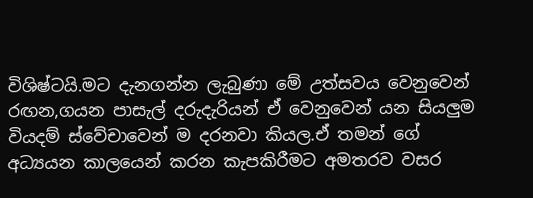විශිෂ්ටයි.මට දැනගන්න ලැබුණා මේ උත්සවය වෙනුවෙන් රඟන,ගයන පාසැල් දරුදැරියන් ඒ වෙනුවෙන් යන සියලුම වියදම් ස්වේචාවෙන් ම දරනවා කියල.ඒ තමන් ගේ අධ්‍යයන කාලයෙන් කරන කැපකිරීමට අමතරව වසර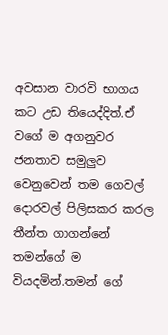අවසාන වාරවි භාගය කට උඩ තියෙද්දිත්.ඒ වගේ ම අගනුවර ජනතාව සමුලුව වෙනුවෙන් තම ගෙවල් දොරවල් පිලිසකර කරල තීන්ත ගාගන්නේ තමන්ගේ ම වියදමින්.තමන් ගේ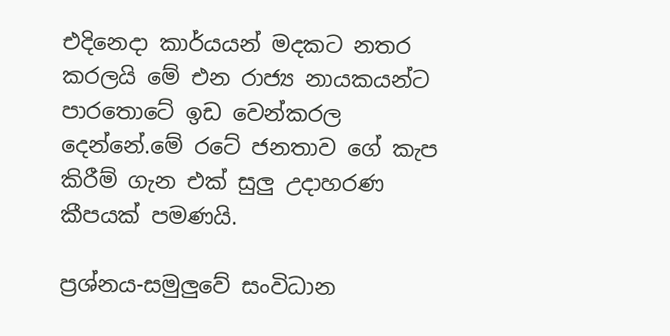එදිනෙදා කාර්යයන් මදකට නතර කරලයි මේ එන රාජ්‍ය නායකයන්ට පාරතොටේ ඉඩ වෙන්කරල දෙන්නේ.මේ රටේ ජනතාව ගේ කැප කිරීම් ගැන එක් සුලු උදාහරණ කීපයක් පමණයි.

ප්‍රශ්නය-සමුලුවේ සංවිධාන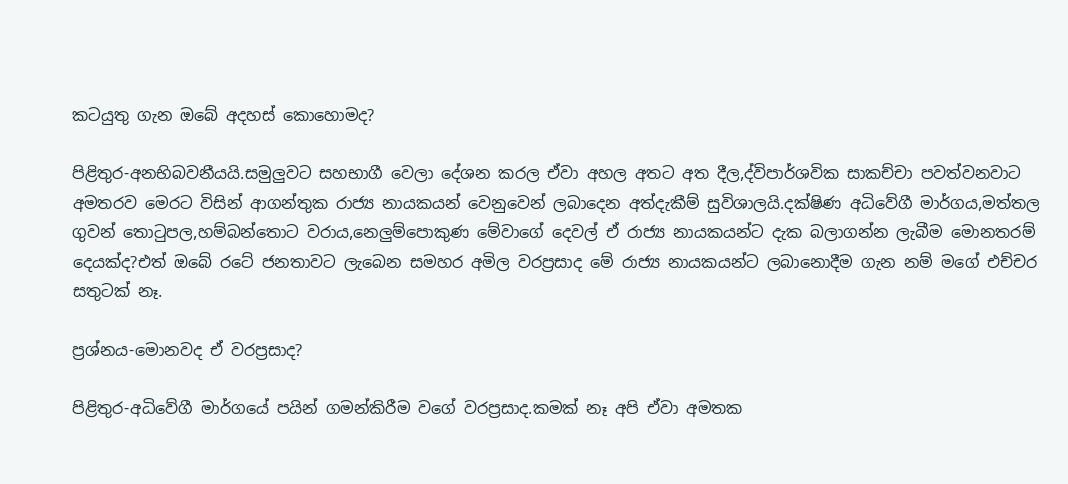කටයුතු ගැන ඔබේ අදහස් කොහොමද?

පිළිතුර-අනභිබවනීයයි.සමුලුවට සහභාගී වෙලා දේශන කරල ඒවා අහල අතට අත දීල,ද්විපාර්ශවික සාකච්චා පවත්වනවාට අමතරව මෙරට විසින් ආගන්තුක රාජ්‍ය නායකයන් වෙනුවෙන් ලබාදෙන අත්දැකීම් සුවිශාලයි.දක්ෂිණ අධිවේගී මාර්ගය,මත්තල ගුවන් තොටුපල,හම්බන්තොට වරාය,නෙලුම්පොකුණ මේවාගේ දෙවල් ඒ රාජ්‍ය නායකයන්ට දැක බලාගන්න ලැබීම මොනතරම් දෙයක්ද?එත් ඔබේ රටේ ජනතාවට ලැබෙන සමහර අමිල වරප්‍රසාද මේ රාජ්‍ය නායකයන්ට ලබානොදීම ගැන නම් මගේ එච්චර සතුටක් නෑ.

ප්‍රශ්නය-මොනවද ඒ වරප්‍රසාද?

පිළිතුර-අධිවේගී මාර්ගයේ පයින් ගමන්කිරීම වගේ වරප්‍රසාද.කමක් නෑ අපි ඒවා අමතක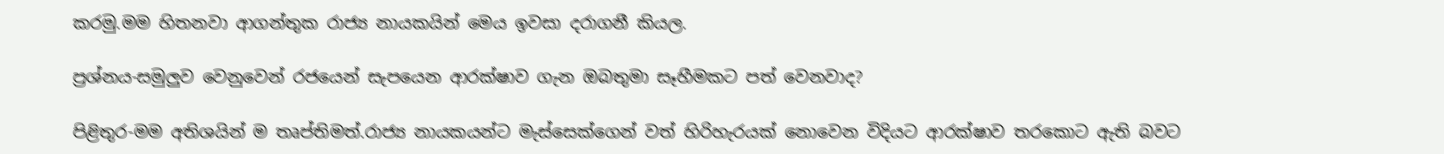කරමු.මම හිතනවා ආගන්තුක රාජ්‍ය නායකයින් මෙය ඉවසා දරාගනී කියල.

ප්‍රශ්නය-සමුලුව වෙනුවෙන් රජයෙන් සැපයෙන ආරක්ෂාව ගැන ඔබතුමා සෑහීමකට පත් වෙනවාද?

පිළිතුර-මම අතිශයින් ම තෘප්තිමත්.රාජ්‍ය නායකයන්ට මැස්සෙක්ගෙන් වත් හිරිහැරයක් නොවෙන විදියට ආරක්ෂාව තරකොට ඇති බවට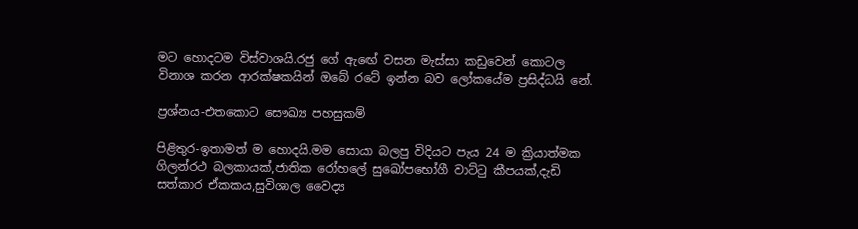මට හොදටම විස්වාශයි.රජු ගේ ඇඟේ වසන මැස්සා කඩුවෙන් කොටල විනාශ කරන ආරක්ෂකයින් ඔබේ රටේ ඉන්න බව ලෝකයේම ප්‍රසිද්ධයි නේ.

ප්‍රශ්නය-එතකොට සෞඛ්‍ය පහසුකම්

පිළිතුර-ඉතාමත් ම හොදයි.මම සොයා බලපු විදියට පැය 24 ම ක්‍රියාත්මක ගිලන්රථ බලකායක්,ජාතික රෝහලේ සුඛෝපභෝගී වාට්ටු කීපයක්,දැඩි සත්කාර ඒකකය,සුවිශාල වෛද්‍ය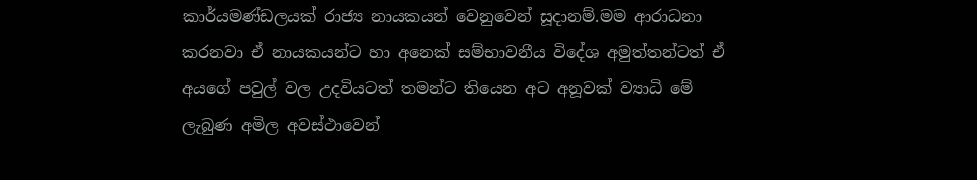කාර්යමණ්ඩලයක් රාජ්‍ය නායකයන් වෙනුවෙන් සූදානම්.මම ආරාධනා කරනවා ඒ නායකයන්ට හා අනෙක් සම්භාවනීය විදේශ අමුත්තන්ටත් ඒ අයගේ පවුල් වල උදවියටත් තමන්ට තියෙන අට අනූවක් ව්‍යාධි මේ ලැබුණ අමිල අවස්ථාවෙන්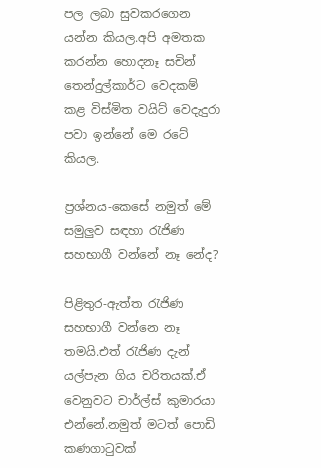පල ලබා සුවකරගෙන යන්න කියල.අපි අමතක කරන්න හොදනෑ සචින් තෙන්දුල්කාර්ට වෙදකම් කළ විස්මිත වයිට් වෙදැදුරා පවා ඉන්නේ මෙ රටේ කියල.

ප්‍රශ්නය-කෙසේ නමුත් මේ සමුලුව සඳහා රැජිණ සහභාගී වන්නේ නෑ නේද?

පිළිතුර-ඇත්ත රැජිණ සහභාගී වන්නෙ නෑ තමයි.එත් රැජිණ දැන් යල්පැන ගිය චරිතයක්.ඒ වෙනුවට චාර්ල්ස් කුමාරයා එන්නේ.නමුත් මටත් පොඩි කණගාටුවක්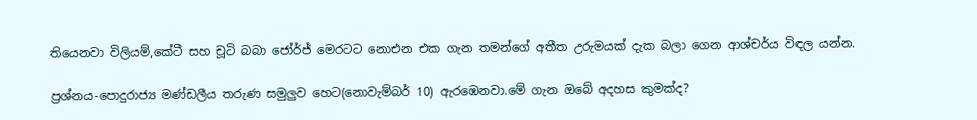තියෙනවා විලියම්,කේටී සහ චූටි බබා ජෝර්ජ් මෙරටට නොඑන එක ගැන තමන්ගේ අතීත උරුමයක් දැක බලා ගෙන ආශ්චර්ය විඳල යන්න.

ප්‍රශ්නය-පොදුරාජ්‍ය මණ්ඩලීය තරුණ සමුලුව හෙට(නොවැම්බර් 10) ඇරඹෙනවා.මේ ගැන ඔබේ අදහස කුමක්ද?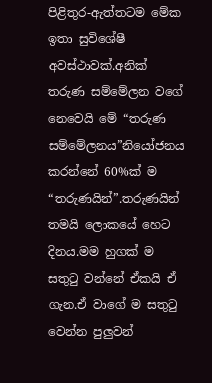පිළිතුර-ඇත්තටම මේක ඉතා සුවිශේෂී අවස්ථාවක්.අනික් තරුණ සම්මේලන වගේ නෙවෙයි මේ “තරුණ සම්මේලනය”නියෝජනය කරන්නේ 60%ක් ම “තරුණයින්”.තරුණයින් තමයි ලොකයේ හෙට දිනය.මම හුගක් ම සතුටු වන්නේ ඒකයි ඒ ගැන.ඒ වාගේ ම සතුටු වෙන්න පුලුවන්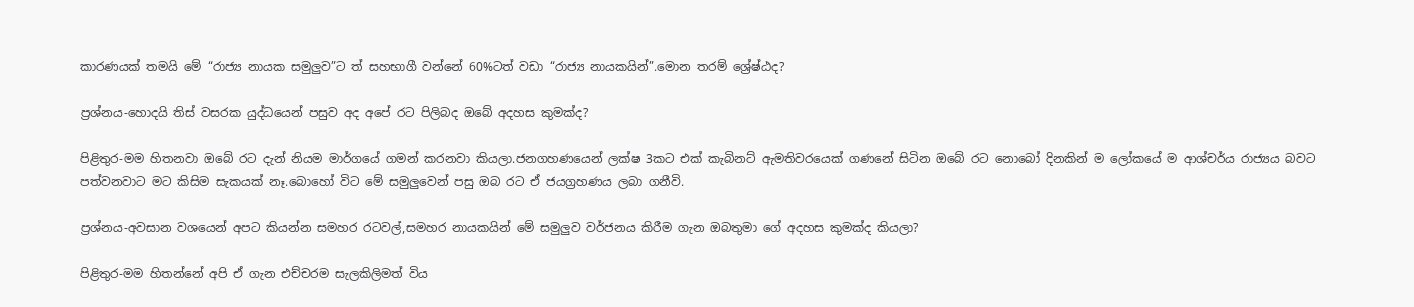කාරණයක් තමයි මේ “රාජ්‍ය නායක සමුලුව”ට ත් සහභාගී වන්නේ 60%ටත් වඩා “රාජ්‍ය නායකයින්”.මොන තරම් ශ්‍රේෂ්ඨද?

ප්‍රශ්නය-හොදයි තිස් වසරක යුද්ධයෙන් පසුව අද අපේ රට පිලිබද ඔබේ අදහස කුමක්ද?

පිළිතුර-මම හිතනවා ඔබේ රට දැන් නියම මාර්ගයේ ගමන් කරනවා කියලා.ජනගහණයෙන් ලක්ෂ 3කට එක් කැබිනට් ඇමතිවරයෙක් ගණනේ සිටින ඔබේ රට නොබෝ දිනකින් ම ලෝකයේ ම ආශ්චර්ය රාජ්‍යය බවට පත්වනවාට මට කිසිම සැකයක් නෑ.බොහෝ විට මේ සමුලුවෙන් පසු ඔබ රට ඒ ජයග්‍රහණය ලබා ගනීවි.

ප්‍රශ්නය-අවසාන වශයෙන් අපට කියන්න සමහර රටවල්,සමහර නායකයින් මේ සමුලුව වර්ජනය කිරීම ගැන ඔබතුමා ගේ අදහස කුමක්ද කියලා?

පිළිතුර-මම හිතන්නේ අපි ඒ ගැන එච්චරම සැලකිලිමත් විය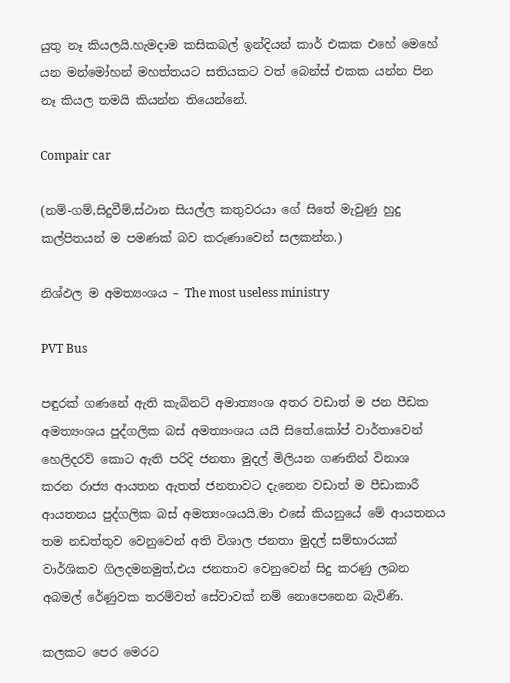යුතු නෑ කියලයි.හැමදාම කසිකබල් ඉන්දියන් කාර් එකක එහේ මෙහේ යන මන්මෝහන් මහත්තයට සතියකට වත් බෙන්ස් එකක යන්න පින නෑ කියල තමයි කියන්න තියෙන්නේ.

Compair car

(නම්-ගම්,සිදුවීම්,ස්ථාන සියල්ල කතුවරයා ගේ සිතේ මැවුණු හුදු කල්පිතයන් ම පමණක් බව කරුණාවෙන් සලකන්න.)

නිශ්ඵල ම අමත්‍යංශය – The most useless ministry

PVT Bus

පඳුරක් ගණනේ ඇති කැබිනට් අමාත්‍යංශ අතර වඩාත් ම ජන පීඩක අමත්‍යංශය පුද්ගලික බස් අමත්‍යංශය යයි සිතේ.කෝප් වාර්තාවෙන් හෙලිදරව් කොට ඇති පරිදි ජනතා මුදල් මිලියන ගණනින් විනාශ කරන රාජ්‍ය ආයතන ඇතත් ජනතාවට දැනෙන වඩාත් ම පීඩාකාරී ආයතනය පුද්ගලික බස් අමත්‍යංශයයි.මා එසේ කියනුයේ මේ ආයතනය තම නඩත්තුව වෙනුවෙන් අති විශාල ජනතා මුදල් සම්භාරයක් වාර්ශිකව ගිලදමනමුත්,එය ජනතාව වෙනුවෙන් සිදු කරණු ලබන අබමල් රේණුවක තරම්වත් සේවාවක් නම් නොපෙනෙන බැවිණි.

කලකට පෙර මෙරට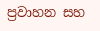ප්‍රවාහන සහ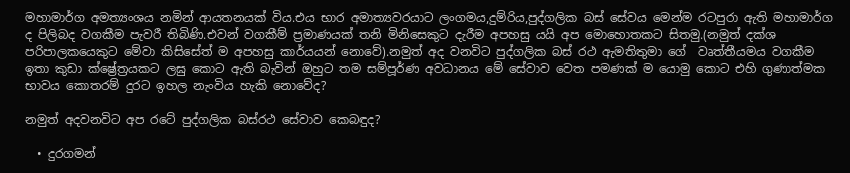මහාමාර්ග අමත්‍යංශය නමින් ආයතනයක් විය.එය භාර අමාත්‍යවරයාට ලංගමය,දුම්රිය,පුද්ගලික බස් සේවය මෙන්ම රටපුරා ඇති මහාමාර්ග ද පිලිබද වගකීම පැවරී තිබිණි.එවන් වගකීම් ප්‍රමාණයක් තනි මිනිසෙකුට දැරීම අපහසු යයි අප මොහොතකට සිතමු.(නමුත් දක්ශ පරිපාලකයෙකුට මේවා කිසිසේත් ම අපහසු කාර්යයන් නොවේ).නමුත් අද වනවිට පුද්ගලික බස් රථ ඇමතිතුමා ගේ  වෘත්තීයමය වගකීම ඉතා කුඩා ක්ෂ්‍රේත්‍රයකට ලඝු කොට ඇති බැවින් ඔහුට තම සම්පූර්ණ අවධානය මේ සේවාව වෙත පමණක් ම යොමු කොට එහි ගුණාත්මක භාවය කොතරම් දුරට ඉහල නැංවිය හැකි නොවේද?

නමුත් අදවනවිට අප රටේ පුද්ගලික බස්රථ සේවාව කෙබඳුද?

  • දුරගමන්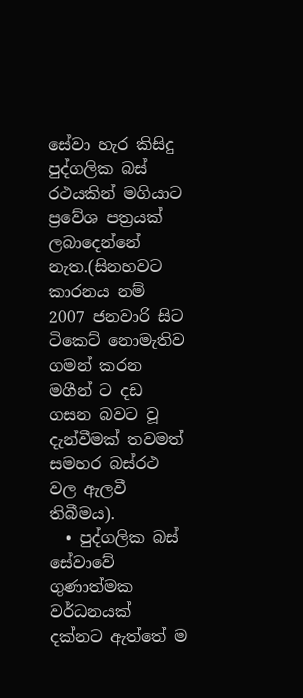සේවා හැර කිසිදු පුද්ගලික බස් රථයකින් මගියාට ප්‍රවේශ පත්‍රයක් ලබාදෙන්නේ නැත.(සිනහවට කාරනය නම් 2007 ජනවාරි සිට ටිකෙට් නොමැතිව ගමන් කරන මගීන් ට දඩ ගසන බවට වූ දැන්වීමක් තවමත් සමහර බස්රථ වල ඇලවී තිබීමය).
  • පුද්ගලික බස් සේවාවේ ගුණාත්මක වර්ධනයක් දක්නට ඇත්තේ ම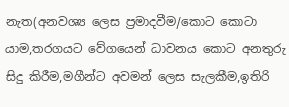නැත(අනවශ්‍ය ලෙස ප්‍රමාදවීම/කොට කොටා යාම,තරගයට වේගයෙන් ධාවනය කොට අනතුරු සිදු කිරීම,මගීන්ට අවමන් ලෙස සැලකීම,ඉතිරි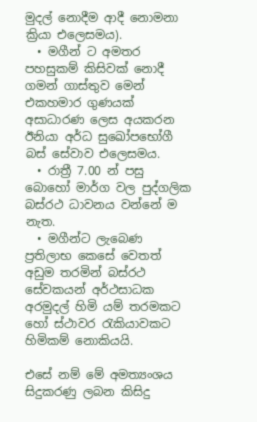මුදල් නොදීම ආදී නොමනා ක්‍රියා එලෙසමය).
  • මගීන් ට අමතර පහසුකම් කිසිවක් නොදී ගමන් ගාස්තුව මෙන් එකහමාර ගුණයක් අසාධාරණ ලෙස අයකරන ඊනියා අර්ධ සුඛෝපභෝගී බස් සේවාව එලෙසමය.
  • රාත්‍රී 7.00 න් පසු බොහෝ මාර්ග වල පුද්ගලික බස්රථ ධාවනය වන්නේ ම නැත.
  • මගීන්ට ලැබෙණ ප්‍රතිලාභ කෙසේ වෙතත් අඩුම තරමින් බස්රථ සේවකයන් අර්ථසාධක අරමුදල් හිමි යම් තරමකට හෝ ස්ථාවර රැකියාවකට හිමිකම් නොකියයි.

එසේ නම් මේ අමත්‍යංශය සිදුකරණු ලබන කිසිදු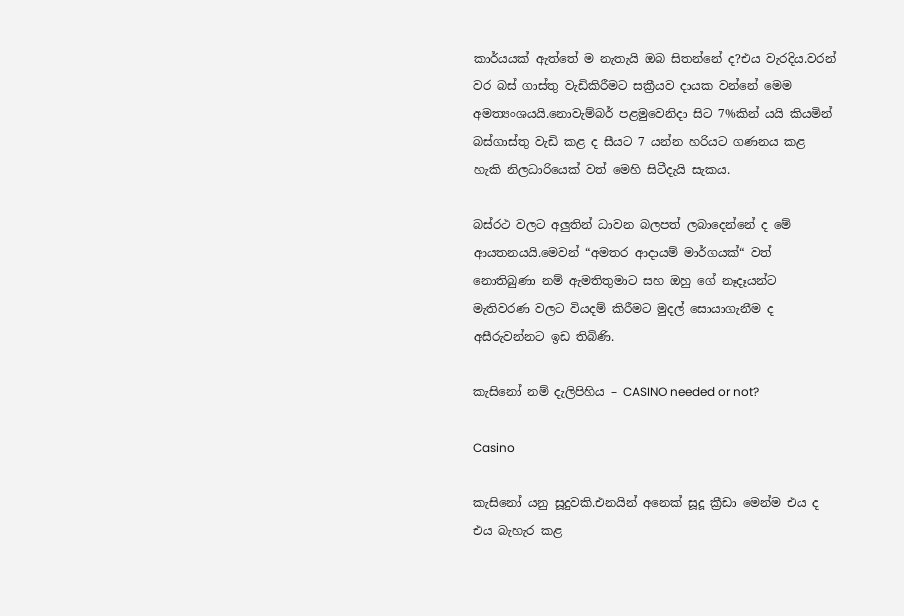කාර්යයක් ඇත්තේ ම නැතැයි ඔබ සිතන්නේ ද?එය වැරදිය.වරන් වර බස් ගාස්තු වැඩිකිරීමට සක්‍රීයව දායක වන්නේ මෙම අමත්‍යංශයයි.නොවැම්බර් පළමුවෙනිදා සිට 7%කින් යයි කියමින් බස්ගාස්තු වැඩි කළ ද සීයට 7 යන්න හරියට ගණනය කළ හැකි නිලධාරියෙක් වත් මෙහි සිටීදැයි සැකය.

බස්රථ වලට අලුතින් ධාවන බලපත් ලබාදෙන්නේ ද මේ ආයතනයයි.මෙවන් “අමතර ආදායම් මාර්ගයක්“ වත් නොතිබුණා නම් ඇමතිතුමාට සහ ඔහු ගේ නෑදෑයන්ට මැතිවරණ වලට වියදම් කිරීමට මුදල් සොයාගැනීම ද අසීරුවන්නට ඉඩ තිබිණි.

කැසිනෝ නම් දැලිපිහිය – CASINO needed or not?

Casino

කැසිනෝ යනු සූදුවකි.එනයින් අනෙක් සූදූ ක්‍රීඩා මෙන්ම එය ද  එය බැහැර කළ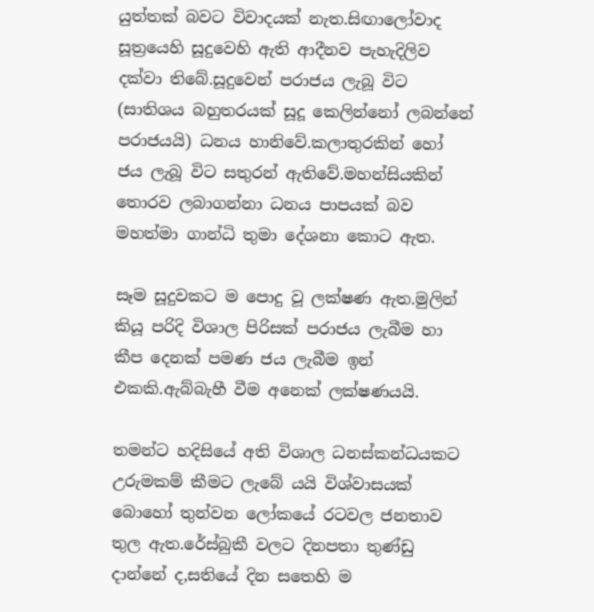යුත්තක් බවට විවාදයක් නැත.සිඟාලෝවාද සූත්‍රයෙහි සූදුවෙහි ඇති ආදීනව පැහැදිලිව දක්වා තිබේ.සූදුවෙන් පරාජය ලැබූ විට (සාතිශය බහුතරයක් සූදූ කෙලින්නෝ ලබන්නේ පරාජයයි) ධනය හානිවේ.කලාතුරකින් හෝ ජය ලැබූ විට සතුරන් ඇතිවේ.මහන්සියකින් තොරව ලබාගන්නා ධනය පාපයක් බව මහත්මා ගාන්ධි තුමා දේශනා කොට ඇත.

සෑම සූදුවකට ම පොදු වූ ලක්ෂණ ඇත.මුලින් කියූ පරිදි විශාල පිරිසක් පරාජය ලැබීම හා කීප දෙනක් පමණ ජය ලැබීම ඉන් එකකි.ඇබ්බැහී වීම අනෙක් ලක්ෂණයයි.

තමන්ට හදිසියේ අති විශාල ධනස්කන්ධයකට උරුමකම් කීමට ලැබේ යයි විශ්වාසයක් බොහෝ තුන්වන ලෝකයේ රටවල ජනතාව තුල ඇත.රේස්බුකී වලට දිනපතා තුණ්ඩු දාන්නේ ද,සතියේ දින සතෙහි ම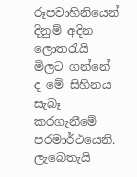රූපවාහිනියෙන් දිනුම් අදින ලොතරැයි මිලට ගන්නේ ද මේ සිහිනය සැබෑ කරගැනීමේ පරමාර්ථයෙනි. ලැබෙතැයි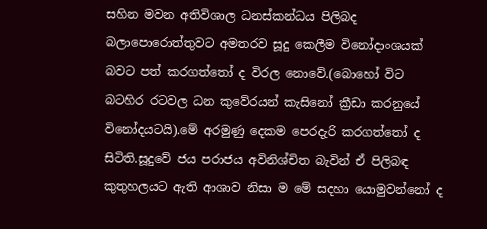සහින මවන අතිවිශාල ධනස්කන්ධය පිලිබද බලාපොරොත්තුවට අමතරව සූදු කෙලීම විනෝදාංශයක් බවට පත් කරගත්තෝ ද විරල නොවේ.(බොහෝ විට බටහිර රටවල ධන කුවේරයන් කැසිනෝ ක්‍රීඩා කරනුයේ විනෝදයටයි).මේ අරමුණු දෙකම පෙරදැරි කරගත්තෝ ද සිටිති.සූදුවේ ජය පරාජය අවිනිශ්චිත බැවින් ඒ පිලිබඳ කුතුහලයට ඇති ආශාව නිසා ම මේ සදහා යොමුවන්නෝ ද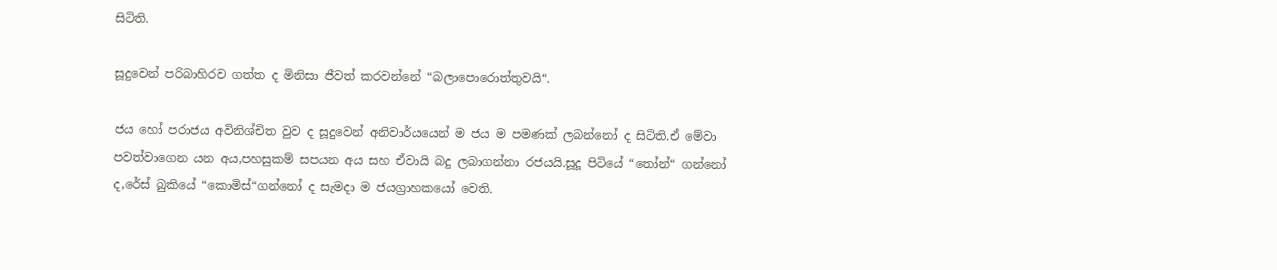සිටිති.

සූදුවෙන් පරිබාහිරව ගත්ත ද මිනිසා ජීවත් කරවන්නේ “බලාපොරොත්තුවයි“.

ජය හෝ පරාජය අවිනිශ්චිත වුව ද සූදුවෙන් අනිවාර්යයෙන් ම ජය ම පමණක් ලබන්නෝ ද සිටිති.ඒ මේවා පවත්වාගෙන යන අය,පහසුකම් සපයන අය සහ ඒවායි බදු ලබාගන්නා රජයයි.සූදූ පිටියේ “තෝන්“ ගන්නෝ ද,රේස් බුකියේ “කොමිස්“ගන්නෝ ද සැමදා ම ජයග්‍රාහකයෝ වෙති.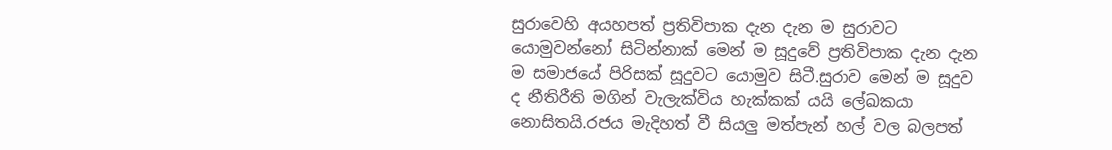සුරාවෙහි අයහපත් ප්‍රතිවිපාක දැන දැන ම සුරාවට යොමුවන්නෝ සිටින්නාක් මෙන් ම සූදුවේ ප්‍රතිවිපාක දැන දැන ම සමාජයේ පිරිසක් සූදුවට යොමුව සිටී.සුරාව මෙන් ම සූදුව ද නීතිරීති මගින් වැලැක්විය හැක්කක් යයි ලේඛකයා නොසිතයි.රජය මැදිහත් වී සියලු මත්පැන් හල් වල බලපත්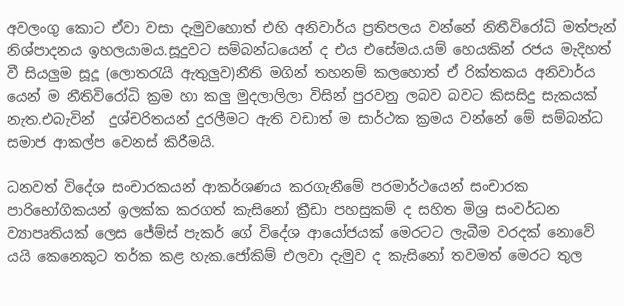අවලංගු කොට ඒවා වසා දැමුවහොත් එහි අනිවාර්ය ප්‍රතිපලය වන්නේ නිතීවිරෝධි මත්පැන් නිශ්පාදනය ඉහලයාමය.සූදුවට සම්බන්ධයෙන් ද එය එසේමය.යම් හෙයකින් රජය මැදිහත් වී සියලුම සූදූ (ලොතරැයි ඇතුලුව)නීති මගින් තහනම් කලහොත් ඒ රික්තකය අනිවාර්ය යෙන් ම නීතිවිරෝධි ක්‍රම හා කලු මුදලාලිලා විසින් පුරවනු ලබව බවට කිසසිදු සැකයක්  නැත.එබැවින්  දුශ්චරිතයන් දුරලීමට ඇති වඩාත් ම සාර්ථක ක්‍රමය වන්නේ මේ සම්බන්ධ සමාජ ආකල්ප වෙනස් කිරීමයි.

ධනවත් විදේශ සංචාරකයන් ආකර්ශණය කරගැනීමේ පරමාර්ථයෙන් සංචාරක පාරිභෝගිකයන් ඉලක්ක කරගත් කැසිනෝ ක්‍රීඩා පහසුකම් ද සහිත මිශ්‍ර සංවර්ධන ව්‍යාපෘතියක් ලෙස ජේම්ස් පැකර් ගේ විදේශ ආයෝජයක් මෙරටට ලැබීම වරදක් නොවේ යයි කෙනෙකුට තර්ක කළ හැක.ජෝකිම් එලවා දැමුව ද කැසිනෝ තවමත් මෙරට තුල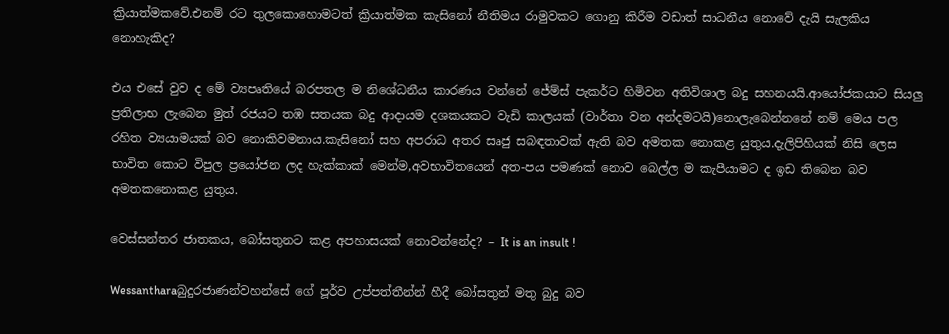ක්‍රියාත්මකවේ.එනම් රට තුලකොහොමටත් ක්‍රියාත්මක කැසිනෝ නීතිමය රාමුවකට ගොනු කිරීම වඩාත් සාධනීය නොවේ දැයි සැලකිය නොහැකිද?

එය එසේ වුව ද මේ ව්‍යපෘතියේ බරපතල ම නිශේධනීය කාරණය වන්නේ ජේම්ස් පැකර්ට හිමිවන අතිවිශාල බදු සහනයයි.ආයෝජකයාට සියලු ප්‍රතිලාභ ලැබෙන මුත් රජයට තඹ සතයක බදු ආදායම දශකයකට වැඩි කාලයක් (වාර්තා වන අන්දමටයි)නොලැබෙන්නනේ නම් මෙය පල රහිත ව්‍යයාමයක් බව නොකිවමනාය.කැසිනෝ සහ අපරාධ අතර සෘජු සබඳතාවක් ඇති බව අමතක නොකළ යුතුය.දැලිපිහියක් නිසි ලෙස භාවිත කොට විපුල ප්‍රයෝජන ලද හැක්කාක් මෙන්ම,අවභාවිතයෙන් අත-පය පමණක් නොව බෙල්ල ම කැපීයාමට ද ඉඩ තිබෙන බව අමතකනොකළ යුතුය.

වෙස්සන්තර ජාතකය, බෝසතුනට කළ අපහාසයක් නොවන්නේද? – It is an insult !

Wessantharaබුදුරජාණන්වහන්සේ ගේ පූර්ව උප්පත්තීන්න් හීදී බෝසතුන් මතු බුදු බව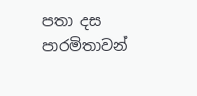පතා දස පාරමිතාවන්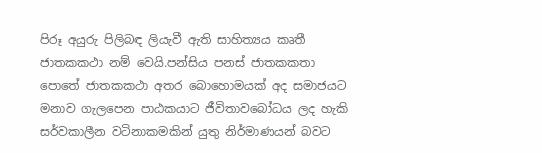පිරූ අයුරු පිලිබඳ ලියැවී ඇති සාහිත්‍යය කෘතී ජාතකකථා නම් වෙයි.පන්සිය පනස් ජාතකකතා පොතේ ජාතකකථා අතර බොහොමයක් අද සමාජයට මනාව ගැලපෙන පාඨකයාට ජීවිතාවබෝධය ලද හැකි සර්වකාලීන වටිනාකමකින් යුතු නිර්මාණයන් බවට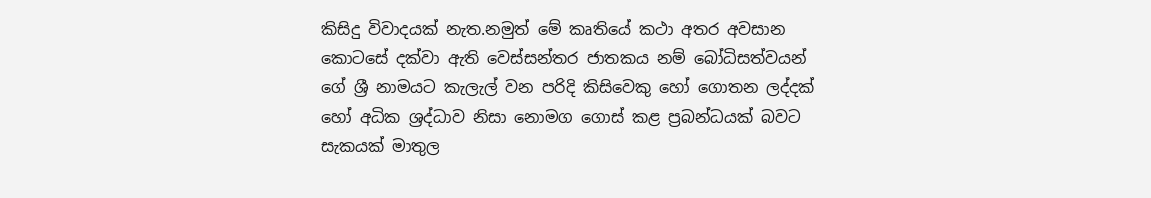කිසිදු විවාදයක් නැත.නමුත් මේ කෘතියේ කථා අතර අවසාන කොටසේ දක්වා ඇති වෙස්සන්තර ජාතකය නම් බෝධිසත්වයන් ගේ ශ්‍රී නාමයට කැලැල් වන පරිදි කිසිවෙකු හෝ ගොතන ලද්දක් හෝ අධික ශ්‍රද්ධාව නිසා නොමග ගොස් කළ ප්‍රබන්ධයක් බවට සැකයක් මාතුල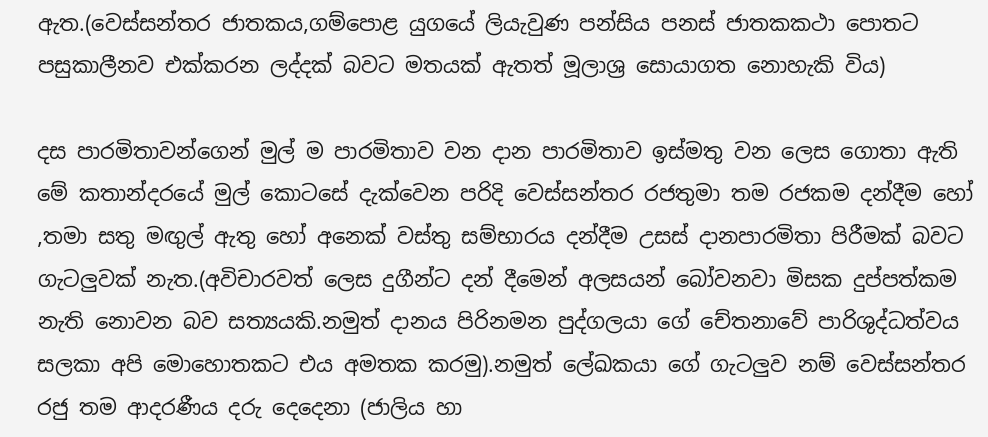ඇත.(වෙස්සන්තර ජාතකය,ගම්පොළ යුගයේ ලියැවුණ පන්සිය පනස් ජාතකකථා පොතට පසුකාලීනව එක්කරන ලද්දක් බවට මතයක් ඇතත් මූලාශ්‍ර සොයාගත නොහැකි විය)

දස පාරමිතාවන්ගෙන් මුල් ම පාරමිතාව වන දාන පාරමිතාව ඉස්මතු වන ලෙස ගොතා ඇති මේ කතාන්දරයේ මුල් කොටසේ දැක්වෙන පරිදි වෙස්සන්තර රජතුමා තම රජකම දන්දීම හෝ ,තමා සතු මඟුල් ඇතු හෝ අනෙක් වස්තු සම්භාරය දන්දීම උසස් දානපාරමිතා පිරීමක් බවට ගැටලුවක් නැත.(අවිචාරවත් ලෙස දුගීන්ට දන් දීමෙන් අලසයන් බෝවනවා මිසක දුප්පත්කම නැති නොවන බව සත්‍යයකි.නමුත් දානය පිරිනමන පුද්ගලයා ගේ චේතනාවේ පාරිශුද්ධත්වය සලකා අපි මොහොතකට එය අමතක කරමු).නමුත් ලේඛකයා ගේ ගැටලුව නම් වෙස්සන්තර රජු තම ආදරණීය දරු දෙදෙනා (ජාලිය හා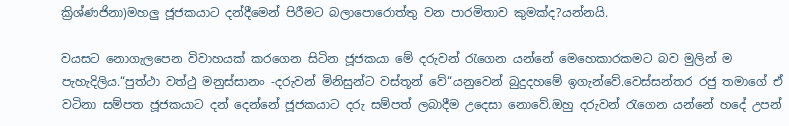ක්‍රිශ්ණජිනා)මහලු ජූජකයාට දන්දීමෙන් පිරීමට බලාපොරොත්තු වන පාරමිතාව කුමක්ද?යන්නයි.

වයසට නොගැලපෙන විවාහයක් කරගෙන සිටින ජූජකයා මේ දරුවන් රැගෙන යන්නේ මෙහෙකාරකමට බව මුලින් ම පැහැදිලිය.“පුත්ථා වත්ථු මනුස්සානං -දරුවන් මිනිසුන්ට වස්තූන් වේ“යනුවෙන් බුදුදහමේ ඉගැන්වේ.වෙස්සන්තර රජු තමාගේ ඒ වටිනා සම්පත ජූජකයාට දන් දෙන්නේ ජූජකයාට දරු සම්පත් ලබාදීම උදෙසා නොවේ.ඔහු දරුවන් රැගෙන යන්නේ හදේ උපන්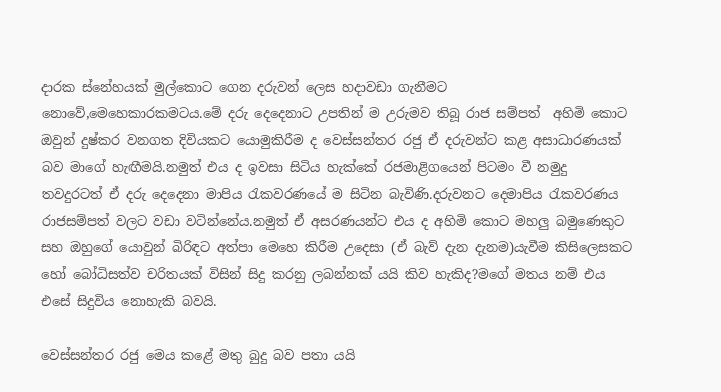දාරක ස්නේහයක් මුල්කොට ගෙන දරුවන් ලෙස හදාවඩා ගැනීමට නොවේ,මෙහෙකාරකමටය.මේ දරු දෙදෙනාට උපතින් ම උරුමව තිබූ රාජ සම්පත්  අහිමි කොට ඔවුන් දුෂ්කර වනගත දිවියකට යොමුකිරීම ද වෙස්සන්තර රජු ඒ දරුවන්ට කළ අසාධාරණයක් බව මාගේ හැඟීමයි.නමුත් එය ද ඉවසා සිටිය හැක්කේ රජමාළිගයෙන් පිටමං වී නමුදු තවදුරටත් ඒ දරු දෙදෙනා මාපිය රැකවරණයේ ම සිටින බැවිණි.දරුවනට දෙමාපිය රැකවරණය රාජසම්පත් වලට වඩා වටින්නේය.නමුත් ඒ අසරණයන්ට එය ද අහිමි කොට මහලු බමුණෙකුට සහ ඔහුගේ යොවුන් බිරිඳට අත්පා මෙහෙ කිරීම උදෙසා (ඒ බැව් දැන දැනම)යැවීම කිසිලෙසකට හෝ බෝධිසත්ව චරිතයක් විසින් සිදු කරනු ලබන්නක් යයි කිව හැකිද?මගේ මතය නම් එය එසේ සිදුවිය නොහැකි බවයි.

වෙස්සන්තර රජු මෙය කළේ මතු බුදු බව පතා යයි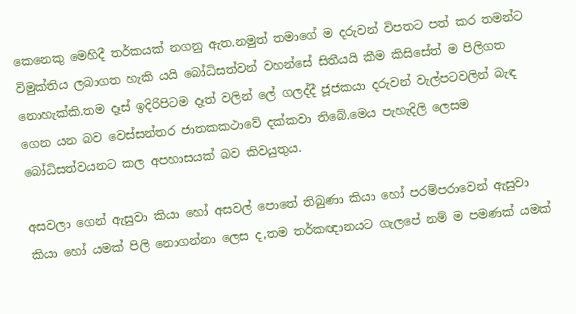කෙනෙකු මෙහිදී තර්කයක් නගනු ඇත.නමුත් තමාගේ ම දරුවන් විපතට පත් කර තමන්ට විමුක්තිය ලබාගත හැකි යයි බෝධිසත්වන් වහන්සේ සිතීයයි කීම කිසිසේත් ම පිලිගත නොහැක්කි.තම දෑස් ඉදිරිපිටම දෑත් වලින් ලේ ගලද්දී ජූජකයා දරුවන් වැල්පටවලින් බැඳ ගෙන යන බව වෙස්සන්තර ජාතකකථාවේ දක්කවා තිබේ.මෙය පැහැදිලි ලෙසම බෝධිසත්වයනට කල අපහාසයක් බව කිවයුතුය.

අසවලා ගෙන් ඇසුවා කියා හෝ අසවල් පොතේ තිබුණා කියා හෝ පරම්පරාවෙන් ඇසුවා කියා හෝ යමක් පිලි නොගන්නා ලෙස ද,තම තර්කඥානයට ගැලපේ නම් ම පමණක් යමක්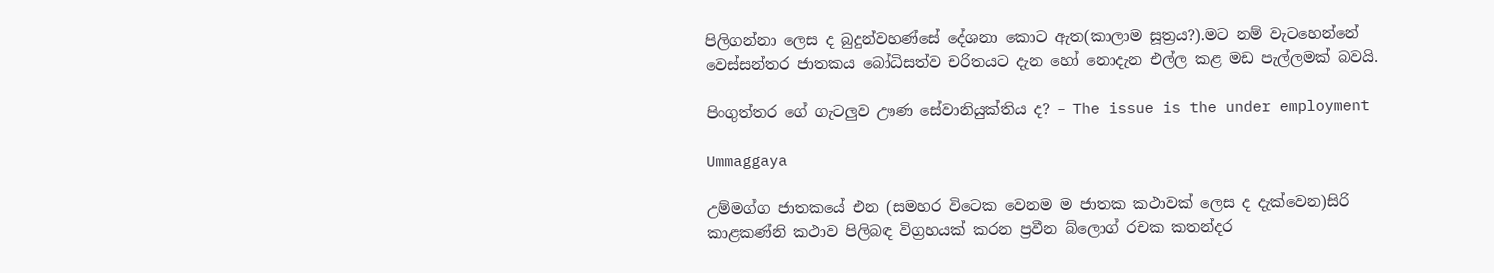පිලිගන්නා ලෙස ද බුදුන්වහණ්සේ දේශනා කොට ඇත(කාලාම සූත්‍රය?).මට නම් වැටහෙන්නේ වෙස්සන්තර ජාතකය බෝධිසත්ව චරිතයට දැන හෝ නොදැන එල්ල කළ මඩ පැල්ලමක් බවයි.

පිංගුත්තර ගේ ගැටලුව ඌණ සේවානියුක්තිය ද? – The issue is the under employment

Ummaggaya

උම්මග්ග ජාතකයේ එන (සමහර විටෙක වෙනම ම ජාතක කථාවක් ලෙස ද දැක්වෙන)සිරි කාළකණ්නි කථාව පිලිබඳ විග්‍රහයක් කරන ප්‍රවීන බ්ලොග් රචක කතන්දර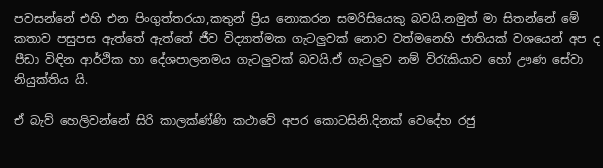පවසන්නේ එහි එන පිංගුත්තරයා,කතුන් ප්‍රිය නොකරන සමරිසියෙකු බවයි.නමුත් මා සිතන්නේ මේ කතාව පසුපස ඇත්තේ ඇත්තේ ජීව විද්‍යාත්මක ගැටලුවක් නොව වත්මනෙහි ජාතියක් වශයෙන් අප ද පීඩා විඳින ආර්ථික හා දේශපාලනමය ගැටලුවක් බවයි.ඒ ගැටලුව නම් විරැකියාව හෝ ඌණ සේවා නියුක්තිය යි.

ඒ බැව් හෙලිවන්නේ සිරි කාලක්ණ්ණි කථාවේ අපර කොටසිනි.දිනක් වෙදේහ රජු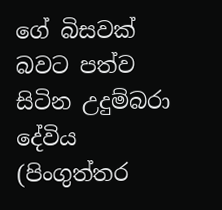ගේ බිසවක් බවට පත්ව සිටින උදුම්බරා දේවිය (පිංගුත්තර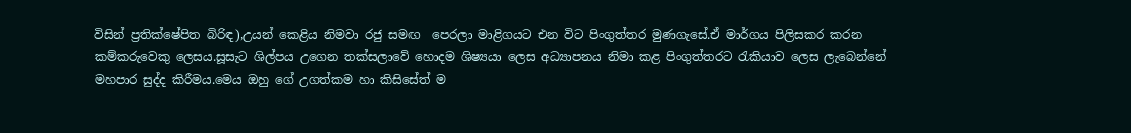විසින් ප්‍රතික්ෂේපිත බිරිඳ),උයන් කෙළිය නිමවා රජු සමඟ  පෙරලා මාළිගයට එන විට පිංගුත්තර මුණගැසේ.ඒ මාර්ගය පිලිසකර කරන කම්කරුවෙකු ලෙසය.සූසැට ශිල්පය උගෙන තක්සලාවේ හොදම ශිෂ්‍යයා ලෙස අධ්‍යාපනය නිමා කළ පිංගුත්තරට රැකියාව ලෙස ලැබෙන්නේ මහපාර සුද්ද කිරීමය.මෙය ඔහු ගේ උගත්කම හා කිසිසේත් ම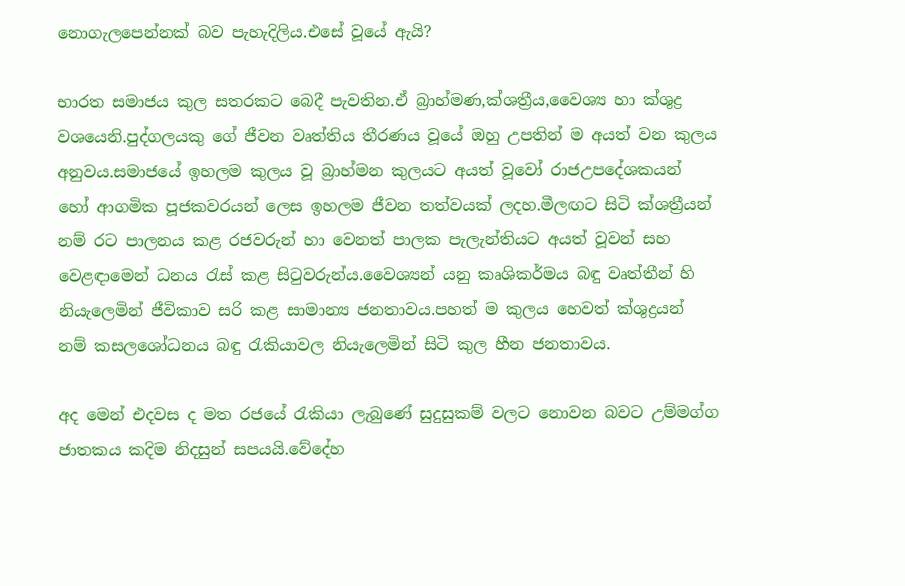නොගැලපෙන්නක් බව පැහැදිලිය.එසේ වූයේ ඇයි?

භාරත සමාජය කුල සතරකට බෙදී පැවතින.ඒ බ්‍රාහ්මණ,ක්ශත්‍රීය,වෛශ්‍ය හා ක්ශුද්‍ර වශයෙනි.පුද්ගලයකු ගේ ජීවන වෘත්තිය තීරණය වූයේ ඔහු උපතින් ම අයත් වන කුලය අනුවය.සමාජයේ ඉහලම කුලය වූ බ්‍රාහ්මන කුලයට අයත් වූවෝ රාජඋපදේශකයන් හෝ ආගමික පූජකවරයන් ලෙස ඉහලම ජීවන තත්වයක් ලදහ.මීලඟට සිටි ක්ශත්‍රීයන් නම් රට පාලනය කළ රජවරුන් හා වෙනත් පාලක පැලැන්තියට අයත් වූවන් සහ වෙළඳාමෙන් ධනය රැස් කළ සිටුවරුන්ය.වෛශ්‍යන් යනු කෘශිකර්මය බඳු වෘත්තීන් හි නියැලෙමින් ජීවිකාව සරි කළ සාමාන්‍ය ජනතාවය.පහත් ම කුලය හෙවත් ක්ශුද්‍රයන් නම් කසලශෝධනය බඳු රැකියාවල නියැලෙමින් සිටි කුල හීන ජනතාවය.

අද මෙන් එදවස ද මත රජයේ රැකියා ලැබුණේ සුදුසුකම් වලට නොවන බවට උම්මග්ග ජාතකය කදිම නිදසුන් සපයයි.වේදේහ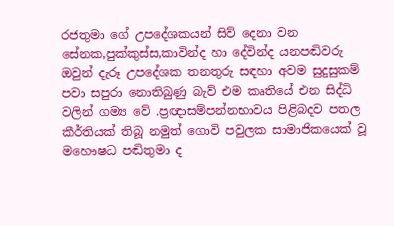රජතුමා ගේ උපදේශකයන් සිව් දෙනා වන සේනක,පුක්කුස්ස,කාවින්ද හා දේවින්ද යනපඬිවරු ඔවුන් දැරූ උපදේශක තනතුරු සඳහා අවම සුදුසුකම් පවා සපුරා නොතිබුණු බැව් එම කෘතියේ එන සිද්ධි වලින් ගම්‍ය වේ .ප්‍රඥාසම්පන්නභාවය පිළිබදව පතල කීර්තියක් තිබූ නමුත් ගොවි පවුලක සාමාජිකයෙක් වූ මහෞෂධ පඬිතුමා ද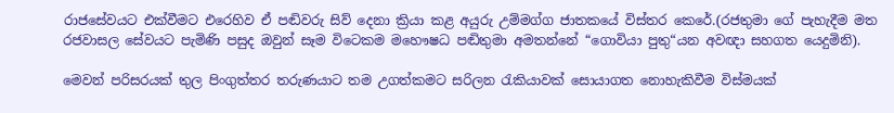රාජසේවයට එක්වීමට එරෙහිව ඒ පඬිවරු සිව් දෙනා ක්‍රියා කළ අයුරු උම්මග්ග ජාතකයේ විස්තර කෙරේ.(රජතුමා ගේ පැහැදීම මත රජවාසල සේවයට පැමිණි පසුද ඔවුන් සෑම විටෙකම මහෞෂධ පඬිතුමා අමතන්නේ “ගොවියා පුතු“යන අවඥා සහගත යෙදුමිනි).

මෙවන් පරිසරයක් තුල පිංගුත්තර තරුණයාට තම උගත්කමට සරිලන රැකියාවක් සොයාගත නොහැකිවීම විස්මයක්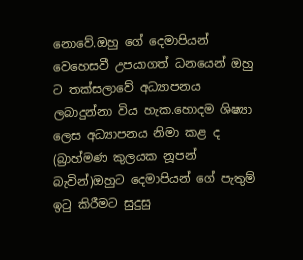නොවේ.ඔහු ගේ දෙමාපියන් වෙහෙසවී උපයාගත් ධනයෙන් ඔහු ට තක්සලාවේ අධ්‍යාපනය ලබාදුන්නා විය හැක.හොදම ශිෂ්‍යා ලෙස අධ්‍යාපනය නිමා කළ ද (බ්‍රාහ්මණ කුලයක නූපන් බැවින්)ඔහුට දෙමාපියන් ගේ පැතුම් ඉටු කිරීමට සුදුසු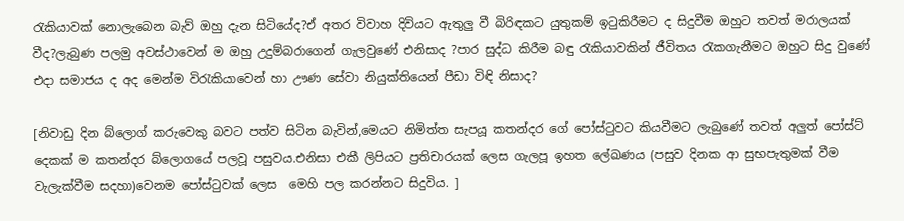රැකියාවක් නොලැබෙන බැව් ඔහු දැන සිටියේද?ඒ අතර විවාහ දිවියට ඇතුලු වී බිරිඳකට යුතුකම් ඉටුකිරීමට ද සිදුවීම ඔහුට තවත් මරාලයක් වීද?ලැබුණ පලමු අවස්ථාවෙන් ම ඔහු උදුම්බරාගෙන් ගැලවුණේ එනිසාද ?පාර සුද්ධ කිරීම බඳු රැකියාවකින් ජීවිතය රැකගැනීමට ඔහුට සිදු වුණේ එදා සමාජය ද අද මෙන්ම විරැකියාවෙන් හා ඌණ සේවා නියුක්තියෙන් පීඩා විඳි නිසාද?

[නිවාඩු දින බ්ලොග් කරුවෙකු බවට පත්ව සිටින බැවින්,මෙයට නිමිත්ත සැපයූ කතන්දර ගේ පෝස්ටුවට කියවීමට ලැබුණේ තවත් අලුත් පෝස්ට් දෙකක් ම කතන්දර බ්ලොගයේ පලවූ පසුවය.එනිසා එකී ලිපියට ප්‍රතිචාරයක් ලෙස ගැලපූ ඉහත ලේඛණය (පසුව දිනක ආ සුභපැතුමක් වීම වැලැක්වීම සදහා)වෙනම පෝස්ටුවක් ලෙස  මෙහි පල කරන්නට සිදුවිය. ]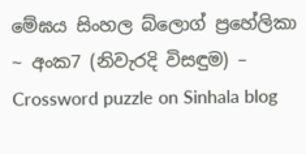මේඝය සිංහල බ්ලොග් ප්‍රහේලිකා ~ අංක7 (නිවැරදි විසඳුම) – Crossword puzzle on Sinhala blog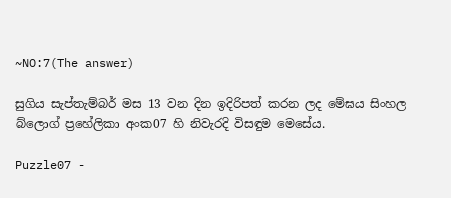~NO:7(The answer)

සුගිය සැප්තැම්බර් මස 13 වන දින ඉදිරිපත් කරන ලද මේඝය සිංහල බ්ලොග් ප්‍රහේලිකා අංක07 හි නිවැරදි විසඳුම මෙසේය.

Puzzle07 -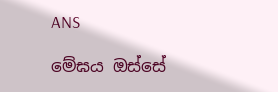ANS

මේඝය ඔස්සේ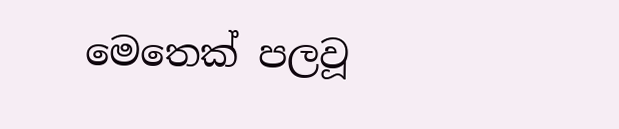මෙතෙක් පලවූ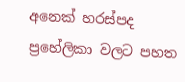අනෙක් හරස්පද ප්‍රහේලිකා වලට පහත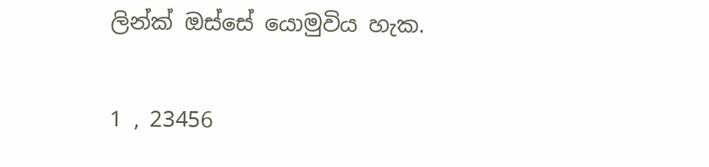ලින්ක් ඔස්සේ යොමුවිය හැක.

1 , 23456